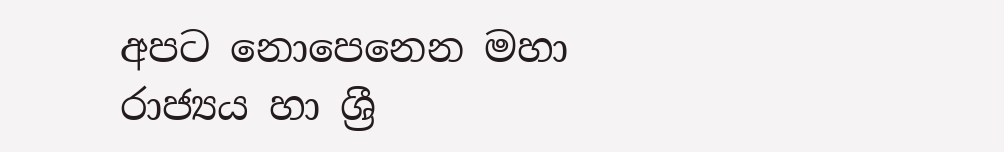අපට නොපෙනෙන මහා රාජ්‍යය හා ශ්‍රී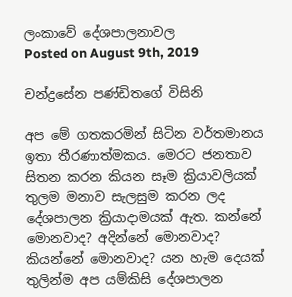ලංකාවේ දේශපාලනාවල
Posted on August 9th, 2019

චන්ද්‍රසේන පණ්ඩිතගේ විසිනි

අප මේ ගතකරමින් සිටින වර්තමානය ඉතා තීරණාත්මකය. මෙරට ජනතාව සිතන කරන කියන සෑම ක්‍රියාවලියක් තුලම මනාව සැලසුම කරන ලද දේශපාලන ක්‍රියාදාමයක් ඇත. කන්නේ මොනවාද? අදින්නේ මොනවාද? කියන්නේ මොනවාද? යන හැම දෙයක් තුලින්ම අප යම්කිසි දේශපාලන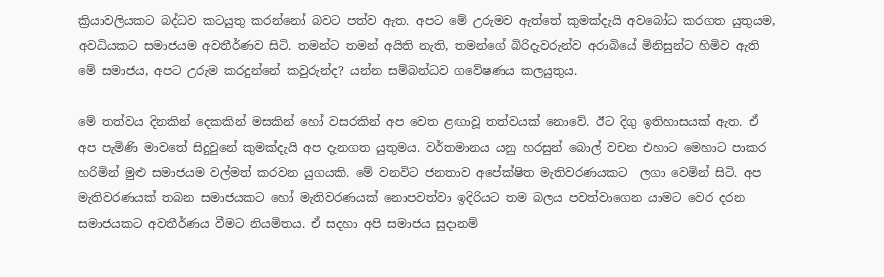ක්‍රියාවලියකට බද්ධව කටයුතු කරන්නෝ බවට පත්ව ඇත. අපට මේ උරුමව ඇත්තේ කුමක්දැයි අවබෝධ කරගත යුතුයම, අවධියකට සමාජයම අවතීර්ණව සිටි. තමන්ට තමන් අයිති නැති, තමන්ගේ බිරිදැවරුන්ව අරාබියේ මිනිසුන්ට හිමිව ඇති මේ සමාජය, අපට උරුම කරදුන්නේ කවුරුන්ද? යන්න සම්බන්ධව ගවේෂණය කලයුතුය.

මේ තත්වය දිනකින් දෙකකින් මසකින් හෝ වසරකින් අප වෙත ළඟාවූ තත්වයක් නොවේ. ඊට දිගු ඉතිහාසයක් ඇත. ඒ අප පැමිණි මාවතේ සිදුවුනේ කුමක්දැයි අප දැනගත යුතුමය. වර්තමානය යනු හරසුන් බොල් වචන එහාට මෙහාට පාකර හරිමින් මුළු සමාජයම වල්මත් කරවන යුගයකි. මේ වනවිට ජනතාව අපේක්ෂිත මැතිවරණයකට  ලගා වෙමින් සිටි. අප මැතිවරණයක් තබන සමාජයකට හෝ මැතිවරණයක් නොපවත්වා ඉදිරියට තම බලය පවත්වාගෙන යාමට වෙර දරන සමාජයකට අවතීර්ණය වීමට නියමිතය. ඒ සදහා අපි සමාජය සුදානම්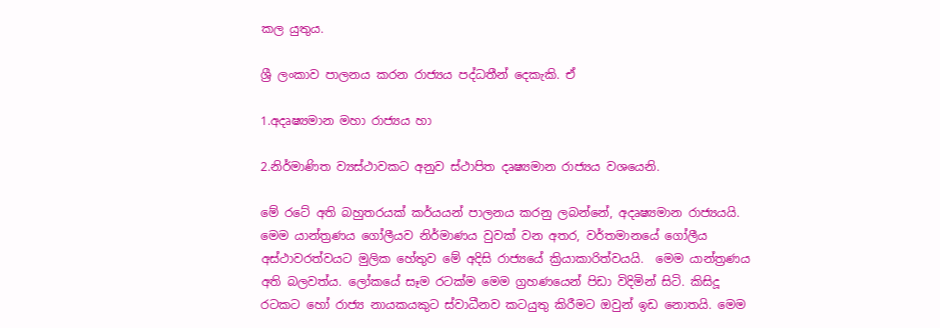කල යුතුය.

ශ්‍රී ලංකාව පාලනය කරන රාජ්‍යය පද්ධතීන් දෙකැකි. ඒ

1.අදෘෂ්‍යමාන මහා රාජ්‍යය හා

2.නිර්මාණිත ව්‍යස්ථාවකට අනුව ස්ථාපිත දෘෂ්‍යමාන රාජ්‍යය වශයෙනි.

මේ රටේ අති බහුතරයක් කර්යයන් පාලනය කරනු ලබන්නේ, අදෘෂ්‍යමාන රාජ්‍යයයි. මෙම යාන්ත්‍රණය ගෝලීයව නිර්මාණය වුවක් වන අතර, වර්තමානයේ ගෝලීය අස්ථාවරත්වයට මුලික හේතුව මේ අදිසි රාජ්‍යයේ ක්‍රියාකාරිත්වයයි.  මෙම යාන්ත්‍රණය අති බලවත්ය. ලෝකයේ සෑම රටක්ම මෙම ග්‍රහණයෙන් පිඩා විදිමින් සිටි. කිසිදූ රටකට හෝ රාජ්‍ය නායකයකුට ස්වාධීනව කටයුතු කිරීමට ඔවුන් ඉඩ නොතයි. මෙම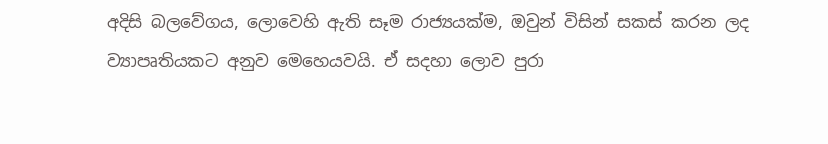අදිසි බලවේගය, ලොවෙහි ඇති සෑම රාජ්‍යයක්ම, ඔවුන් විසින් සකස් කරන ලද ව්‍යාපෘතියකට අනුව මෙහෙයවයි. ඒ සදහා ලොව පුරා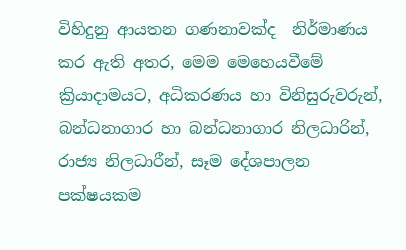විහිදුනු ආයතන ගණනාවක්ද  නිර්මාණය කර ඇති අතර, මෙම මෙහෙයවීමේ ක්‍රියාදාමයට, අධිකරණය හා විනිසුරුවරුන්, බන්ධනාගාර හා බන්ධනාගාර නිලධාරින්,  රාජ්‍ය නිලධාරීන්, සෑම දේශපාලන පක්ෂයකම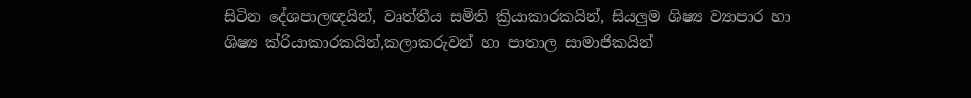සිටින දේශපාලඥයින්, වෘත්තීය සමිති ක්‍රියාකාරකයින්, සියලුම ශිෂ්‍ය ව්‍යාපාර හා ශිෂ්‍ය ක්රියාකාරකයින්,කලාකරුවන් හා පාතාල සාමාජිකයින්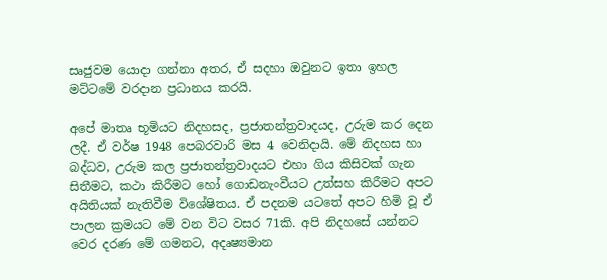සෘජුවම යොදා ගන්නා අතර, ඒ සදහා ඔවුනට ඉතා ඉහල මට්ටමේ වරදාන ප්‍රධානය කරයි.

අපේ මාතෘ භූමියට නිදහසද, ප්‍රජාතන්ත්‍රවාදයද, උරුම කර දෙන ලදී. ඒ වර්ෂ 1948 පෙබරවාරි මස 4 වෙනිදායි. මේ නිදහස හා බද්ධව, උරුම කල ප්‍රජාතන්ත්‍රවාදයට එහා ගිය කිසිවක් ගැන සිතීමට, කථා කිරීමට හෝ ගොඩනැංවීයට උත්සහ කිරීමට අපට අයිතියක් නැතිවීම විශේෂිතය. ඒ පදනම යටතේ අපට හිමි වූ ඒ පාලන ක්‍රමයට මේ වන විට වසර 71කි. අපි නිදහසේ යන්නට වෙර දරණ මේ ගමනට, අදෘෂ්‍යමාන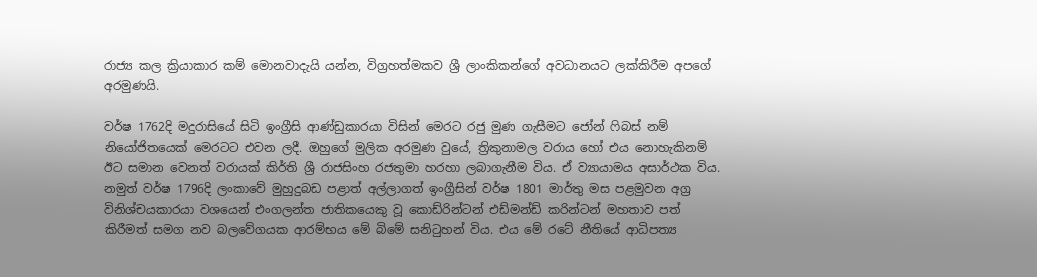රාජ්‍ය කල ක්‍රියාකාර කම් මොනවාදැයි යන්න, විග්‍රහත්මකව ශ්‍රී ලාංකිකන්ගේ අවධානයට ලක්කිරීම අපගේ  අරමුණයි.

වර්ෂ 1762දි මදුරාසියේ සිටි ඉංග්‍රීසි ආණ්ඩුකාරයා විසින් මෙරට රජු මුණ ගැසීමට ජෝන් ෆිබස් නම් නියෝජිතයෙක් මෙරටට එවන ලදී. ඔහුගේ මුලික අරමුණ වුයේ, ත්‍රිකුනාමල වරාය හෝ එය නොහැකිනම් ඊට සමාන වෙනත් වරායක් කිර්ති ශ්‍රී රාජසිංහ රජතුමා හරහා ලබාගැනීම විය. ඒ ව්‍යායාමය අසාර්ථක විය. නමුත් වර්ෂ 1796දි ලංකාවේ මුහුදුබඩ පළාත් අල්ලාගත් ඉංග්‍රීසින් වර්ෂ 1801 මාර්තු මස පළමුවන අග්‍ර විනිශ්චයකාරයා වශයෙන් එංගලන්ත ජාතිකයෙකු වූ කොඩ්රින්ටන් එඩ්මන්ඩ් කරින්ටන් මහතාව පත් කිරීමත් සමග නව බලවේගයක ආරම්භය මේ බිමේ සනිටුහන් විය. එය මේ රටේ නීතියේ ආධිපත්‍ය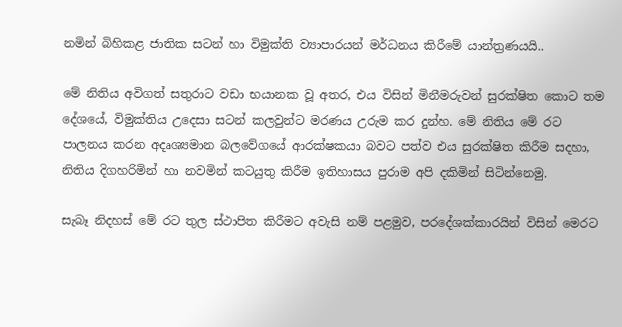නමින් බිහිකළ ජාතික සටන් හා විමුක්ති ව්‍යාපාරයන් මර්ධනය කිරීමේ යාන්ත්‍රණයයි..

මේ නිතිය අවිගත් සතුරාට වඩා භයානක වූ අතර, එය විසින් මිනීමරුවන් සුරක්ෂිත කොට තම දේශයේ, විමුක්තිය උදෙසා සටන් කලවුන්ට මරණය උරුම කර දුන්හ. මේ නිතිය මේ රට පාලනය කරන අදෘශ්‍යමාන බලවේගයේ ආරක්ෂකයා බවට පත්ව එය සුරක්ෂිත කිරීම සදහා, නිතිය දිගහරිමින් හා නවමින් කටයුතු කිරීම ඉතිහාසය පුරාම අපි දකිමින් සිටින්නෙමු.

සැබෑ නිදහස් මේ රට තුල ස්ථාපිත කිරීමට අවැසි නම් පළමුව, පරදේශක්කාරයින් විසින් මෙරට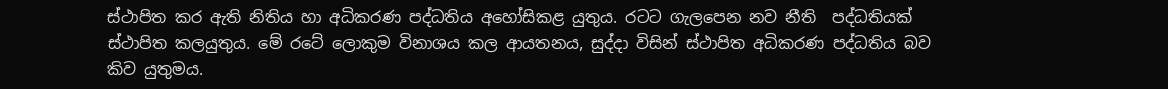ස්ථාපිත කර ඇති නිතිය හා අධිකරණ පද්ධතිය අහෝසිකළ යුතුය. රටට ගැලපෙන නව නීති  පද්ධතියක් ස්ථාපිත කලයුතුය. මේ රටේ ලොකුම විනාශය කල ආයතනය, සුද්දා විසින් ස්ථාපිත අධිකරණ පද්ධතිය බව කිව යුතුමය.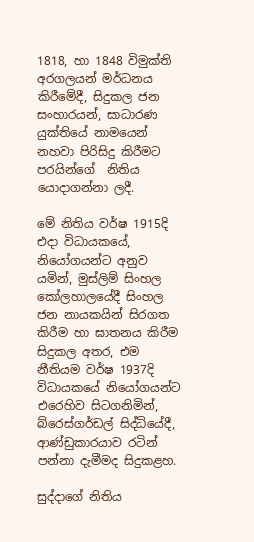1818, හා 1848 විමුක්ති අරගලයන් මර්ධනය කිරීමේදී, සිදුකල ජන සංහාරයන්, සාධාරණ යුක්තියේ නාමයෙන් නහවා පිරිසිදු කිරීමට පරයින්ගේ  නිතිය යොදාගන්නා ලදී.

මේ නිතිය වර්ෂ 1915දි එදා විධායකයේ, නියෝගයන්ට අනුව යමින්, මුස්ලිම් සිංහල කෝලහාලයේදී සිංහල ජන නායකයින් සිරගත කිරීම හා ඝාතනය කිරීම සිදුකල අතර, එම නීතියම වර්ෂ 1937දි විධායකයේ නියෝගයන්ට එරෙහිව සිටගනිමින්, බ්රෙස්ගර්ඩල් සිද්ධියේදී, ආණ්ඩුකාරයාව රටින් පන්නා දැමීමද සිදුකළහ.

සුද්දාගේ නිතිය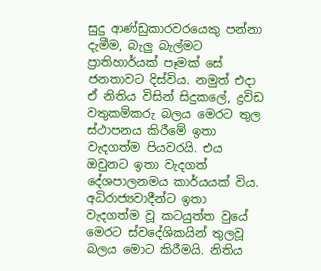සුදු ආණ්ඩුකාරවරයෙකු පන්නා දැමීම, බැලු බැල්මට ප්‍රාතිහාර්යක් පෑමක් සේ ජනතාවට දිස්විය. නමුත් එදා ඒ නිතිය විසින් සිදුකලේ, ද්‍රවිඩ වතුකම්කරු බලය මෙරට තුල ස්ථාපනය කිරීමේ ඉතා වැදගත්ම පියවරයි. එය ඔවුනට ඉතා වැදගත් දේශපාලනමය කාර්යයක් විය. අධිරාජ්‍යවාදීන්ට ඉතා වැදගත්ම වූ කටයුත්ත වුයේ මෙරට ස්වදේශිකයින් තුලවූ බලය මොට කිරීමයි. නිතිය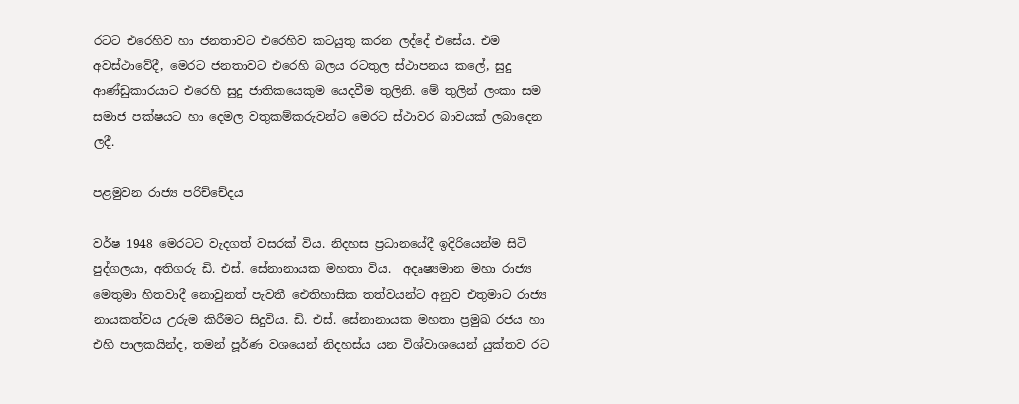රටට එරෙහිව හා ජනතාවට එරෙහිව කටයුතු කරන ලද්දේ එසේය. එම අවස්ථාවේදී, මෙරට ජනතාවට එරෙහි බලය රටතුල ස්ථාපනය කලේ, සුදු ආණ්ඩුකාරයාට එරෙහි සුදු ජාතිකයෙකුම යෙදවීම තුලිනි. මේ තුලින් ලංකා සම සමාජ පක්ෂයට හා දෙමල වතුකම්කරුවන්ට මෙරට ස්ථාවර බාවයක් ලබාදෙන ලදී.

පළමුවන රාජ්‍ය පරිච්චේදය

වර්ෂ 1948 මෙරටට වැදගත් වසරක් විය. නිදහස ප්‍රධානයේදී ඉදිරියෙන්ම සිටි පුද්ගලයා, අතිගරු ඩි. එස්. සේනානායක මහතා විය.  අදෘෂ්‍යමාන මහා රාජ්‍ය මෙතුමා හිතවාදී නොවුනත් පැවතී ඓතිහාසික තත්වයන්ට අනුව එතුමාට රාජ්‍ය නායකත්වය උරුම කිරීමට සිදුවිය. ඩි. එස්. සේනානායක මහතා ප්‍රමුඛ රජය හා එහි පාලකයින්ද, තමන් පූර්ණ වශයෙන් නිදහස්ය යන විශ්වාශයෙන් යුක්තව රට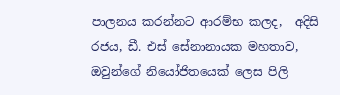පාලනය කරන්නට ආරම්භ කලද,  අදිසි රජය, ඩී. එස් සේනානායක මහතාව, ඔවුන්ගේ නියෝජිතයෙක් ලෙස පිලි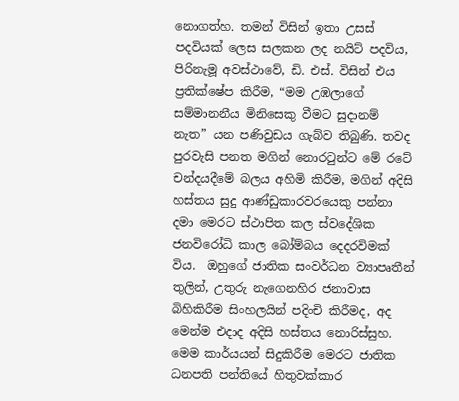නොගත්හ. තමන් විසින් ඉතා උසස් පදවියක් ලෙස සලකන ලද නයිට් පදවිය, පිරිනැමූ අවස්ථාවේ, ඩි. එස්. විසින් එය ප්‍රතික්ෂේප කිරීම, “මම උඹලාගේ සම්මානනීය මිනිසෙකු වීමට සුදානම් නැත” යන පණිවුඩය ගැබ්ව තිබුණි. තවද පුරවැසි පනත මගින් නොරටුන්ට මේ රටේ චන්දයදීමේ බලය අහිමි කිරීම, මගින් අදිසි හස්තය සුදු ආණ්ඩුකාරවරයෙකු පන්නා දමා මෙරට ස්ථාපිත කල ස්වදේශික ජනවිරෝධි කාල බෝම්බය දෙදරවිමක් විය.  ඔහුගේ ජාතික සංවර්ධන ව්‍යාපෘතීන් තුලින්, උතුරු නැගෙනහිර ජනාවාස බිහිකිරීම සිංහලයින් පදිංචි කිරීමද, අද මෙන්ම එදාද අදිසි හස්තය නොරිස්සුහ. මෙම කාර්යයන් සිදුකිරීම මෙරට ජාතික ධනපති පන්තියේ හිතුවක්කාර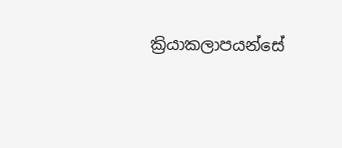ක්‍රියාකලාපයන්සේ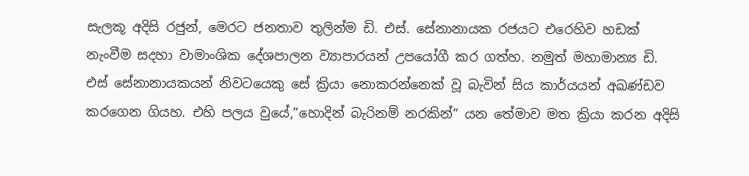සැලකූ අදිසි රජුන්, මෙරට ජනතාව තුලින්ම ඩි. එස්. සේනානායක රජයට එරෙහිව හඩක් නැංවීම සදහා වාමාංශික දේශපාලන ව්‍යාපාරයන් උපයෝගී කර ගත්හ. නමුත් මහාමාන්‍ය ඩි. එස් සේනානායකයන් නිවටයෙකු සේ ක්‍රියා නොකරන්නෙක් වූ බැවින් සිය කාර්යයන් අඛණ්ඩව කරගෙන ගියහ. එහි පලය වුයේ,”හොදින් බැරිනම් නරකින්” යන තේමාව මත ක්‍රියා කරන අදිසි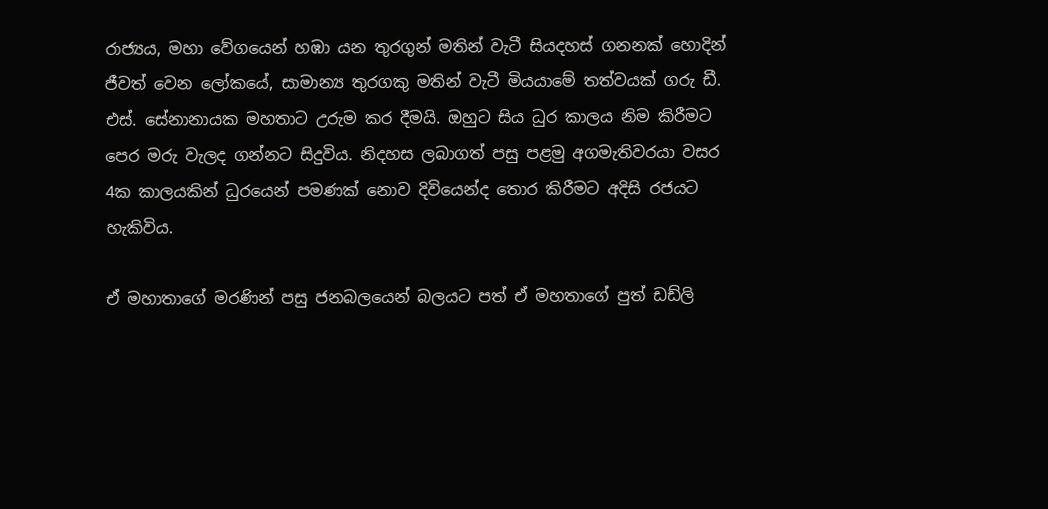රාජ්‍යය, මහා වේගයෙන් හඹා යන තුරගුන් මතින් වැටී සියදහස් ගනනක් හොදින් ජීවත් වෙන ලෝකයේ, සාමාන්‍ය තුරගකු මතින් වැටී මියයාමේ තත්වයක් ගරු ඩී. එස්. සේනානායක මහතාට උරුම කර දීමයි. ඔහුට සිය ධුර කාලය නිම කිරීමට පෙර මරු වැලද ගන්නට සිදුවිය. නිදහස ලබාගත් පසු පළමු අගමැතිවරයා වසර 4ක කාලයකින් ධුරයෙන් පමණක් නොව දිවියෙන්ද තොර කිරීමට අදිසි රජයට හැකිවිය.

ඒ මහාතාගේ මරණින් පසු ජනබලයෙන් බලයට පත් ඒ මහතාගේ පුත් ඩඩ්ලි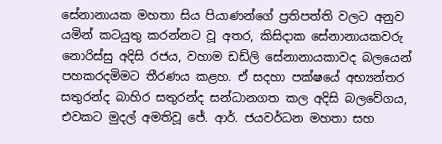සේනානායක මහතා සිය පියාණන්ගේ ප්‍රතිපත්ති වලට අනුව යමින් කටයුතු කරන්නට වූ අතර, කිසිදාක සේනානායකවරු නොරිස්සු අදිසි රජය, වහාම ඩඩ්ලි සේනානායකාවද බලයෙන් පහකරදමිමට තීරණය කළහ. ඒ සදහා පක්ෂයේ අභ්‍යන්තර සතුරන්ද බාහිර සතුරන්ද සන්ධානගත කල අදිසි බලවේගය, එවකට මුදල් අමතිවූ ජේ. ආර්. ජයවර්ධන මහතා සහ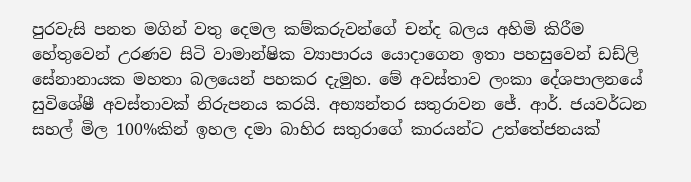පුරවැසි පනත මගින් වතු දෙමල කම්කරුවන්ගේ චන්ද බලය අහිමි කිරීම හේතුවෙන් උරණව සිටි වාමාන්ෂික ව්‍යාපාරය යොදාගෙන ඉතා පහසුවෙන් ඩඩ්ලි සේනානායක මහතා බලයෙන් පහකර දැමුහ. මේ අවස්තාව ලංකා දේශපාලනයේ සුවිශේෂී අවස්තාවක් නිරුපනය කරයි. අභ්‍යන්තර සතුරාවන ජේ. ආර්. ජයවර්ධන සහල් මිල 100%කින් ඉහල දමා බාහිර සතුරාගේ කාරයන්ට උත්තේජනයක්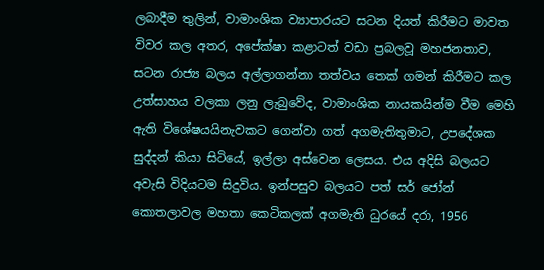ලබාදීම තුලින්, වාමාංශික ව්‍යාපාරයට සටන දියත් කිරීමට මාවත විවර කල අතර, අපේක්ෂා කළාටත් වඩා ප්‍රබලවූ මහජනතාව, සටන රාජ්‍ය බලය අල්ලාගන්නා තත්වය තෙක් ගමන් කිරීමට කල උත්සාහය වලකා ලනු ලැබුවේද, වාමාංශික නායකයින්ම වීම මෙහි ඇති විශේෂයයිනැවකට ගෙන්වා ගත් අගමැතිතුමාට, උපදේශක සුද්දන් කියා සිටියේ, ඉල්ලා අස්වෙන ලෙසය. එය අදිසි බලයට අවැසි විදියටම සිදුවිය. ඉන්පසුව බලයට පත් සර් ජෝන් කොතලාවල මහතා කෙටිකලක් අගමැති ධුරයේ දරා, 1956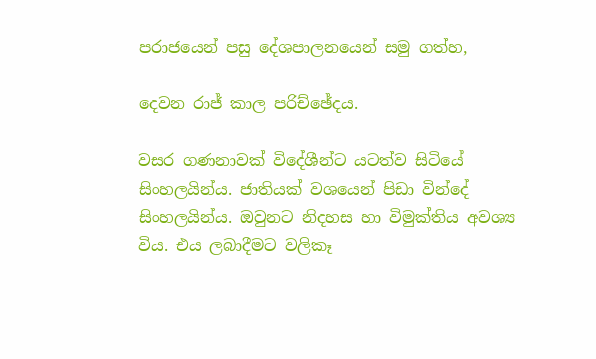පරාජයෙන් පසු දේශපාලනයෙන් සමු ගත්හ,

දෙවන රාජ් කාල පරිච්ඡේදය.

වසර ගණනාවක් විදේශීන්ට යටත්ව සිටියේ සිංහලයින්ය. ජාතියක් වශයෙන් පිඩා වින්දේ සිංහලයින්ය. ඔවුනට නිදහස හා විමුක්තිය අවශ්‍ය විය. එය ලබාදීමට වලිකෑ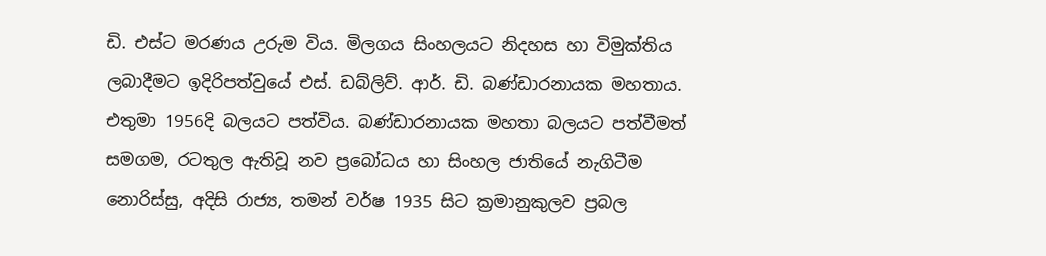ඩි. එස්ට මරණය උරුම විය. මිලගය සිංහලයට නිදහස හා විමුක්තිය ලබාදීමට ඉදිරිපත්වුයේ එස්. ඩබ්ලිව්. ආර්. ඩි. බණ්ඩාරනායක මහතාය. එතුමා 1956දි බලයට පත්විය. බණ්ඩාරනායක මහතා බලයට පත්වීමත් සමගම, රටතුල ඇතිවූ නව ප්‍රබෝධය හා සිංහල ජාතියේ නැගිටීම නොරිස්සු, අදිසි රාජ්‍ය, තමන් වර්ෂ 1935 සිට ක්‍රමානුකුලව ප්‍රබල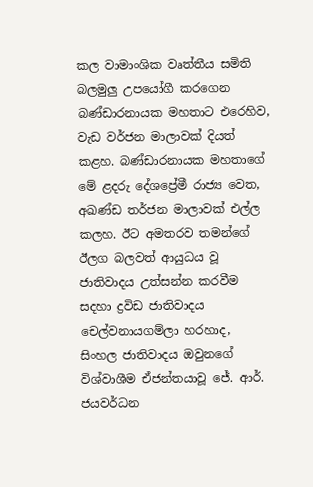කල වාමාංශික වෘත්තීය සමිති බලමුලු උපයෝගී කරගෙන බණ්ඩාරනායක මහතාට එරෙහිව, වැඩ වර්ජන මාලාවක් දියත් කළහ. බණ්ඩාරනායක මහතාගේ මේ ළදරු දේශප්‍රේමී රාජ්‍ය වෙත, අඛණ්ඩ තර්ජන මාලාවක් එල්ල කලහ. ඊට අමතරව තමන්ගේ ඊලග බලවත් ආයුධය වූ ජාතිවාදය උත්සන්න කරවීම සදහා ද්‍රවිඩ ජාතිවාදය චෙල්වනායගම්ලා හරහාද, සිංහල ජාතිවාදය ඔවුනගේ විශ්වාශීම ඒජන්තයාවූ ජේ. ආර්. ජයවර්ධන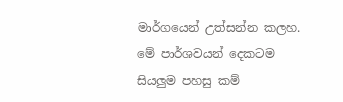මාර්ගයෙන් උත්සන්න කලහ. මේ පාර්ශවයන් දෙකටම සියලුම පහසු කම්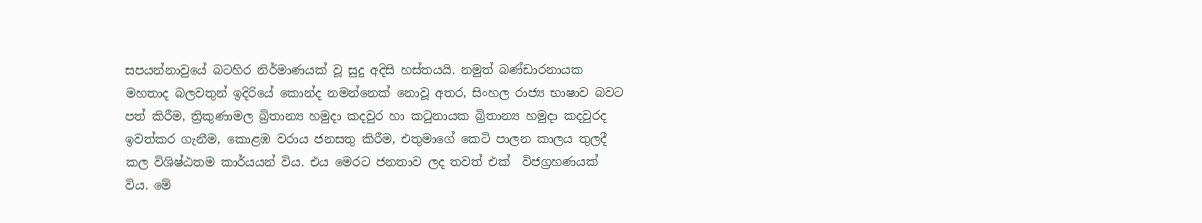සපයන්නාවුයේ බටහිර නිර්මාණයක් වූ සුදු අදිසි හස්තයයි. නමුත් බණ්ඩාරනායක මහතාද බලවතුන් ඉදිරියේ කොන්ද නමන්නෙක් නොවූ අතර, සිංහල රාජ්‍ය භාෂාව බවට පත් කිරීම, ත්‍රිකුණාමල බ්‍රිතාන්‍ය හමුදා කදවුර හා කටුනායක බ්‍රිතාන්‍ය හමුදා කදවුරද ඉවත්කර ගැනීම, කොළඹ වරාය ජනසතු කිරීම, එතුමාගේ කෙටි පාලන කාලය තුලදී කල විශිෂ්ඨතම කාර්යයන් විය. එය මෙරට ජනතාව ලද තවත් එක්  විජග්‍රහණයක් විය. මේ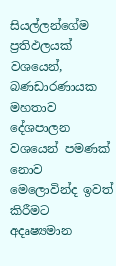සියල්ලන්ගේම ප්‍රතිඵලයක් වශයෙන්, බණඩාරණායක මහතාව දේශපාලන වශයෙන් පමණක් නොව මෙලොවින්ද ඉවත් කිරීමට අදෘෂ්‍යමාන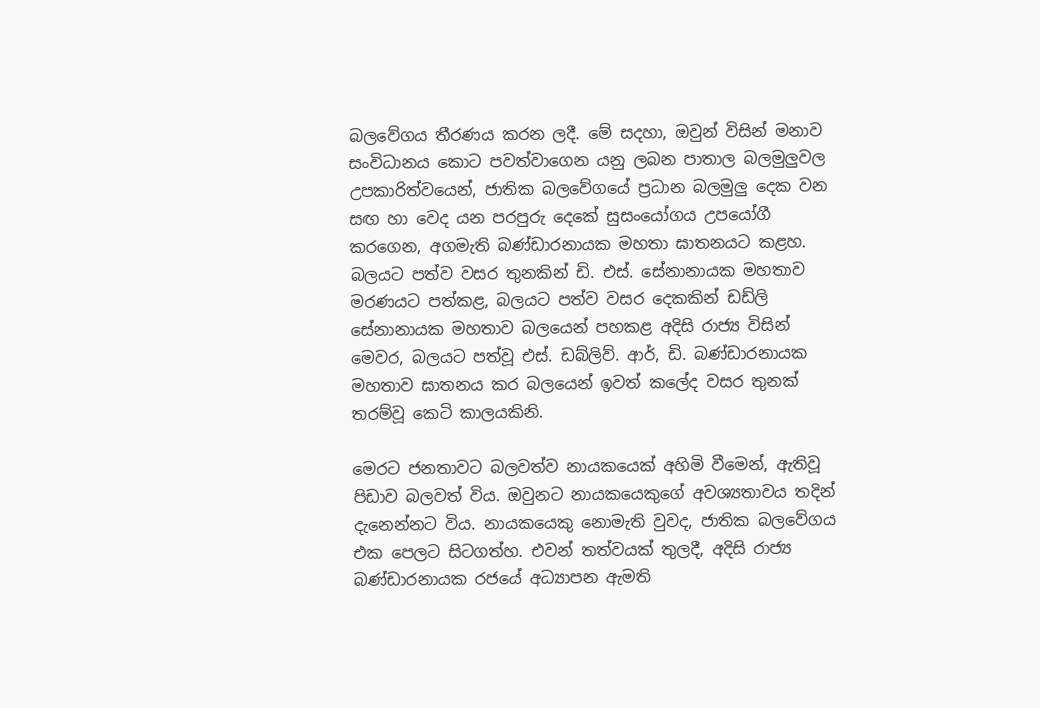බලවේගය තීරණය කරන ලදී. මේ සදහා, ඔවුන් විසින් මනාව සංවිධානය කොට පවත්වාගෙන යනු ලබන පාතාල බලමුලුවල  උපකාරිත්වයෙන්, ජාතික බලවේගයේ ප්‍රධාන බලමුලු දෙක වන සඟ හා වෙද යන පරපුරු දෙකේ සුසංයෝගය උපයෝගී කරගෙන, අගමැති බණ්ඩාරනායක මහතා ඝාතනයට කළහ. බලයට පත්ව වසර තුනකින් ඩි. එස්. සේනානායක මහතාව මරණයට පත්කළ, බලයට පත්ව වසර දෙකකින් ඩඩ්ලි සේනානායක මහතාව බලයෙන් පහකළ අදිසි රාජ්‍ය විසින් මෙවර, බලයට පත්වූ එස්. ඩබ්ලිව්. ආර්, ඩි. බණ්ඩාරනායක මහතාව ඝාතනය කර බලයෙන් ඉවත් කලේද වසර තුනක් තරම්වූ කෙටි කාලයකිනි.

මෙරට ජනතාවට බලවත්ව නායකයෙක් අහිමි වීමෙන්, ඇතිවූ පිඩාව බලවත් විය. ඔවුනට නායකයෙකුගේ අවශ්‍යතාවය තදින් දැනෙන්නට විය. නායකයෙකු නොමැති වුවද, ජාතික බලවේගය එක පෙලට සිටගත්හ. එවන් තත්වයක් තුලදී, අදිසි රාජ්‍ය බණ්ඩාරනායක රජයේ අධ්‍යාපන ඇමති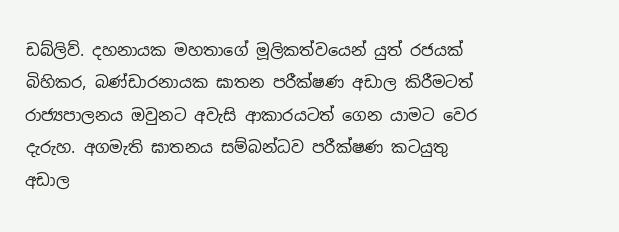ඩබ්ලිව්. දහනායක මහතාගේ මූලිකත්වයෙන් යුත් රජයක් බිහිකර, බණ්ඩාරනායක ඝාතන පරීක්ෂණ අඩාල කිරීමටත් රාජ්‍යපාලනය ඔවුනට අවැසි ආකාරයටත් ගෙන යාමට වෙර දැරුහ. අගමැති ඝාතනය සම්බන්ධව පරීක්ෂණ කටයුතු අඩාල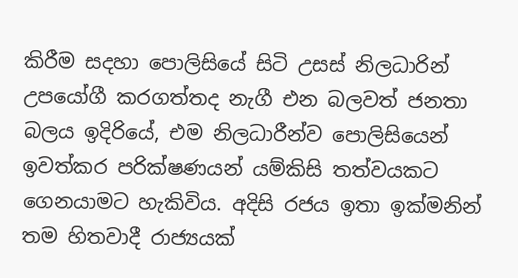කිරීම සදහා පොලිසියේ සිටි උසස් නිලධාරින් උපයෝගී කරගත්තද නැගී එන බලවත් ජනතා බලය ඉදිරියේ, එම නිලධාරීන්ව පොලිසියෙන් ඉවත්කර පරික්ෂණයන් යම්කිසි තත්වයකට ගෙනයාමට හැකිවිය. අදිසි රජය ඉතා ඉක්මනින් තම හිතවාදී රාජ්‍යයක්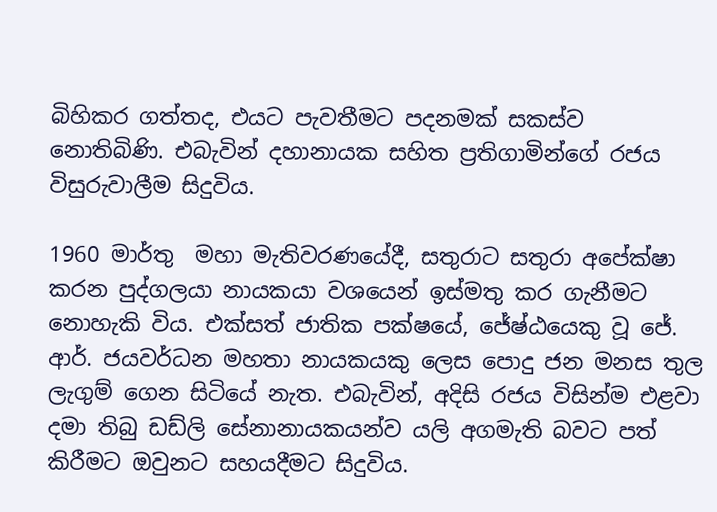බිහිකර ගත්තද, එයට පැවතීමට පදනමක් සකස්ව නොතිබිණි. එබැවින් දහානායක සහිත ප්‍රතිගාමින්ගේ රජය විසුරුවාලීම සිදුවිය.

1960 මාර්තු  මහා මැතිවරණයේදී, සතුරාට සතුරා අපේක්ෂා කරන පුද්ගලයා නායකයා වශයෙන් ඉස්මතු කර ගැනීමට නොහැකි විය. එක්සත් ජාතික පක්ෂයේ, ජේෂ්ඨයෙකු වූ ජේ. ආර්. ජයවර්ධන මහතා නායකයකු ලෙස පොදු ජන මනස තුල ලැගුම් ගෙන සිටියේ නැත. එබැවින්, අදිසි රජය විසින්ම එළවා දමා තිබු ඩඩ්ලි සේනානායකයන්ව යලි අගමැති බවට පත් කිරීමට ඔවුනට සහයදීමට සිදුවිය.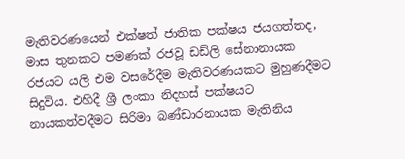මැතිවරණයෙන් එක්ෂත් ජාතික පක්ෂය ජයගත්තද, මාස තුනකට පමණක් රජවූ ඩඩ්ලි සේනානායක රජයට යලි එම වසරේදීම මැතිවරණයකට මුහුණදීමට සිදුවිය. එහිදී ශ්‍රී ලංකා නිදහස් පක්ෂයට නායකත්වදීමට සිරිමා බණ්ඩාරනායක මැතිනිය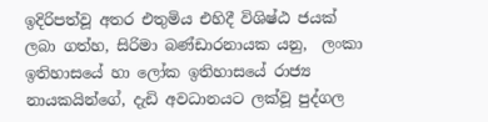ඉදිරිපත්වූ අතර එතුමිය එහිදී විශිෂ්ඨ ජයක් ලබා ගත්හ, සිරිමා බණ්ඩාරනායක යනු,  ලංකා ඉතිහාසයේ හා ලෝක ඉතිහාසයේ රාජ්‍ය නායකයින්ගේ, දැඩි අවධානයට ලක්වූ පුද්ගල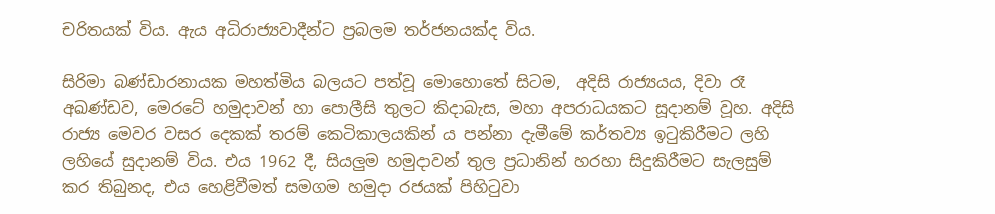චරිතයක් විය. ඇය අධිරාජ්‍යවාදීන්ට ප්‍රබලම තර්ජනයක්ද විය.

සිරිමා බණ්ඩාරනායක මහත්මිය බලයට පත්වූ මොහොතේ සිටම,  අදිසි රාජ්‍යයය, දිවා රෑ අඛණ්ඩව, මෙරටේ හමුදාවන් හා පොලීසි තුලට කිදාබැස, මහා අපරාධයකට සූදානම් වූහ. අදිසි රාජ්‍ය මෙවර වසර දෙකක් තරම් කෙටිකාලයකින් ය පන්නා දැමීමේ කර්තව්‍ය ඉටුකිරීමට ලහි ලහියේ සුදානම් විය. එය 1962 දී, සියලුම හමුදාවන් තුල ප්‍රධානින් හරහා සිදුකිරීමට සැලසුම් කර තිබුනද, එය හෙළිවීමත් සමගම හමුදා රජයක් පිහිටුවා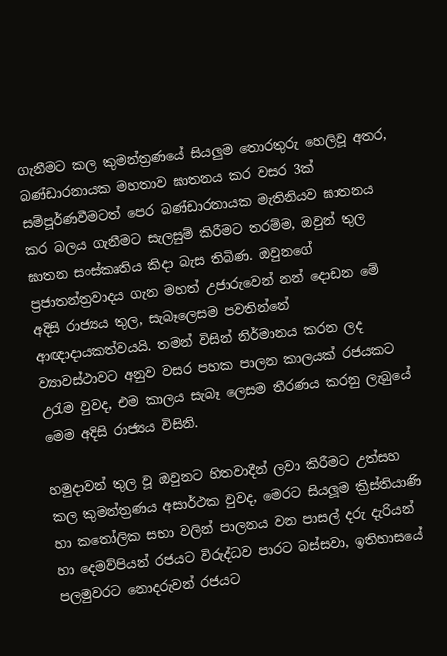ගැනීමට කල කුමන්ත්‍රණයේ සියලුම තොරතුරු හෙලිවූ අතර, බණ්ඩාරනායක මහතාව ඝාතනය කර වසර 3ක් සම්පූර්ණවීමටත් පෙර බණ්ඩාරනායක මැතිනියව ඝාතනය කර බලය ගැනීමට සැලසුම් කිරීමට තරම්ම, ඔවුන් තුල ඝාතන සංස්කෘතිය කිදා බැස තිබිණ. ඔවුනගේ ප්‍රජාතන්ත්‍රවාදය ගැන මහත් උජාරුවෙන් නන් දොඩන මේ අදිසි රාජ්‍යය තුල, සැබෑලෙසම පවතින්නේ ආඥාදායකත්වයයි. තමන් විසින් නිර්මානය කරන ලද ව්‍යාවස්ථාවට අනුව වසර පහක පාලන කාලයක් රජයකට උරැම වුවද, එම කාලය සැබෑ ලෙසම තීරණය කරනු ලැබුයේ මෙම අදිසි රාජ්‍යය විසිනි.

හමුදාවන් තුල වූ ඔවුනට හිතවාදීන් ලවා කිරීමට උත්සහ කල කුමන්ත්‍රණය අසාර්ථක වුවද, මෙරට සියලූම ක්‍රිස්තියාණි හා කතෝලික සභා වලින් පාලනය වන පාසල් දරු දැරියන් හා දෙමව්පියන් රජයට විරුද්ධව පාරට බස්සවා, ඉතිහාසයේ පලමුවරට නොදරුවන් රජයට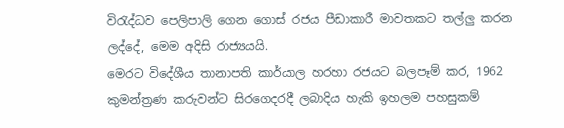විරැද්ධව පෙලිපාලි ගෙන ගොස් රජය පීඩාකාරී මාවතකට තල්ලු කරන ලද්දේ, මෙම අදිසි රාජ්‍යයයි.
මෙරට විදේශීය තානාපති කාර්යාල හරහා රජයට බලපෑම් කර, 1962 කුමන්ත්‍රණ කරුවන්ට සිරගෙදරදී ලබාදිය හැකි ඉහලම පහසුකම්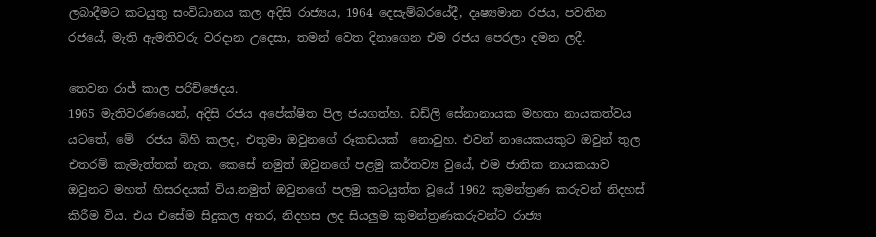ලබාදීමට කටයුතු සංවිධානය කල අදිසි රාජ්‍යය, 1964 දෙසැම්බරයේදී, දෘෂ්‍යමාන රජය, පවතින රජයේ, මැති ඇමතිවරු වරදාන උදෙසා, තමන් වෙත දිනාගෙන එම රජය පෙරලා දමන ලදී.

තෙවන රාජ් කාල පරිච්ඡෙදය.
1965 මැතිවරණයෙන්, අදිසි රජය අපේක්ෂිත පිල ජයගත්හ. ඩඩ්ලි සේනානායක මහතා නායකත්වය යටතේ, මේ  රජය බිහි කලද, එතුමා ඔවුනගේ රූකඩයක්  නොවුහ. එවන් නායෙකයකුට ඔවුන් තුල එතරම් කැමැත්තක් නැත. කෙසේ නමුත් ඔවුනගේ පළමු කර්තව්‍ය වුයේ, එම ජාතික නායකයාව ඔවුනට මහත් හිසරදයක් විය.නමුත් ඔවුනගේ පලමු කටයුත්ත වූයේ 1962 කුමන්ත්‍රණ කරුවන් නිදහස් කිරීම විය. එය එසේම සිදුකල අතර, නිදහස ලද සියලුම කුමන්ත්‍රණකරුවන්ට රාජ්‍ය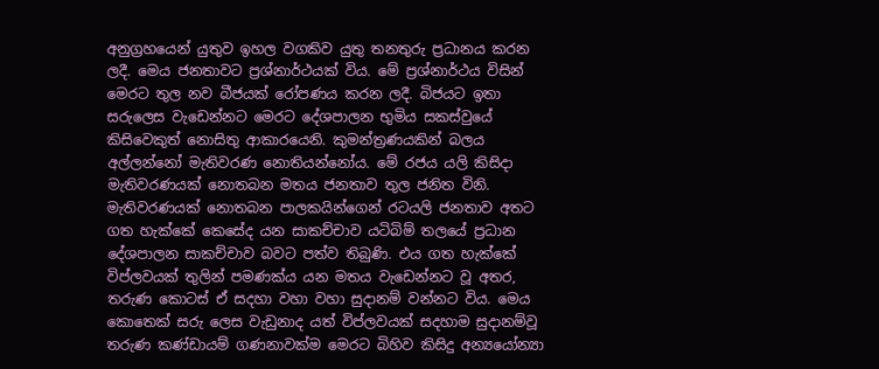අනුග්‍රහයෙන් යුතුව ඉහල වගකිව යුතු තනතුරු ප්‍රධානය කරන ලදී. මෙය ජනතාවට ප්‍රශ්නාර්ථයක් විය. මේ ප්‍රශ්නාර්ථය විසින් මෙරට තුල නව බීජයක් රෝපණය කරන ලදී. බිජයට ඉතා සරුලෙස වැඩෙන්නට මෙරට දේශපාලන භුමිය සකස්වුයේ කිසිවෙකුත් නොසිතු ආකාරයෙනි. කුමන්ත්‍රණයකින් බලය අල්ලන්නෝ මැතිවරණ නොතියන්නෝය. මේ රජය යලි කිසිදා මැතිවරණයක් නොතබන මතය ජනතාව තුල ජනිත විනි. මැතිවරණයක් නොතබන පාලකයින්ගෙන් රටයලි ජනතාව අතට ගත හැක්කේ කෙසේද යන සාකච්චාව යටිබිම් තලයේ ප්‍රධාන දේශපාලන සාකච්චාව බවට පත්ව තිබුණි. එය ගත හැක්කේ විප්ලවයක් තුලින් පමණක්ය යන මතය වැඩෙන්නට වූ අතර, තරුණ කොටස් ඒ සදහා වහා වහා සුදානම් වන්නට විය. මෙය කොතෙක් සරු ලෙස වැඩුනාද යත් විප්ලවයක් සදහාම සුදානම්වූ තරුණ කණ්ඩායම් ගණනාවක්ම මෙරට බිහිව කිසිදු අන්‍යයෝන්‍යා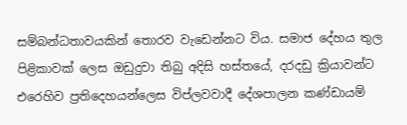සම්බන්ධතාවයකින් තොරව වැඩෙන්නට විය. සමාජ දේහය තුල පිළිකාවක් ලෙස ඔඩුදුවා තිබු අදිසි හස්තයේ, දරදඩු ක්‍රියාවන්ට එරෙහිව ප්‍රතිදෙහයන්ලෙස විප්ලවවාදී දේශපාලන කණ්ඩායම්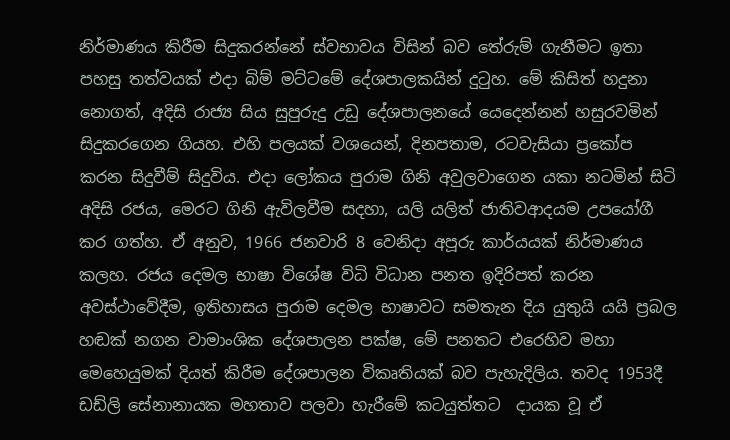නිර්මාණය කිරීම සිදුකරන්නේ ස්වභාවය විසින් බව තේරුම් ගැනීමට ඉතා පහසු තත්වයක් එදා බිම් මට්ටමේ දේශපාලකයින් දුටුහ. මේ කිසිත් හදුනා නොගත්, අදිසි රාජ්‍ය සිය සුපුරුදු උඩු දේශපාලනයේ යෙදෙන්නන් හසුරවමින් සිදුකරගෙන ගියහ. එහි පලයක් වශයෙන්, දිනපතාම, රටවැසියා ප්‍රකෝප කරන සිදුවීම් සිදුවිය. එදා ලෝකය පුරාම ගිනි අවුලවාගෙන යකා නටමින් සිටි අදිසි රජය, මෙරට ගිනි ඇවිලවීම සදහා, යලි යලිත් ජාතිවආදයම උපයෝගී කර ගත්හ. ඒ අනුව, 1966 ජනවාරි 8 වෙනිදා අපූරු කාර්යයක් නිර්මාණය කලහ. රජය දෙමල භාෂා විශේෂ විධි විධාන පනත ඉදිරිපත් කරන අවස්ථාවේදීම, ඉතිහාසය පුරාම දෙමල භාෂාවට සමතැන දිය යුතුයි යයි ප්‍රබල හඬක් නගන වාමාංශික දේශපාලන පක්ෂ, මේ පනතට එරෙහිව මහා මෙහෙයුමක් දියත් කිරීම දේශපාලන විකෘතියක් බව පැහැදිලිය. තවද 1953දී ඩඩ්ලි සේනානායක මහතාව පලවා හැරීමේ කටයුත්තට  දායක වූ ඒ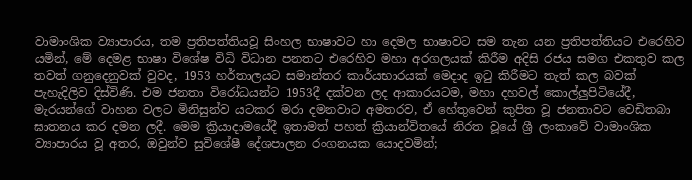වාමාංශික ව්‍යාපාරය, තම ප්‍රතිපත්තියවූ සිංහල භාෂාවට හා දෙමල භාෂාවට සම තැන යන ප්‍රතිපත්තියට එරෙහිව යමින්, මේ දෙමළ භාෂා විශේෂ විධි විධාන පනතට එරෙහිව මහා අරගලයක් කිරීම අදිසි රජය සමග එකතුව කල තවත් ගනුදෙනුවක් වුවද, 1953 හර්තාලයට සමාන්තර කාර්යභාරයක් මෙදාද ඉටු කිරීමට තැත් කල බවක් පැහැදිලිව දිස්විණි. එම ජනතා විරෝධයන්ට 1953දී දක්වන ලද ආකාරයටම, මහා දහවල් කොල්ලුපිටියේදී, මැරයන්ගේ වාහන වලට මිනිසුන්ව යටකර මරා දමනවාට අමතරව, ඒ හේතුවෙන් කුපිත වූ ජනතාවට වෙඩිතබා ඝාතනය කර දමන ලදී. මෙම ක්‍රියාදාමයේදී ඉතාමත් පහත් ක්‍රියාන්විතයේ නිරත වූයේ ශ්‍රී ලංකාවේ වාමාංශික ව්‍යාපාරය වූ අතර, ඔවුන්ව සුවිශේෂී දේශපාලන රංගනයක යොදවමින්;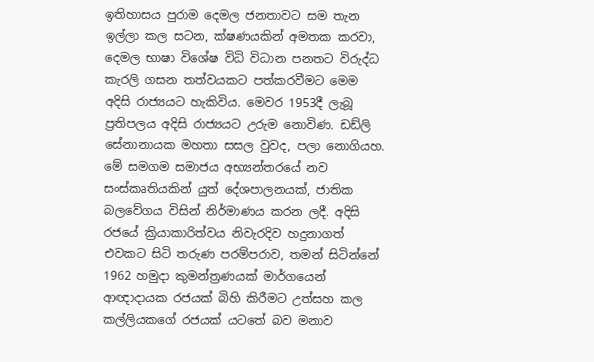ඉතිහාසය පුරාම දෙමල ජනතාවට සම තැන ඉල්ලා කල සටන, ක්ෂණයකින් අමතක කරවා, දෙමල භාෂා විශේෂ විධි විධාන පනතට විරුද්ධ කැරලි ගසන තත්වයකට පත්කරවීමට මෙම අදිසි රාජ්‍යයට හැකිවිය. මෙවර 1953දී ලැබූ ප්‍රතිපලය අදිසි රාජ්‍යයට උරුම නොවිණ. ඩඩ්ලි සේනානායක මහතා සසල වුවද, පලා නොගියහ.
මේ සමගම සමාජය අභ්‍යන්තරයේ නව සංස්කෘතියකින් යුත් දේශපාලනයක්, ජාතික බලවේගය විසින් නිර්මාණය කරන ලදී. අදිසි රජයේ ක්‍රියාකාරිත්වය නිවැරදිව හදුනාගත් එවකට සිටි තරුණ පරම්පරාව, තමන් සිටින්නේ 1962 හමුදා කුමන්ත්‍රණයක් මාර්ගයෙන් ආඥාදායක රජයක් බිහි කිරීමට උත්සහ කල කල්ලියකගේ රජයක් යටතේ බව මනාව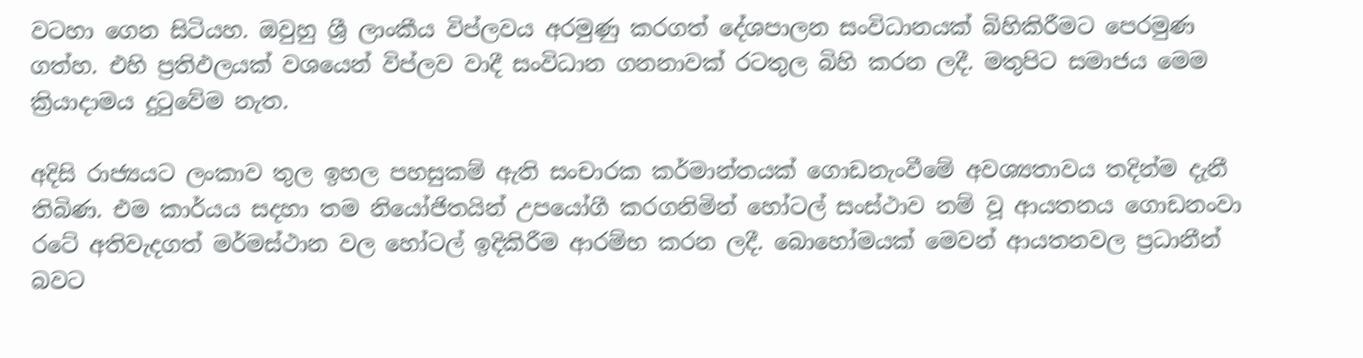වටහා ගෙන සිටියහ. ඔවුහු ශ්‍රී ලාංකීය විප්ලවය අරමුණු කරගත් දේශපාලන සංවිධානයක් බිහිකිරීමට පෙරමුණ ගත්හ. එහි ප්‍රතිඵලයක් වශයෙන් විප්ලව වාදී සංවිධාන ගනනාවක් රටතුල බිහි කරන ලදී. මතුපිට සමාජය මෙම ක්‍රියාදාමය දුටුවේම නැත.

අදිසි රාජ්‍යයට ලංකාව තුල ඉහල පහසුකම් ඇති සංචාරක කර්මාන්තයක් ගොඩනැංවීමේ අවශ්‍යතාවය තදින්ම දැනී තිබිණ. එම කාර්යය සදහා තම නියෝජිතයින් උපයෝගී කරගනිමින් හෝටල් සංස්ථාව නම් වූ ආයතනය ගොඩනංවා රටේ අතිවැදගත් මර්මස්ථාන වල හෝටල් ඉදිකිරීම ආරම්භ කරන ලදී. බොහෝමයක් මෙවන් ආයතනවල ප්‍රධානීන් බවට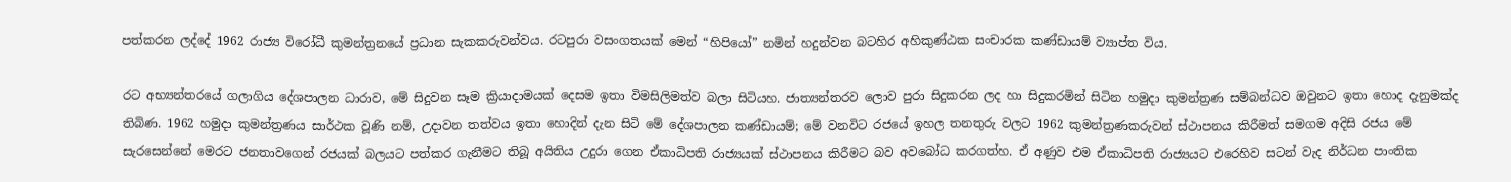පත්කරන ලද්දේ 1962 රාජ්‍ය විරෝධී කුමන්ත්‍රනයේ ප්‍රධාන සැකකරුවන්වය. රටපුරා වසංගතයක් මෙන් “හිපියෝ” නමින් හදුන්වන බටහිර අහිකුණ්ඨක සංචාරක කණ්ඩායම් ව්‍යාප්ත විය.

රට අභ්‍යන්තරයේ ගලාගිය දේශපාලන ධාරාව, මේ සිදුවන සෑම ක්‍රියාදාමයක් දෙසම ඉතා විමසිලිමත්ව බලා සිටියහ. ජාත්‍යන්තරව ලොව පුරා සිදුකරන ලද හා සිදුකරමින් සිටින හමුදා කුමන්ත්‍රණ සම්බන්ධව ඔවුනට ඉතා හොද දැනුමක්ද තිබිණ. 1962 හමුදා කුමන්ත්‍රණය සාර්ථක වූණි නම්, උදාවන තත්වය ඉතා හොදින් දැන සිටි මේ දේශපාලන කණ්ඩායම්; මේ වනවිට රජයේ ඉහල තනතුරු වලට 1962 කුමන්ත්‍රණකරුවන් ස්ථාපනය කිරීමත් සමගම අදිසි රජය මේ සැරසෙන්නේ මෙරට ජනතාවගෙන් රජයක් බලයට පත්කර ගැනීමට තිබූ අයිතිය උදුරා ගෙන ඒකාධිපති රාජ්‍යයක් ස්ථාපනය කිරීමට බව අවබෝධ කරගත්හ. ඒ අණුව එම ඒකාධිපති රාජ්‍යයට එරෙහිව සටන් වැද නිර්ධන පාංතික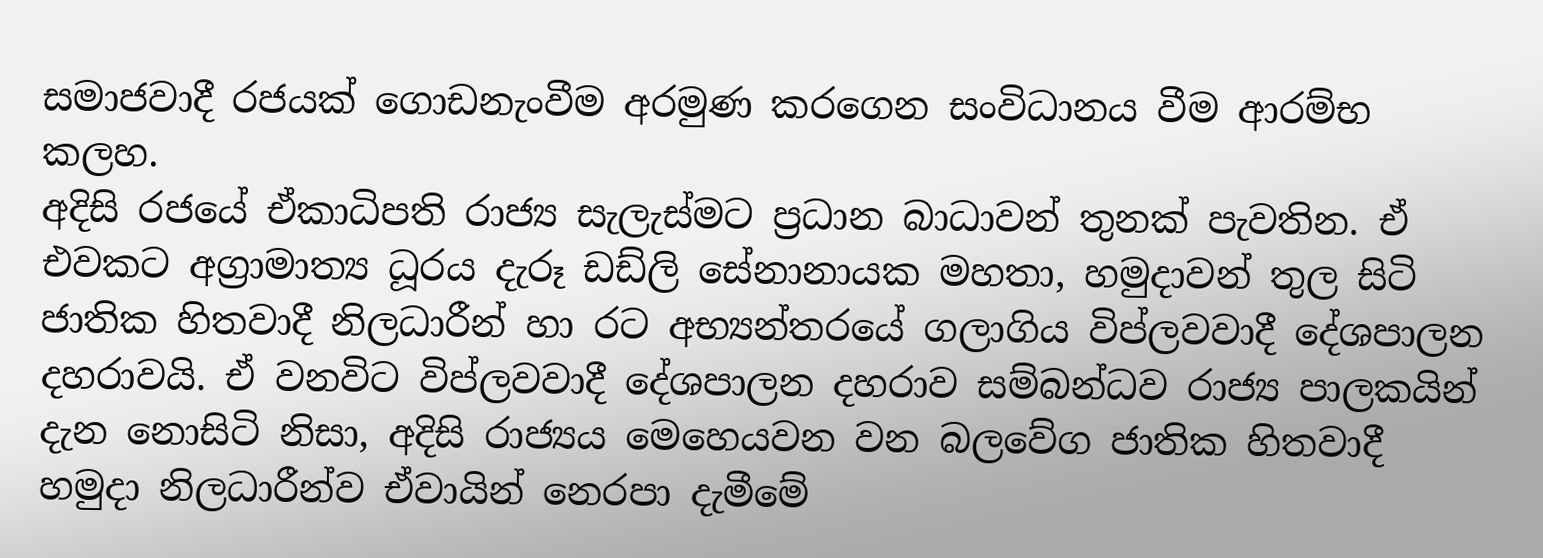සමාජවාදී රජයක් ගොඩනැංවීම අරමුණ කරගෙන සංවිධානය වීම ආරම්භ කලහ.
අදිසි රජයේ ඒකාධිපති රාජ්‍ය සැලැස්මට ප්‍රධාන බාධාවන් තුනක් පැවතින. ඒ එවකට අග්‍රාමාත්‍ය ධූරය දැරූ ඩඩ්ලි සේනානායක මහතා, හමුදාවන් තුල සිටි ජාතික හිතවාදී නිලධාරීන් හා රට අභ්‍යන්තරයේ ගලාගිය විප්ලවවාදී දේශපාලන දහරාවයි. ඒ වනවිට විප්ලවවාදී දේශපාලන දහරාව සම්බන්ධව රාජ්‍ය පාලකයින් දැන නොසිටි නිසා, අදිසි රාජ්‍යය මෙහෙයවන වන බලවේග ජාතික හිතවාදී හමුදා නිලධාරීන්ව ඒවායින් නෙරපා දැමීමේ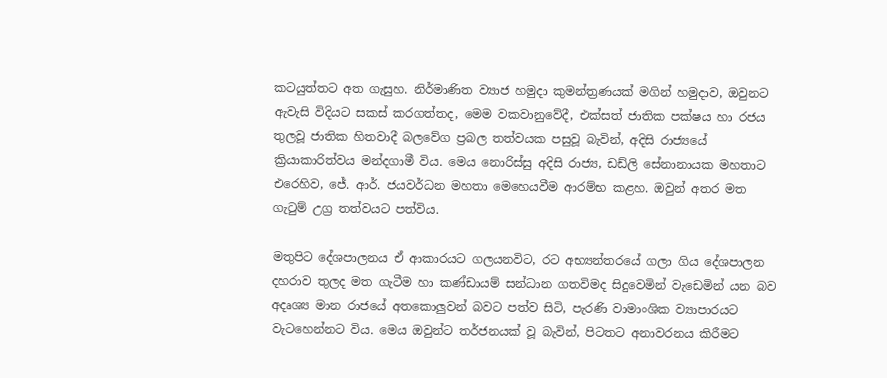කටයුත්තට අත ගැසුහ. නිර්මාණිත ව්‍යාජ හමුදා කුමන්ත්‍රණයක් මගින් හමුදාව, ඔවුනට ඇවැසි විදියට සකස් කරගත්තද, මෙම වකවානුවේදී, එක්සත් ජාතික පක්ෂය හා රජය තුලවූ ජාතික හිතවාදී බලවේග ප්‍රබල තත්වයක පසුවූ බැවින්, අදිසි රාජ්‍යයේ ක්‍රියාකාරිත්වය මන්දගාමී විය. මෙය නොරිස්සු අදිසි රාජ්‍ය, ඩඩ්ලි සේනානායක මහතාට එරෙහිව, ජේ. ආර්. ජයවර්ධන මහතා මෙහෙයවීම ආරම්භ කළහ. ඔවුන් අතර මත ගැටුම් උග්‍ර තත්වයට පත්විය.

මතුපිට දේශපාලනය ඒ ආකාරයට ගලයනවිට, රට අභ්‍යන්තරයේ ගලා ගිය දේශපාලන දහරාව තුලද මත ගැටීම හා කණ්ඩායම් සන්ධාන ගතවිමද සිදුවෙමින් වැඩෙමින් යන බව අදෘශ්‍ය මාන රාජයේ අතකොලුවන් බවට පත්ව සිටි, පැරණි වාමාංශික ව්‍යාපාරයට වැටහෙන්නට විය. මෙය ඔවුන්ට තර්ජනයක් වූ බැවින්, පිටතට අනාවරනය කිරීමට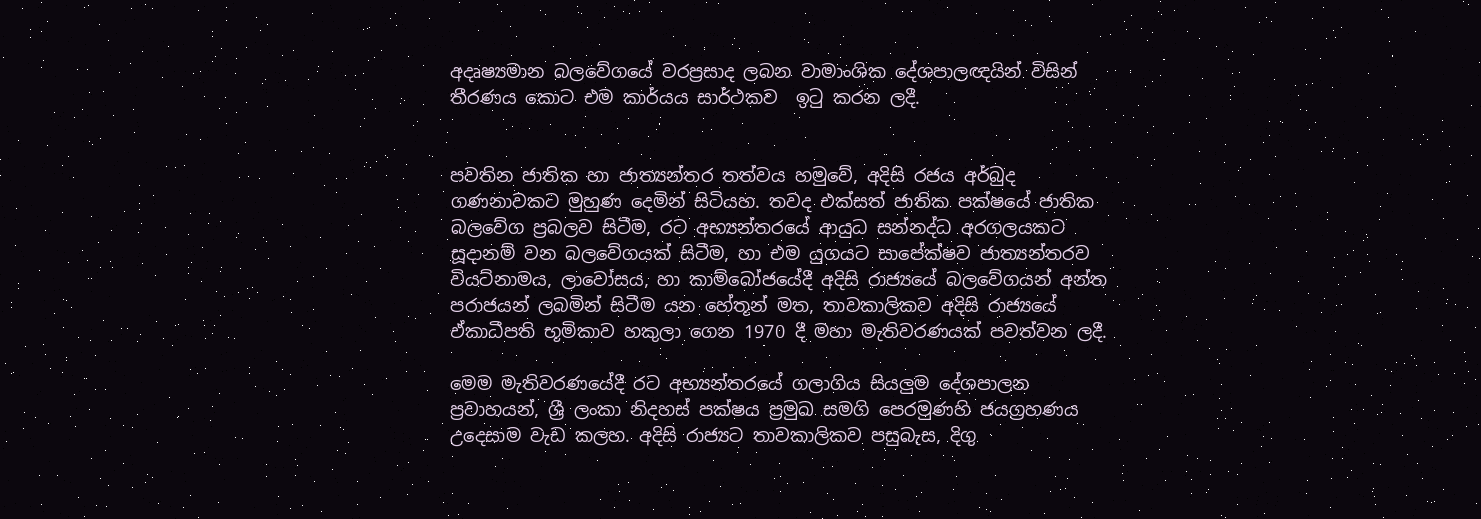අදෘෂ්‍යමාන බලවේගයේ වරප්‍රසාද ලබන වාමාංශික දේශපාලඥයින් විසින් තීරණය කොට එම කාර්යය සාර්ථකව  ඉටු කරන ලදී.


පවතින ජාතික හා ජාත්‍යන්තර තත්වය හමුවේ, අදිසි රජය අර්බුද ගණනාවකට මුහුණ දෙමින් සිටියහ. තවද එක්සත් ජාතික පක්ෂයේ ජාතික බලවේග ප්‍රබලව සිටීම, රට අභ්‍යන්තරයේ ආයුධ සන්නද්ධ අරගලයකට සූදානම් වන බලවේගයක් සිටීම, හා එම යුගයට සාපේක්ෂව ජාත්‍යන්තරව වියට්නාමය, ලාවෝසය, හා කාම්බෝජයේදී අදිසි රාජ්‍යයේ බලවේගයන් අන්ත පරාජයන් ලබමින් සිටීම යන හේතූන් මත, තාවකාලිකව අදිසි රාජ්‍යයේ ඒකාධීපති භූමිකාව හකුලා ගෙන 1970 දී මහා මැතිවරණයක් පවත්වන ලදී.

මෙම මැතිවරණයේදී රට අභ්‍යන්තරයේ ගලාගිය සියලුම දේශපාලන ප්‍රවාහයන්, ශ්‍රී ලංකා නිදහස් පක්ෂය ප්‍රමුඛ සමගි පෙරමුණහි ජයග්‍රහණය උදෙසාම වැඩ කලහ. අදිසි රාජ්‍යට තාවකාලිකව පසුබැස, දිගු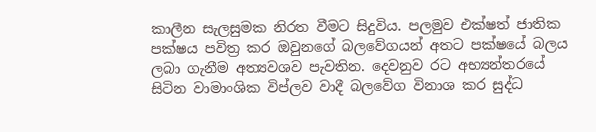කාලීන සැලසුමක නිරත වීමට සිදුවිය. පලමුව එක්ෂත් ජාතික පක්ෂය පවිත්‍ර කර ඔවුනගේ බලවේගයන් අතට පක්ෂයේ බලය ලබා ගැනීම අත්‍යවශව පැවතින. දෙවනුව රට අභ්‍යන්තරයේ සිටින වාමාංශික විප්ලව වාදී බලවේග විනාශ කර සුද්ධ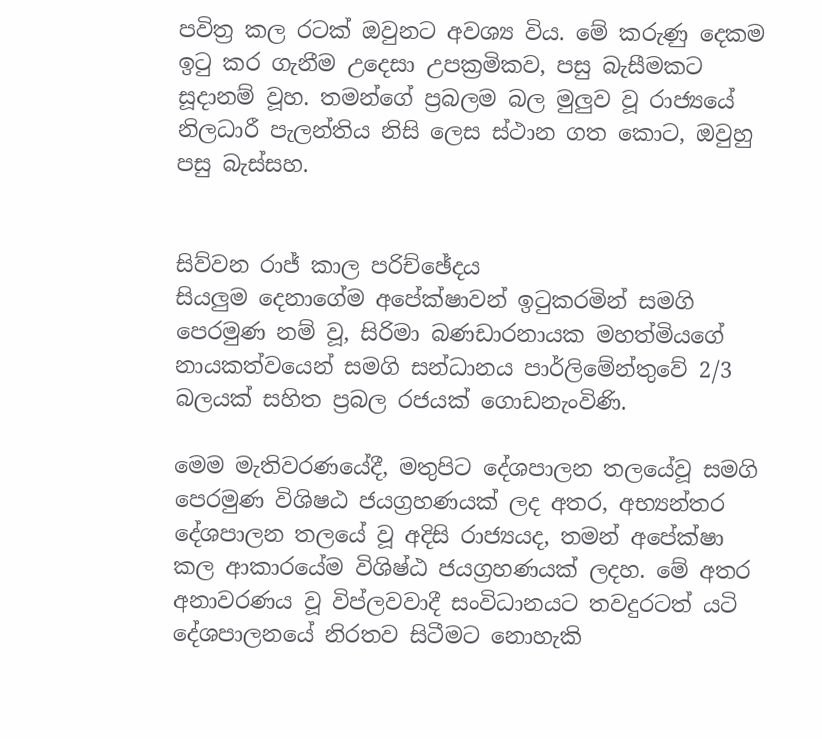පවිත්‍ර කල රටක් ඔවුනට අවශ්‍ය විය. මේ කරුණු දෙකම ඉටු කර ගැනීම උදෙසා උපක්‍රමිකව, පසු බැසීමකට සූදානම් වූහ. තමන්ගේ ප්‍රබලම බල මුලුව වූ රාජ්‍යයේ නිලධාරී පැලන්තිය නිසි ලෙස ස්ථාන ගත කොට, ඔවුහු පසු බැස්සහ.


සිව්වන රාජ් කාල පරිච්ඡේදය
සියලුම දෙනාගේම අපේක්ෂාවන් ඉටුකරමින් සමගි පෙරමුණ නම් වූ, සිරිමා බණඩාරනායක මහත්මියගේ නායකත්වයෙන් සමගි සන්ධානය පාර්ලිමේන්තුවේ 2/3 බලයක් සහිත ප්‍රබල රජයක් ගොඩනැංවිණි.

මෙම මැතිවරණයේදී, මතුපිට දේශපාලන තලයේවූ සමගි පෙරමුණ විශිෂඨ ජයග්‍රහණයක් ලද අතර, අභ්‍යන්තර දේශපාලන තලයේ වූ අදිසි රාජ්‍යයද, තමන් අපේක්ෂා කල ආකාරයේම විශිෂ්ඨ ජයග්‍රහණයක් ලදහ. මේ අතර අනාවරණය වූ විප්ලවවාදී සංවිධානයට තවදුරටත් යටි දේශපාලනයේ නිරතව සිටීමට නොහැකි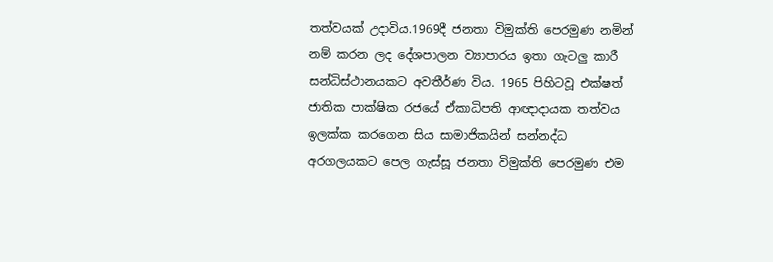තත්වයක් උදාවිය.1969දී ජනතා විමුක්ති පෙරමුණ නමින් නම් කරන ලද දේශපාලන ව්‍යාපාරය ඉතා ගැටලු කාරී සන්ධිස්ථානයකට අවතීර්ණ විය. 1965 පිහිටවූ එක්ෂත් ජාතික පාක්ෂික රජයේ ඒකාධිපති ආඥාදායක තත්වය ඉලක්ක කරගෙන සිය සාමාජිකයින් සන්නද්ධ අරගලයකට පෙල ගැස්සූ ජනතා විමුක්ති පෙරමුණ එම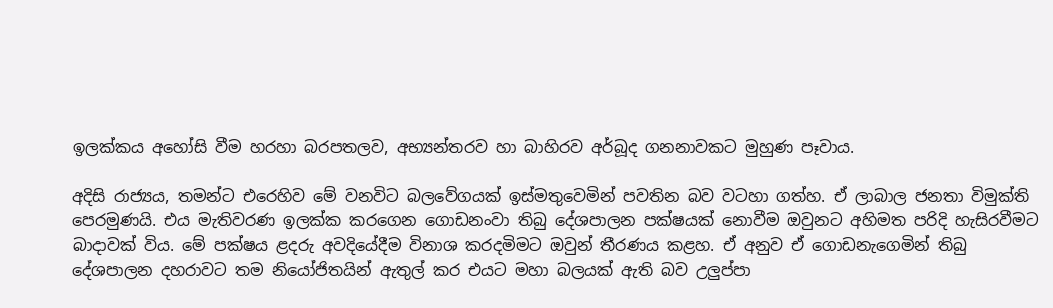ඉලක්කය අහෝසි වීම හරහා බරපතලව, අභ්‍යන්තරව හා බාහිරව අර්බූද ගනනාවකට මුහුණ පෑවාය.

අදිසි රාජ්‍යය, තමන්ට එරෙහිව මේ වනවිට බලවේගයක් ඉස්මතුවෙමින් පවතින බව වටහා ගත්හ. ඒ ලාබාල ජනතා විමුක්ති පෙරමුණයි. එය මැතිවරණ ඉලක්ක කරගෙන ගොඩනංවා තිබු දේශපාලන පක්ෂයක් නොවීම ඔවුනට අහිමත පරිදි හැසිරවීමට බාදාවක් විය. මේ පක්ෂය ළදරු අවදියේදීම විනාශ කරදමිමට ඔවුන් තීරණය කළහ. ඒ අනුව ඒ ගොඩනැගෙමින් තිබු දේශපාලන දහරාවට තම නියෝජිතයින් ඇතුල් කර එයට මහා බලයක් ඇති බව උලුප්පා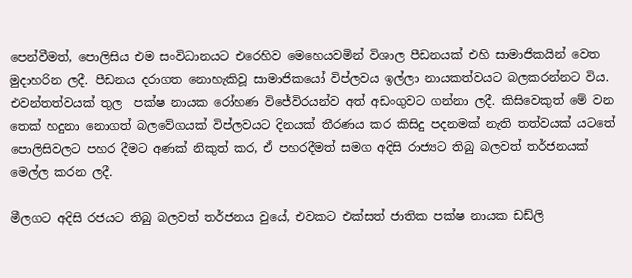පෙන්වීමත්, පොලිසිය එම සංවිධානයට එරෙහිව මෙහෙයවමින් විශාල පීඩනයක් එහි සාමාජිකයින් වෙත මුදාහරින ලදී. පීඩනය දරාගත නොහැකිවූ සාමාජිකයෝ විප්ලවය ඉල්ලා නායකත්වයට බලකරන්නට විය. එවන්තත්වයක් තුල  පක්ෂ නායක රෝහණ විජේවිරයන්ව අත් අඩංගුවට ගන්නා ලදී. කිසිවෙකුත් මේ වන තෙක් හදුනා නොගත් බලවේගයක් විප්ලවයට දිනයක් තීරණය කර කිසිදු පදනමක් නැති තත්වයක් යටතේ පොලිසිවලට පහර දීමට අණක් නිකුත් කර, ඒ පහරදීමත් සමග අදිසි රාජ්‍යට තිබු බලවත් තර්ජනයක් මෙල්ල කරන ලදී.

මීලගට අදිසි රජයට තිබු බලවත් තර්ජනය වුයේ, එවකට එක්සත් ජාතික පක්ෂ නායක ඩඩ්ලි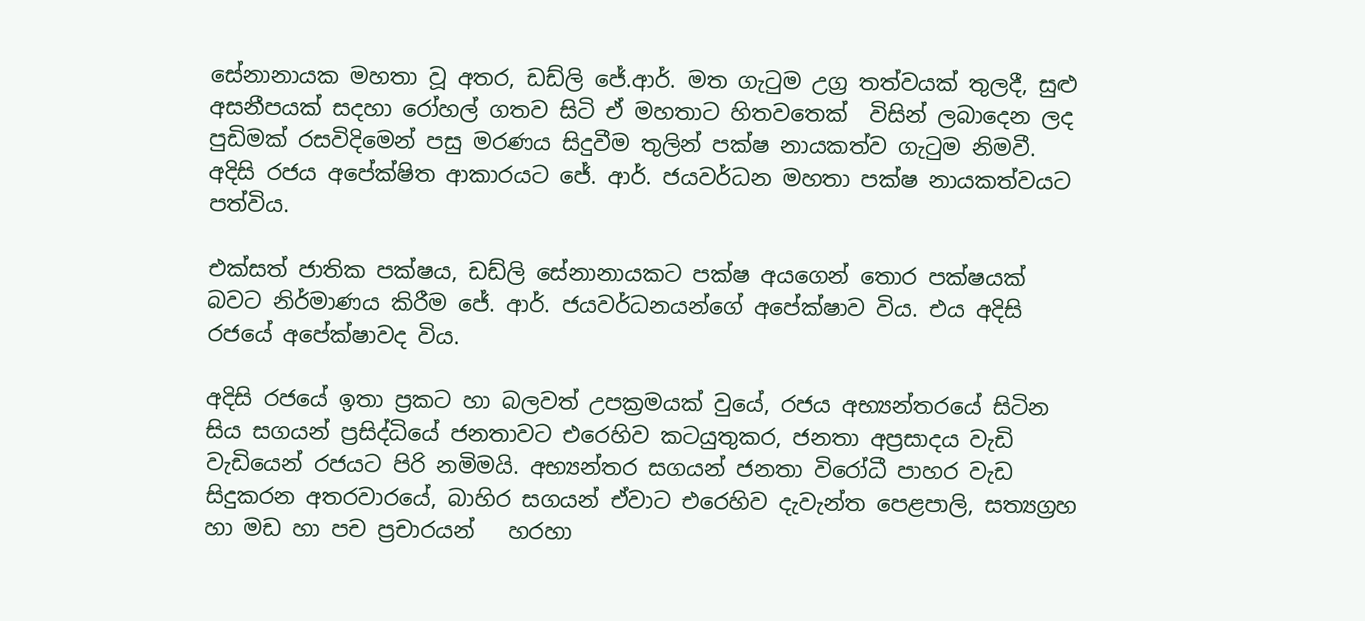සේනානායක මහතා වූ අතර, ඩඩ්ලි ජේ.ආර්. මත ගැටුම උග්‍ර තත්වයක් තුලදී, සුළු අසනීපයක් සදහා රෝහල් ගතව සිටි ඒ මහතාට හිතවතෙක්  විසින් ලබාදෙන ලද පුඩිමක් රසවිදිමෙන් පසු මරණය සිදුවීම තුලින් පක්ෂ නායකත්ව ගැටුම නිමවී. අදිසි රජය අපේක්ෂිත ආකාරයට ජේ. ආර්. ජයවර්ධන මහතා පක්ෂ නායකත්වයට පත්විය.

එක්සත් ජාතික පක්ෂය, ඩඩ්ලි සේනානායකට පක්ෂ අයගෙන් තොර පක්ෂයක් බවට නිර්මාණය කිරීම ජේ. ආර්. ජයවර්ධනයන්ගේ අපේක්ෂාව විය. එය අදිසි රජයේ අපේක්ෂාවද විය.

අදිසි රජයේ ඉතා ප්‍රකට හා බලවත් උපක්‍රමයක් වුයේ, රජය අභ්‍යන්තරයේ සිටින සිය සගයන් ප්‍රසිද්ධියේ ජනතාවට එරෙහිව කටයුතුකර, ජනතා අප්‍රසාදය වැඩි වැඩියෙන් රජයට පිරි නමිමයි. අභ්‍යන්තර සගයන් ජනතා විරෝධී පාහර වැඩ සිදුකරන අතරවාරයේ, බාහිර සගයන් ඒවාට එරෙහිව දැවැන්ත පෙළපාලි, සත්‍යග්‍රහ හා මඩ හා පච ප්‍රචාරයන්   හරහා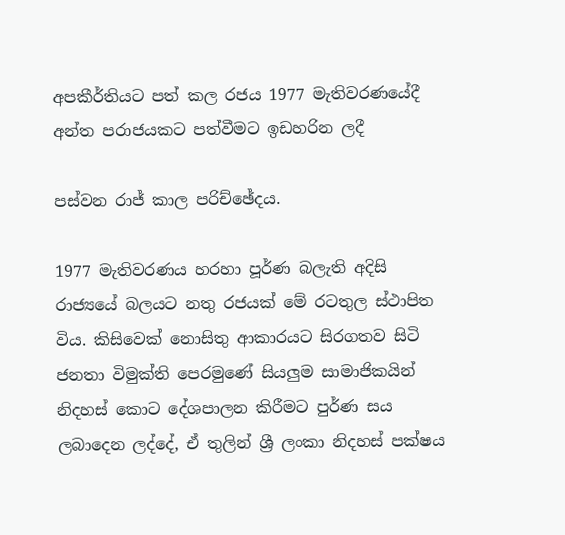අපකීර්තියට පත් කල රජය 1977 මැතිවරණයේදී අන්ත පරාජයකට පත්වීමට ඉඩහරින ලදී

පස්වන රාජ් කාල පරිච්ඡේදය.

1977 මැතිවරණය හරහා පූර්ණ බලැති අදිසි රාජ්‍යයේ බලයට නතු රජයක් මේ රටතුල ස්ථාපිත විය. කිසිවෙක් නොසිතු ආකාරයට සිරගතව සිටි ජනතා විමුක්ති පෙරමුණේ සියලුම සාමාජිකයින් නිදහස් කොට දේශපාලන කිරීමට පුර්ණ සය ලබාදෙන ලද්දේ, ඒ තුලින් ශ්‍රී ලංකා නිදහස් පක්ෂය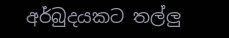අර්බුදයකට තල්ලු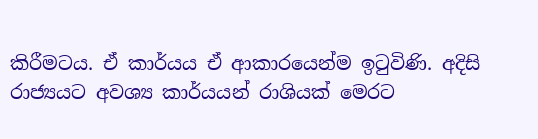කිරීමටය. ඒ කාර්යය ඒ ආකාරයෙන්ම ඉටුවිණි. අදිසි රාජ්‍යයට අවශ්‍ය කාර්යයන් රාශියක් මෙරට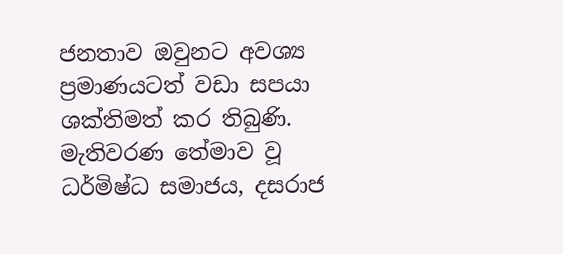ජනතාව ඔවුනට අවශ්‍ය ප්‍රමාණයටත් වඩා සපයා ශක්තිමත් කර තිබුණි. මැතිවරණ ‍තේමාව වූ ධර්මිෂ්ධ සමාජය, දසරාජ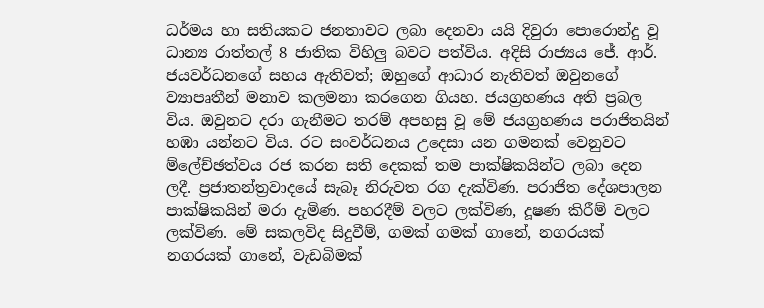ධර්මය හා සතියකට ජනතාවට ලබා දෙනවා යයි දිවුරා පොරොන්දු වූ ධාන්‍ය රාත්තල් 8 ජාතික විහිලු බවට පත්විය. අදිසි රාජ්‍යය ජේ. ආර්. ජයවර්ධනගේ සහය ඇතිවත්; ඔහුගේ ආධාර නැතිවත් ඔවුනගේ ව්‍යාපෘතීන් මනාව කලමනා කරගෙන ගියහ. ජයග්‍රහණය අති ප්‍රබල විය. ඔවුනට දරා ගැනීමට තරම් අපහසු වූ මේ ජයග්‍රහණය පරාජිතයින් හඹා යන්නට විය. රට සංවර්ධනය උදෙසා යන ගමනක් වෙනුවට ම්ලේච්ඡත්වය රජ කරන සති දෙකක් තම පාක්ෂිකයින්ට ලබා දෙන ලදී. ප්‍රජාතන්ත්‍රවාදයේ සැබෑ නිරුවත රග දැක්විණ. පරාජිත දේශපාලන පාක්ෂිකයින් මරා දැමිණ. පහරදීම් වලට ලක්විණ, දූෂණ කිරීම් වලට ලක්විණ. මේ සකලවිද සිදුවීම්, ගමක් ගමක් ගානේ, නගරයක් නගරයක් ගානේ, වැඩබිමක්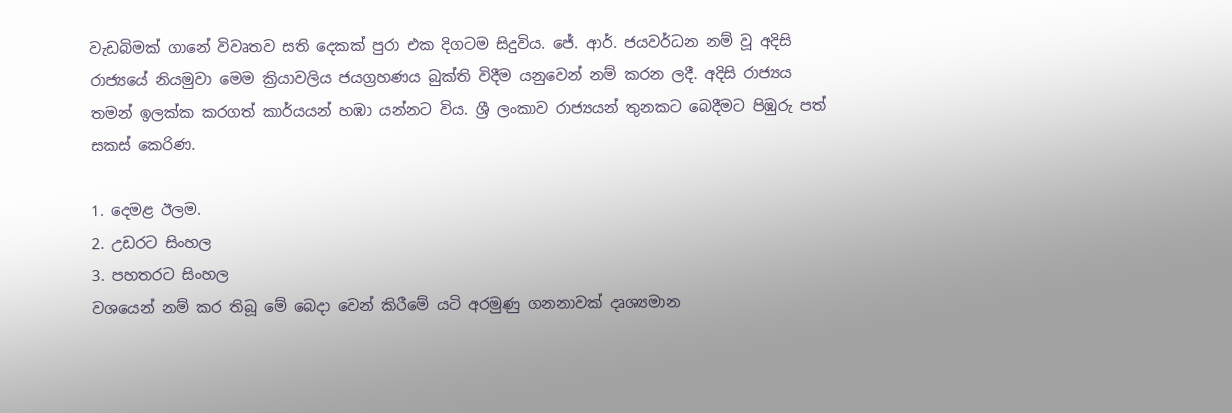වැඩබිමක් ගානේ විවෘතව සති දෙකක් පුරා එක දිගටම සිදුවිය. ජේ. ආර්. ජයවර්ධන නම් වූ අදිසි රාජ්‍යයේ නියමුවා මෙම ක්‍රියාවලිය ජයග්‍රහණය බුක්ති විදීම යනුවෙන් නම් කරන ලදී. අදිසි රාජ්‍යය තමන් ඉලක්ක කරගත් කාර්යයන් හඹා යන්නට විය. ශ්‍රී ලංකාව රාජ්‍යයන් තුනකට බෙදීමට පිඹුරු පත් සකස් කෙරිණ.

1. දෙමළ ඊලම.
2. උඩරට සිංහල
3. පහතරට සිංහල
වශයෙන් නම් කර තිබූ මේ බෙදා වෙන් කිරීමේ යටි අරමුණු ගනනාවක් දෘශ්‍යමාන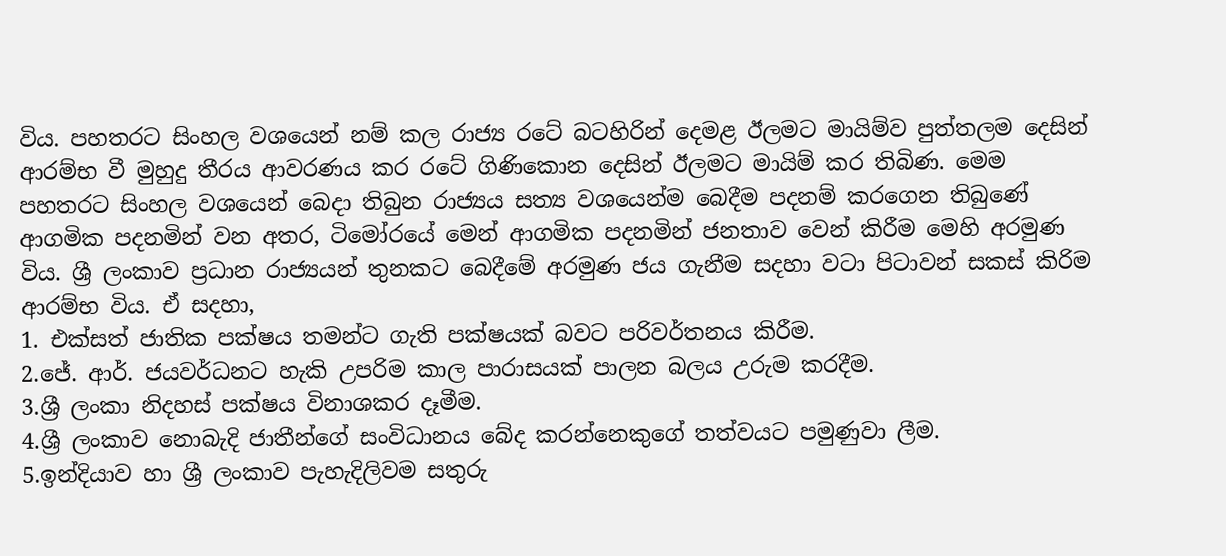විය. පහතරට සිංහල වශයෙන් නම් කල රාජ්‍ය රටේ බටහිරින් දෙමළ ඊලමට මායිම්ව පුත්තලම දෙසින් ආරම්භ වී මුහුදු තීරය ආවරණය කර රටේ ගිණිකොන දෙසින් ඊලමට මායිම් කර තිබිණ. මෙම පහතරට සිංහල වශයෙන් බෙදා තිබුන රාජ්‍යය සත්‍ය වශයෙන්ම බෙදීම පදනම් කරගෙන තිබුණේ ආගමික පදනමින් වන අතර, ටිමෝරයේ මෙන් ආගමික පදනමින් ජනතාව වෙන් කිරීම මෙහි අරමුණ විය. ශ්‍රී ලංකාව ප්‍රධාන රාජ්‍යයන් තුනකට බෙදීමේ අරමුණ ජය ගැනීම සදහා වටා පිටාවන් සකස් කිරිම ආරම්භ විය. ඒ සදහා,
1. එක්සත් ජාතික පක්ෂය තමන්ට ගැති පක්ෂයක් බවට පරිවර්තනය කිරීම.
2.ජේ. ආර්. ජයවර්ධනට හැකි උපරිම කාල පාරාසයක් පාලන බලය උරුම කරදීම.
3.ශ්‍රී ලංකා නිදහස් පක්ෂය විනාශකර දෑමීම.
4.ශ්‍රී ලංකාව නොබැදි ජාතීන්ගේ සංවිධානය බේද කරන්නෙකුගේ තත්වයට පමුණුවා ලීම.
5.ඉන්දියාව හා ශ්‍රී ලංකාව පැහැදිලිවම සතුරු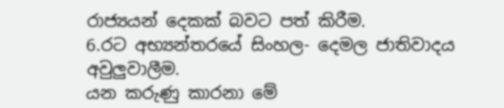රාජ්‍යයන් දෙකක් බවට පත් කිරීම.
6.රට අභ්‍යන්තරයේ සිංහල- දෙමල ජාතිවාදය අවුලුවාලීම.
යන කරුණු කාරනා මේ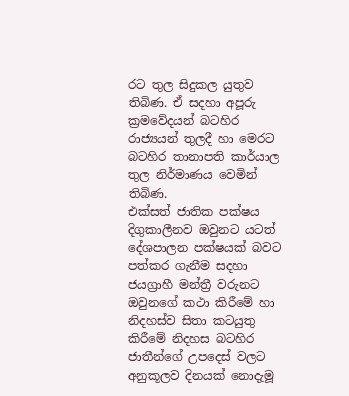රට තුල සිදුකල යුතුව තිබිණ. ඒ සදහා අපූරු ක්‍රමවේදයන් බටහිර රාජ්‍යයන් තුලදී හා මෙරට බටහිර තානාපති කාර්යාල තුල නිර්මාණය වෙමින් තිබිණ.
එක්සත් ජාතික පක්ෂය දිගුකාලීනව ඔවුනට යටත් දේශපාලන පක්ෂයක් බවට පත්කර ගැනීම සදහා ජයග්‍රාහී මන්ත්‍රී වරුනට ඔවුනගේ කථා කිරීමේ හා නිදහස්ව සිතා කටයුතු කිරීමේ නිදහස බටහිර ජාතීන්ගේ උපදෙස් වලට අනුකූලව දිනයක් නොදැමූ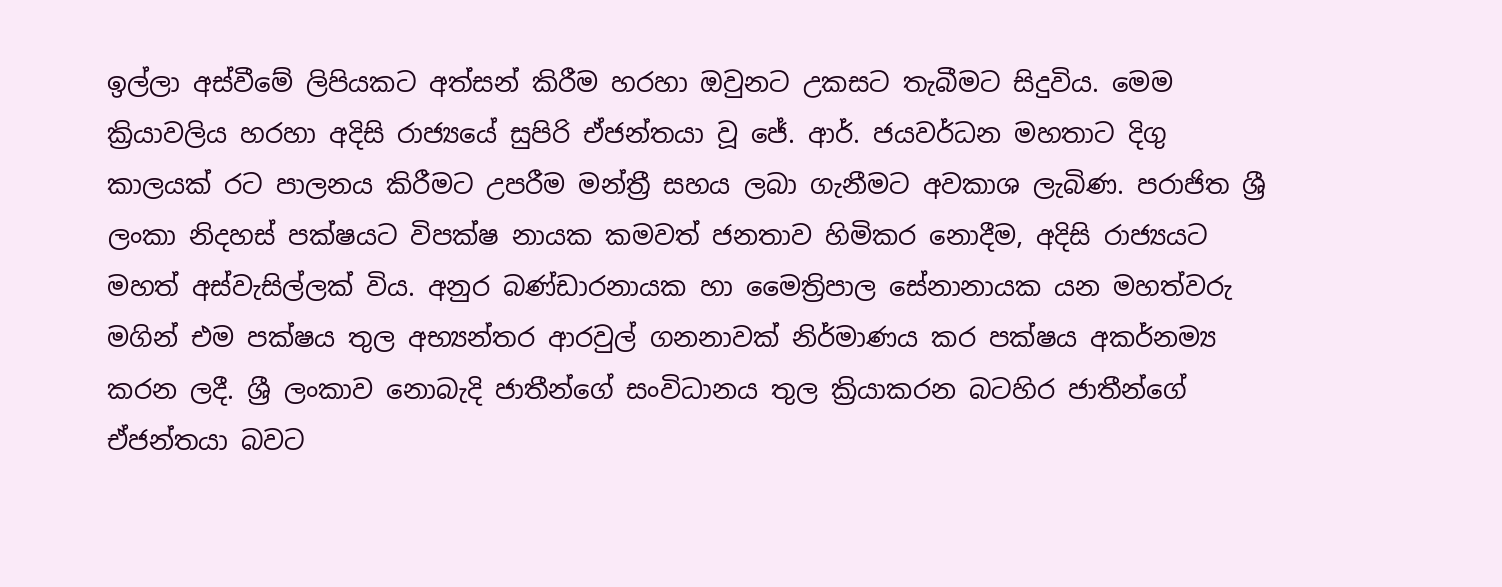ඉල්ලා අස්වීමේ ලිපියකට අත්සන් කිරීම හරහා ඔවුනට උකසට තැබීමට සිදුවිය. මෙම ක්‍රියාවලිය හරහා අදිසි රාජ්‍යයේ සුපිරි ඒජන්තයා වූ ජේ. ආර්. ජයවර්ධන මහතාට දිගු කාලයක් රට පාලනය කිරීමට උපරීම මන්ත්‍රී සහය ලබා ගැනීමට අවකාශ ලැබිණ. පරාජිත ශ්‍රී ලංකා නිදහස් පක්ෂයට විපක්ෂ නායක කමවත් ජනතාව හිමිකර නොදීම, අදිසි රාජ්‍යයට මහත් අස්වැසිල්ලක් විය. අනුර බණ්ඩාරනායක හා මෛත්‍රිපාල සේනානායක යන මහත්වරු මගින් එම පක්ෂය තුල අභ්‍යන්තර ආරවුල් ගනනාවක් නිර්මාණය කර පක්ෂය අකර්නම්‍ය කරන ලදී. ශ්‍රී ලංකාව නොබැදි ජාතීන්ගේ සංවිධානය තුල ක්‍රියාකරන බටහිර ජාතීන්ගේ ඒජන්තයා බවට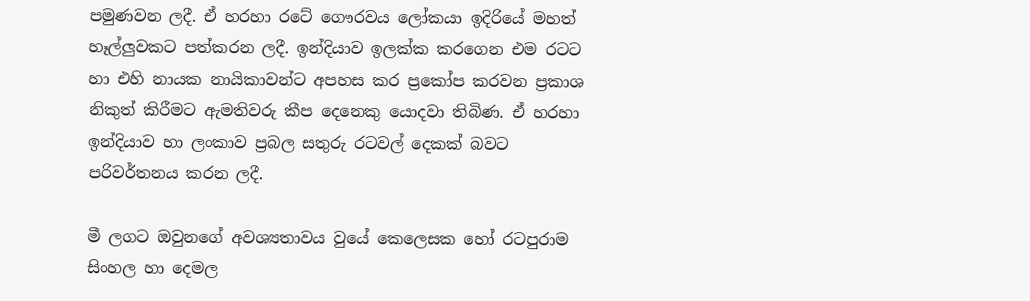පමුණවන ලදී. ඒ හරහා රටේ ගෞරවය ලෝකයා ඉදිරියේ මහත් හෑල්ලුවකට පත්කරන ලදී. ඉන්දියාව ඉලක්ක කරගෙන එම රටට හා එහි නායක නායිකාවන්ට අපහස කර ප්‍රකෝප කරවන ප්‍රකාශ නිකුත් කිරීමට ඇමතිවරු කීප දෙනෙකු යොදවා තිබිණ. ඒ හරහා ඉන්දියාව හා ලංකාව ප්‍රබල සතුරු රටවල් දෙකක් බවට පරිවර්තනය කරන ලදී.

මී ලගට ඔවුනගේ අවශ්‍යතාවය වුයේ කෙලෙසක හෝ රටපුරාම සිංහල හා දෙමල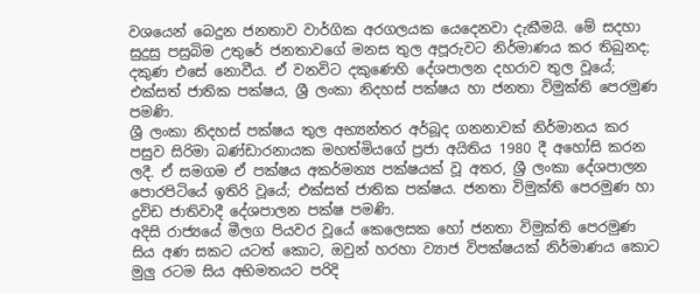වශයෙන් බෙදුන ජනතාව වාර්ගික අරගලයක යෙදෙනවා දැකීමයි. මේ සදහා සුදුසු පසුබිම උතුරේ ජනතාවගේ මනස තුල අපූරුවට නිර්මාණය කර තිබුනද; දකුණ එසේ නොවීය. ඒ වනවිට දකුණෙහි දේශපාලන දහරාව තුල වූයේ; එක්සත් ජාතික පක්ෂය, ශ්‍රී ලංකා නිදහස් පක්ෂය හා ජනතා විමුක්ති පෙරමුණ පමණි.
ශ්‍රී ලංකා නිදහස් පක්ෂය තුල අභ්‍යන්තර අර්බූද ගනනාවක් නිර්මානය කර පසුව සිරිමා බණ්ඩාරනායක මහත්මියගේ ප්‍රජා අයිතිය 1980 දී අහෝසි කරන ලදී. ඒ සමගම ඒ පක්ෂය අකර්මන්‍ය පක්ෂයක් වූ අතර, ශ්‍රී ලංකා දේශපාලන පොරපිටියේ ඉතිරි වූයේ; එක්සත් ජාතික පක්ෂය. ජනතා විමුක්ති පෙරමුණ හා ද්‍රවිඩ ජාතිවාදී දේශපාලන පක්ෂ පමණි.
අදිසි රාජ්‍යයේ මීලග පියවර වූයේ කෙලෙසක හෝ ජනතා විමුක්ති පෙරමුණ සිය අණ සකට යටත් කොට, ඔවුන් හරහා ව්‍යාජ විපක්ෂයක් නිර්මාණය කොට මුලු රටම සිය අභිමතයට පරිදි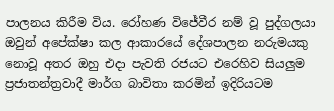පාලනය කිරීම විය. රෝහණ විජේවීර නම් වූ පුද්ගලයා ඔවුන් අපේක්ෂා කල ආකාරයේ දේශපාලන නරුමයකු නොවූ අතර ඔහු එදා පැවති රජයට එරෙහිව සියලුම ප්‍රජාතන්ත්‍රවාදී මාර්ග බාවිතා කරමින් ඉදිරියටම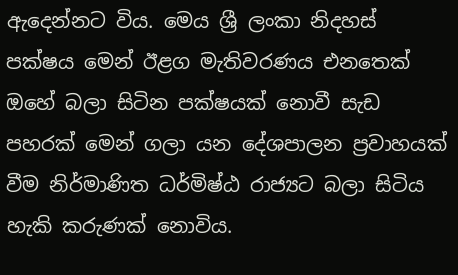ඇදෙන්නට විය. මෙය ශ්‍රී ලංකා නිදහස් පක්ෂය මෙන් ඊළග මැතිවරණය එනතෙක්  ඔහේ බලා සිටින පක්ෂයක් නොවී සැඩ පහරක් මෙන් ගලා යන දේශපාලන ප්‍රවාහයක් වීම නිර්මාණිත ධර්මිෂ්ඨ රාජ්‍යට බලා සිටිය හැකි කරුණක් නොවිය.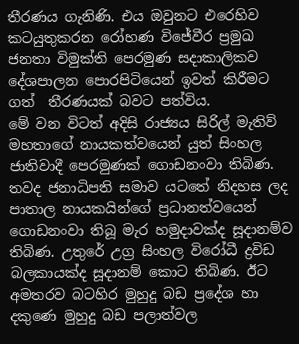තීරණය ගැනිණි. එය ඔවුනට එරෙහිව කටයුතුකරන රෝහණ විජේවීර ප්‍රමුඛ ජනතා විමුක්ති පෙරමුණ සදාකාලිකව දේශපාලන පොරපිටියෙන් ඉවත් කිරීමට ගත්  තීරණයක් බවට පත්විය.
මේ වන විටත් අදිසි රාජ්‍යය සිරිල් මැතිව් මහතාගේ නායකත්වයෙන් යුත් සිංහල ජාතිවාදී පෙරමුණක් ගොඩනංවා තිබිණ. තවද ජනාධිපති සමාව යටතේ නිදහස ලද පාතාල නායකයින්ගේ ප්‍රධානත්වයෙන් ගොඩනංවා තිබූ මැර හමුදාවක්ද සූදානම්ව තිබිණ. උතුරේ උග්‍ර සිංහල විරෝධී ද්‍රවිඩ බලකායක්ද සූදානම් කොට තිබිණ. ඊට අමතරව බටහිර මුහුදු බඩ ප්‍රදේශ හා දකුණෙ මුහුදු බඩ පලාත්වල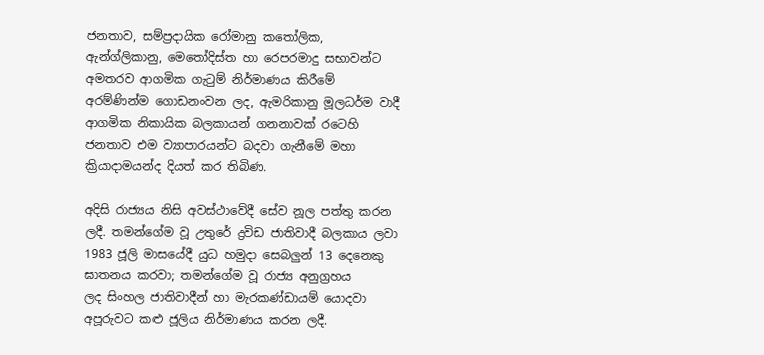ජනතාව, සම්ප්‍රදායික රෝමානු කතෝලික, ඇන්ග්ලිකානු, මෙතෝදිස්ත හා රෙපරමාදු සභාවන්ට අමතරව ආගමික ගැටුම් නිර්මාණය කිරීමේ අරම්ණින්ම ගොඩනංවන ලද, ඇමරිකානු මූලධර්ම වාදී ආගමික නිකායික බලකායන් ගනනාවක් රටෙහි ජනතාව එම ව්‍යාපාරයන්ට බදවා ගැනීමේ මහා ක්‍රියාදාමයන්ද දියත් කර තිබිණ.

අදිසි රාජ්‍යය නිසි අවස්ථාවේදී සේව නූල පත්තු කරන ලදී. තමන්ගේම වූ උතුරේ ද්‍රවිඩ ජාතිවාදී බලකාය ලවා 1983 ජූලි මාසයේදී යුධ හමුදා සෙබලුන් 13 දෙනෙකු ඝාතනය කරවා; තමන්ගේම වූ රාජ්‍ය අනුග්‍රහය ලද ‍සිංහල ජාතිවාදීන් හා මැරකණ්ඩායම් යොදවා අපූරුවට කළු ජූලිය නිර්මාණය කරන ලදී.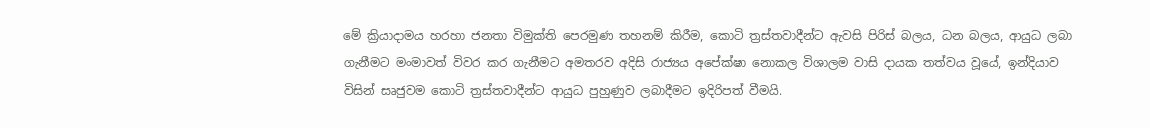මේ ක්‍රියාදාමය හරහා ජනතා විමුක්ති පෙරමුණ තහනම් කිරීම, කොටි ත්‍රස්තවාදීන්ට ඇවසි පිරිස් බලය, ධන බලය, ආයුධ ලබා ගැනීමට මංමාවත් විවර කර ගැනීමට අමතරව අදිසි රාජ්‍යය අපේක්ෂා නොකල විශාලම වාසි දායක තත්වය වූයේ, ඉන්දියාව විසින් සෘජුවම කොටි ත්‍රස්තවාදීන්ට ආයුධ පුහුණුව ලබාදීමට ඉදිරිපත් වීමයි.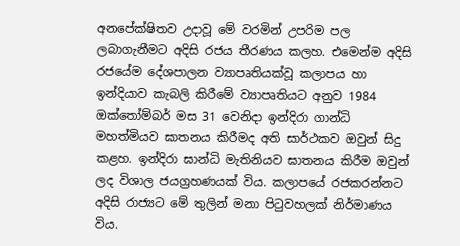අනපේක්ෂිතව උදාවූ මේ වරමින් උපරිම පල ලබාගැනීමට අදිසි රජය තීරණය කලහ. එමෙන්ම අදිසි රජයේම දේශපාලන ව්‍යාපෘතියක්වූ කලාපය හා ඉන්දියාව කැබලි කිරීමේ ව්‍යාපෘතියට අනුව 1984 ඔක්තෝම්බර් මස 31 වෙනිදා ඉන්දිරා ගාන්ධි මහත්මියව ඝාතනය කිරීමද අති සාර්ථකව ඔවුන් සිදු කළහ. ඉන්දිරා ඝාන්ධි මැතිනියව ඝාතනය කිරීම ඔවුන් ලද විශාල ජයග්‍රහණයක් විය. කලාපයේ රජකරන්නට අදිසි රාජ්‍යට මේ තුලින් මනා පිටුවහලක් නිර්මාණය විය.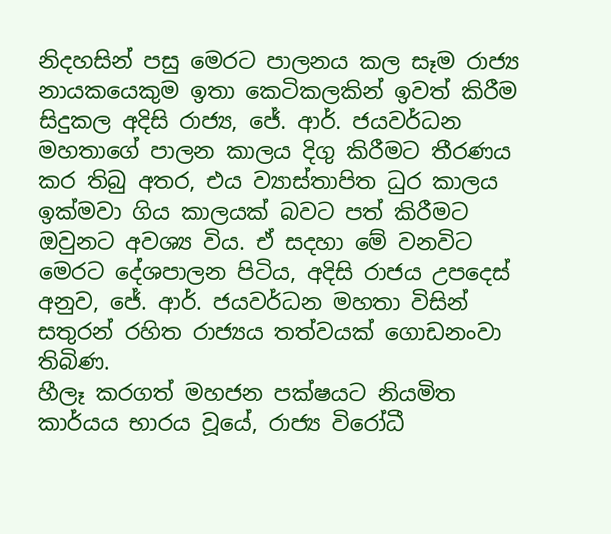නිදහසින් පසු මෙරට පාලනය කල සෑම රාජ්‍ය නායකයෙකුම ඉතා කෙටිකලකින් ඉවත් කිරීම සිදුකල අදිසි රාජ්‍ය, ජේ. ආර්. ජයවර්ධන මහතාගේ පාලන කාලය දිගු කිරීමට තීරණය කර තිබු අතර, එය ව්‍යාස්තාපිත ධුර කාලය ඉක්මවා ගිය කාලයක් බවට පත් කිරීමට ඔවුනට අවශ්‍ය විය. ඒ සදහා මේ වනවිට මෙරට දේශපාලන පිටිය, අදිසි රාජය උපදෙස් අනුව, ජේ. ආර්. ජයවර්ධන මහතා විසින් සතුරන් රහිත රාජ්‍යය තත්වයක් ගොඩනංවා තිබිණ.
හීලෑ කරගත් මහජන පක්ෂයට නියමිත කාර්යය භාරය වූයේ, රාජ්‍ය විරෝධී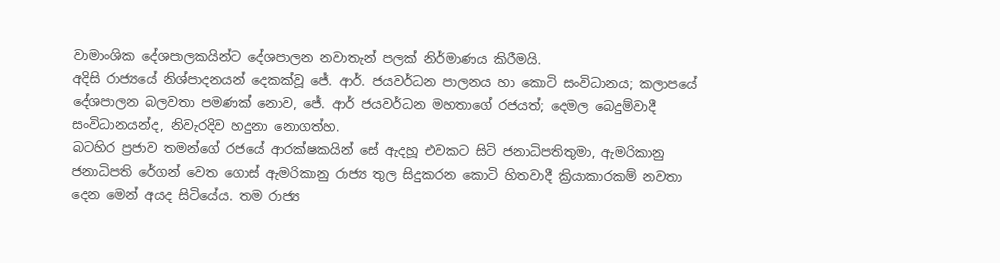වාමාංශික දේශපාලකයින්ට දේශපාලන නවාතැන් පලක් නිර්මාණය කිරීමයි.
අදිසි රාජ්‍යයේ නිශ්පාදනයන් දෙකක්වූ ජේ. ආර්. ජයවර්ධන පාලනය හා කොටි සංවිධානය; කලාපයේ දේශපාලන බලවතා පමණක් නොව, ජේ. ආර් ජයවර්ධන මහතාගේ රජයත්; දෙමල බෙදුම්වාදී සංවිධානයන්ද, නිවැරදිව හදුනා නොගත්හ.
බටහිර ප්‍රජාව තමන්ගේ රජයේ ආරක්ෂකයින් සේ ඇදහූ එවකට සිටි ජනාධිපතිතුමා, ඇමරිකානු ජනාධිපති රේගන් වෙත ගොස් ඇමරිකානු රාජ්‍ය තුල සිදුකරන කොටි හිතවාදී ක්‍රියාකාරකම් නවතා දෙන මෙන් අයද සිටියේය. තම රාජ්‍ය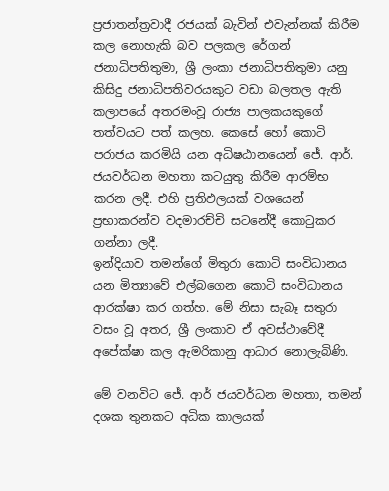ප්‍රජාතන්ත්‍රවාදී රජයක් බැවින් එවැන්නක් කිරීම කල නොහැකි බව පලකල රේගන් ජනාධිපතිතුමා, ශ්‍රී ලංකා ජනාධිපතිතුමා යනු කිසිදු ජනාධිපතිවරයකුට වඩා බලතල ඇති කලාපයේ අතරමංවූ රාජ්‍ය පාලකයකුගේ තත්වයට පත් කලහ. කෙසේ හෝ කොටි පරාජය කරමියි යන අධිෂඨානයෙන් ජේ. ආර්. ජයවර්ධන මහතා කටයුතු කිරීම ආරම්භ කරන ලදී. එහි ප්‍රතිඵලයක් වශයෙන් ප්‍රභාකරන්ව වදමාරච්චි සටනේදී කොටුකර ගන්නා ලදී.
ඉන්දියාව තමන්ගේ මිතුරා කොටි සංවිධානය යන මිත්‍යාවේ එල්බගෙන කොටි සංවිධානය ආරක්ෂා කර ගත්හ. මේ නිසා සැබෑ සතුරා වසං වූ අතර, ශ්‍රී ලංකාව ඒ අවස්ථාවේදී අපේක්ෂා කල ඇමරිකානු ආධාර නොලැබිණි.

මේ වනවිට ජේ. ආර් ජයවර්ධන මහතා, තමන් දශක තුනකට අධික කාලයක්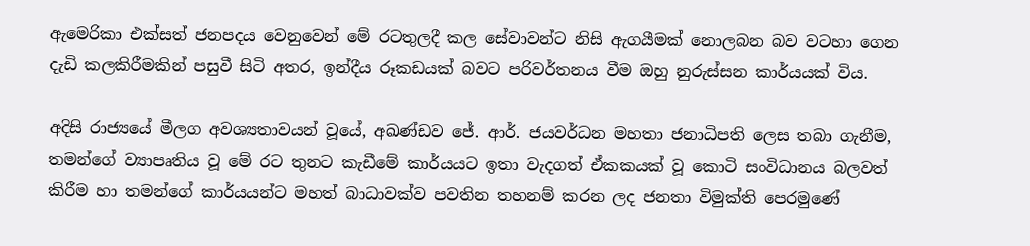ඇමෙරිකා එක්සත් ජනපදය වෙනුවෙන් මේ රටතුලදී කල සේවාවන්ට නිසි ඇගයීමක් නොලබන බව වටහා ගෙන දැඩි කලකිරීමකින් පසුවී සිටි අතර, ඉන්දීය රූකඩයක් බවට පරිවර්තනය වීම ඔහු නුරුස්සන කාර්යයක් විය.

අදිසි රාජ්‍යයේ මීලග අවශ්‍යතාවයන් වූයේ, අඛණ්ඩව ජේ. ආර්. ජයවර්ධන මහතා ජනාධිපති ලෙස තබා ගැනීම, තමන්ගේ ව්‍යාපෘතිය වූ මේ රට තුනට කැඩීමේ කාර්යයට ඉතා වැදගත් ඒකකයක් වූ කොටි සංවිධානය බලවත් කිරීම හා තමන්ගේ කාර්යයන්ට මහත් බාධාවක්ව පවතින තහනම් කරන ලද ජනතා විමුක්ති පෙරමුණේ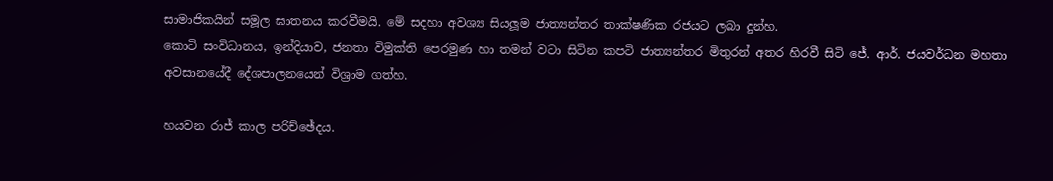සාමාජිකයින් සමූල ඝාතනය කරවීමයි. මේ සදහා අවශ්‍ය සියලූම ජාත්‍යන්තර තාක්ෂණික රජයට ලබා දුන්හ.
කොටි සංවිධානය, ඉන්දියාව, ජනතා විමුක්ති පෙරමුණ හා තමන් වටා සිටින කපටි ජාත්‍යන්තර මිතුරන් අතර හිරවී සිටි ජේ. ආර්. ජයවර්ධන මහතා අවසානයේදී දේශපාලනයෙන් විශ්‍රාම ගත්හ.

හයවන රාජ් කාල පරිච්ඡේදය.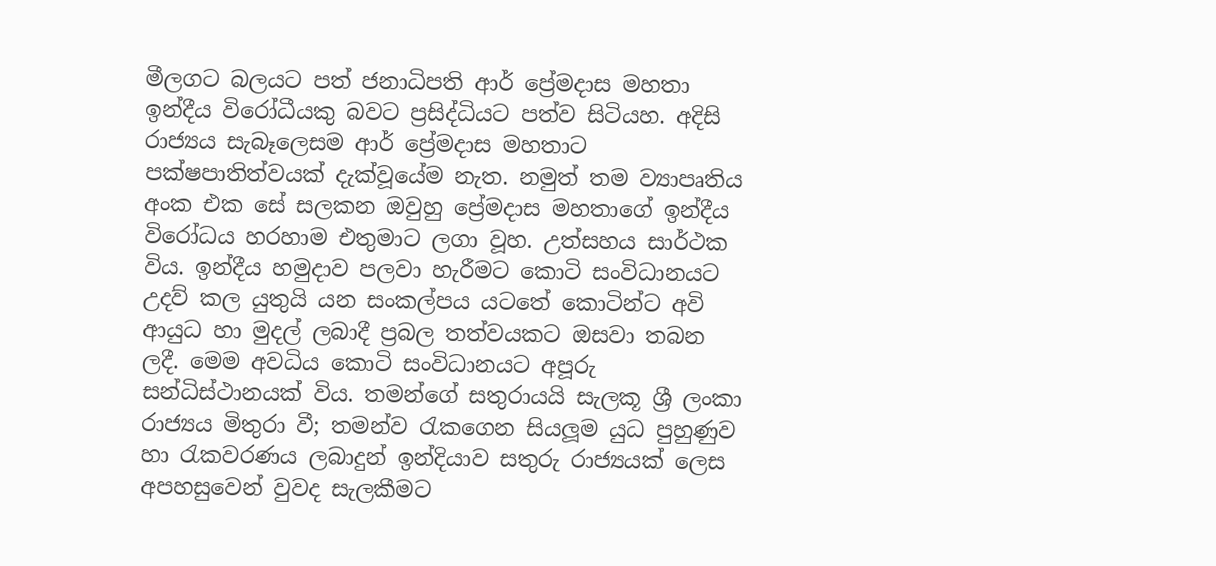මීලගට බලයට පත් ජනාධිපති ආර් ප්‍රේමදාස මහතා ඉන්දීය විරෝධීයකු බවට ප්‍රසිද්ධියට පත්ව සිටියහ. අදිසි රාජ්‍යය සැබෑලෙසම ආර් ප්‍රේමදාස මහතාට පක්ෂපාතිත්වයක් දැක්වූයේම නැත. නමුත් තම ව්‍යාපෘතිය අංක එක සේ සලකන ඔවුහු ප්‍රේමදාස මහතාගේ ඉන්දීය විරෝධය හරහාම එතුමාට ලගා වූහ. උත්සහය සාර්ථක විය. ඉන්දීය හමුදාව පලවා හැරීමට කොටි සංවිධානයට උදව් කල යුතුයි යන සංකල්පය යටතේ කොටින්ට අවි ආයුධ හා මුදල් ලබාදී ප්‍රබල තත්වයකට ඔසවා තබන ලදී. මෙම අවධිය කොටි සංවිධානයට අපූරු සන්ධිස්ථානයක් විය. තමන්ගේ සතුරායයි සැලකූ ශ්‍රී ලංකා රාජ්‍යය මිතුරා වී; තමන්ව රැකගෙන සියලූම යුධ පුහුණුව හා රැකවරණය ලබාදුන් ඉන්දියාව සතුරු රාජ්‍යයක් ලෙස අපහසුවෙන් වුවද සැලකීමට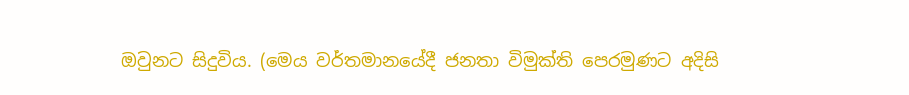ඔවුනට සිදුවිය. (මෙය වර්තමානයේදී ජනතා විමුක්ති පෙරමුණට අදිසි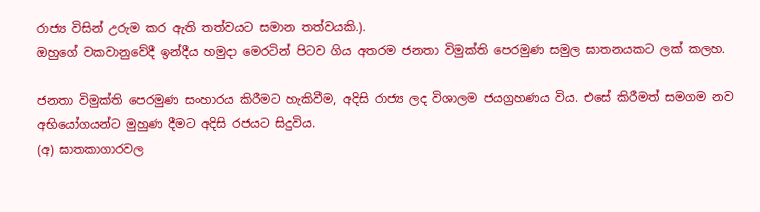රාජ්‍ය විසින් උරුම කර ඇති තත්වයට සමාන තත්වයකි.).
ඔහුගේ වකවානුවේදී ඉන්දීය හමුදා මෙරටින් පිටව ගිය අතරම ජනතා විමුක්ති පෙරමුණ සමුල ඝාතනයකට ලක් කලහ.

ජනතා විමුක්ති පෙරමුණ සංහාරය කිරීමට හැකිවීම, අදිසි රාජ්‍ය ලද විශාලම ජයග්‍රහණය විය. එසේ කිරීමත් සමගම නව අභියෝගයන්ට මුහුණ දීමට අදිසි රජයට සිදුවිය.
(අ) ඝාතකාගාරවල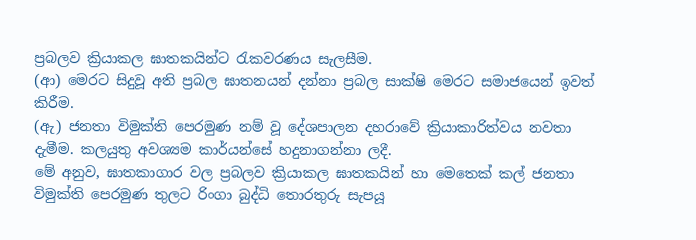ප්‍රබලව ක්‍රියාකල ඝාතකයින්ට රැකවරණය සැලසීම.
(ආ) මෙරට සිදුවූ අති ප්‍රබල ඝාතනයන් දන්නා ප්‍රබල සාක්ෂි මෙරට සමාජයෙන් ඉවත් කිරීම.
(ඇ) ජනතා විමුක්ති පෙරමුණ නම් වූ දේශපාලන දහරාවේ ක්‍රියාකාරිත්වය නවතා දැමීම. කලයුතු අවශ්‍යම කාර්යන්සේ හදුනාගන්නා ලදී.
මේ අනුව, ඝාතකාගාර වල ප්‍රබලව ක්‍රියාකල ඝාතකයින් හා මෙතෙක් කල් ජනතා විමුක්ති පෙරමුණ තුලට රිංගා බුද්ධි තොරතුරු සැපයූ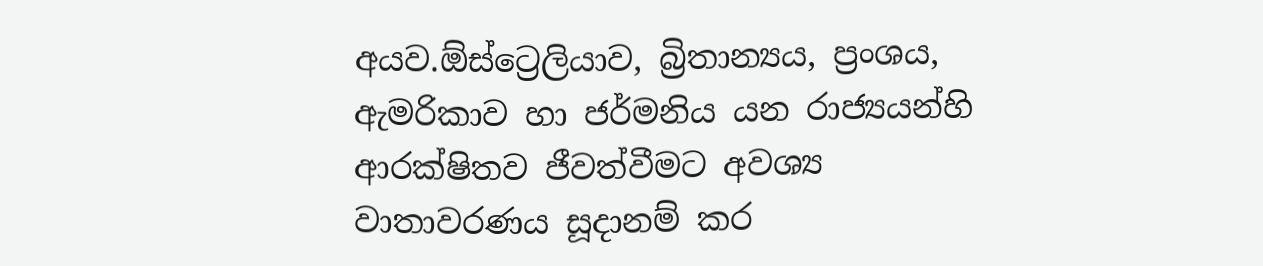අයව.ඕස්ට්‍රෙලියාව, බ්‍රිතාන්‍යය, ප්‍රංශය, ඇමරිකාව හා ජර්මනිය යන රාජ්‍යයන්හි ආරක්ෂිතව ජීවත්වීමට අවශ්‍ය වාතාවරණය සූදානම් කර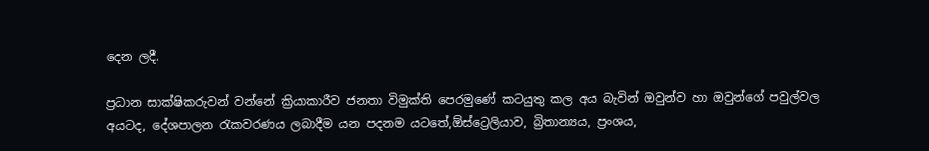දෙන ලදී.

ප්‍රධාන සාක්ෂිකරුවන් වන්නේ ක්‍රියාකාරීව ජනතා විමුක්ති පෙරමුණේ කටයුතු කල අය බැවින් ඔවුන්ව හා ඔවුන්ගේ පවුල්වල අයටද, දේශපාලන රැකවරණය ලබාදීම යන පදනම යටතේ,ඕස්ට්‍රෙලියාව, බ්‍රිතාන්‍යය, ප්‍රංශය,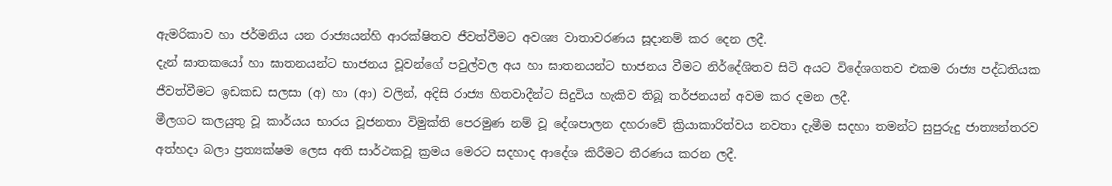ඇමරිකාව හා ජර්මනිය යන රාජ්‍යයන්හි ආරක්ෂිතව ජීවත්වීමට අවශ්‍ය වාතාවරණය සූදානම් කර දෙන ලදී.
දැන් ඝාතකයෝ හා ඝාතනයන්ට භාජනය වූවන්ගේ පවුල්වල අය හා ඝාතනයන්ට භාජනය වීමට නිර්දේශිතව සිටි අයට විදේශගතව එකම රාජ්‍ය පද්ධතියක ජීවත්වීමට ඉඩකඩ සලසා (අ) හා (ආ) වලින්, අදිසි රාජ්‍ය හිතවාදීන්ට සිදුවිය හැකිව තිබූ තර්ජනයන් අවම කර දමන ලදී.
මීලගට කලයුතු වූ කාර්යය භාරය වූජනතා විමුක්ති පෙරමුණ නම් වූ දේශපාලන දහරාවේ ක්‍රියාකාරිත්වය නවතා දැමීම සදහා තමන්ට සුපුරුදු ජාත්‍යන්තරව අත්හදා බලා ප්‍රත්‍යක්ෂම ලෙස අති සාර්ථකවූ ක්‍රමය මෙරට සදහාද ආදේශ කිරීමට තීරණය කරන ලදී.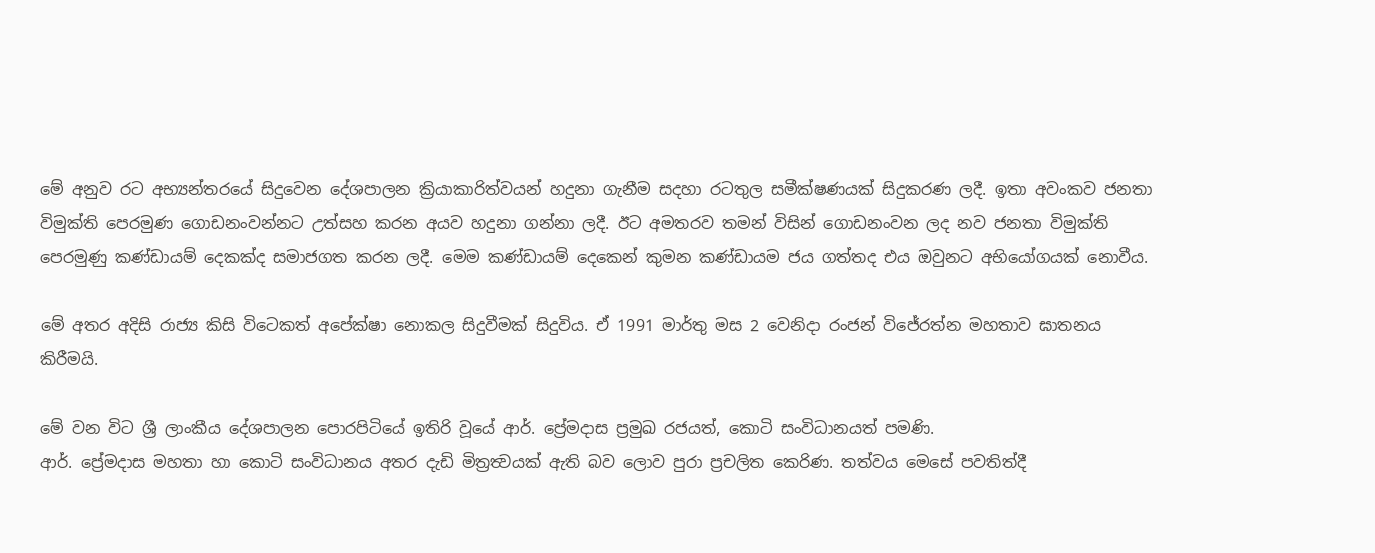මේ අනුව රට අභ්‍යන්තරයේ සිදුවෙන දේශපාලන ක්‍රියාකාරිත්වයන් හදුනා ගැනීම සදහා රටතුල සමීක්ෂණයක් සිදුකරණ ලදී. ඉතා අවංකව ජනතා විමුක්ති පෙරමුණ ගොඩනංවන්නට උත්සහ කරන අයව හදුනා ගන්නා ලදී. ඊට අමතරව තමන් විසින් ගොඩනංවන ලද නව ජනතා විමුක්ති පෙරමුණු කණ්ඩායම් දෙකක්ද සමාජගත කරන ලදී. මෙම කණ්ඩායම් දෙකෙන් කුමන කණ්ඩායම ජය ගත්තද එය ඔවුනට අභියෝගයක් නොවීය.

මේ අතර අදිසි රාජ්‍ය කිසි විටෙකත් අපේක්ෂා නොකල සිදුවීමක් සිදුවිය. ඒ 1991 මාර්තු මස 2 වෙනිදා රංජන් විජේරත්න මහතාව ඝාතනය කිරීමයි.

මේ වන විට ශ්‍රී ලාංකීය දේශපාලන පොරපිටියේ ඉතිරි වූයේ ආර්. ප්‍රේමදාස ප්‍රමුඛ රජයත්, කොටි සංවිධානයත් පමණි.
ආර්. ප්‍රේමදාස මහතා හා කොටි සංවිධානය අතර දැඩි මිත්‍රත්‍වයක් ඇති බව ලොව පුරා ප්‍රචලිත කෙරිණ. තත්වය මෙසේ පවතිත්දී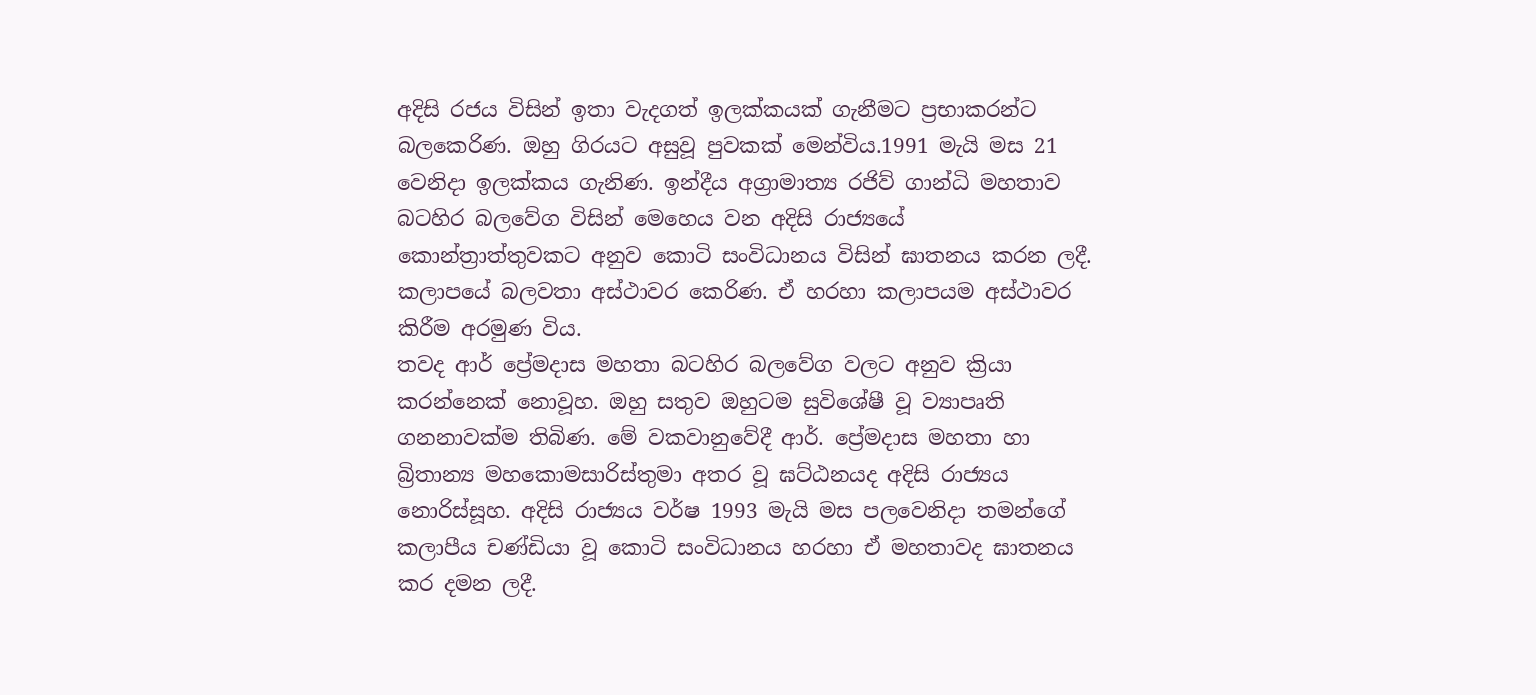අදිසි රජය විසින් ඉතා වැදගත් ඉලක්කයක් ගැනීමට ප්‍රභාකරන්ට බලකෙරිණ. ඔහු ගිරයට අසුවූ පුවකක් මෙන්විය.1991 මැයි මස 21 වෙනිදා ඉලක්කය ගැනිණ. ඉන්දීය අග්‍රාමාත්‍ය රජිව් ගාන්ධි මහතාව බටහිර බලවේග විසින් මෙහෙය වන අදිසි රාජ්‍යයේ කොන්ත්‍රාත්තුවකට අනුව කොටි සංවිධානය විසින් ඝාතනය කරන ලදී.
කලාපයේ බලවතා අස්ථාවර කෙරිණ. ඒ හරහා කලාපයම අස්ථාවර කිරීම අරමුණ විය.
තවද ආර් ප්‍රේමදාස මහතා බටහිර බලවේග වලට අනුව ක්‍රියා කරන්නෙක් නොවූහ. ඔහු සතුව ඔහුටම සුවිශේෂී වූ ව්‍යාපෘති ගනනාවක්ම තිබිණ. මේ වකවානුවේදී ආර්. ප්‍රේමදාස මහතා හා බ්‍රිතාන්‍ය මහකොමසාරිස්තුමා අතර වූ ඝට්ඨනයද අදිසි රාජ්‍යය නොරිස්සූහ. අදිසි රාජ්‍යය වර්ෂ 1993 මැයි මස පලවෙනිදා තමන්ගේ කලාපීය චණ්ඩියා වූ කොටි සංවිධානය හරහා ඒ මහතාවද ඝාතනය කර දමන ලදී.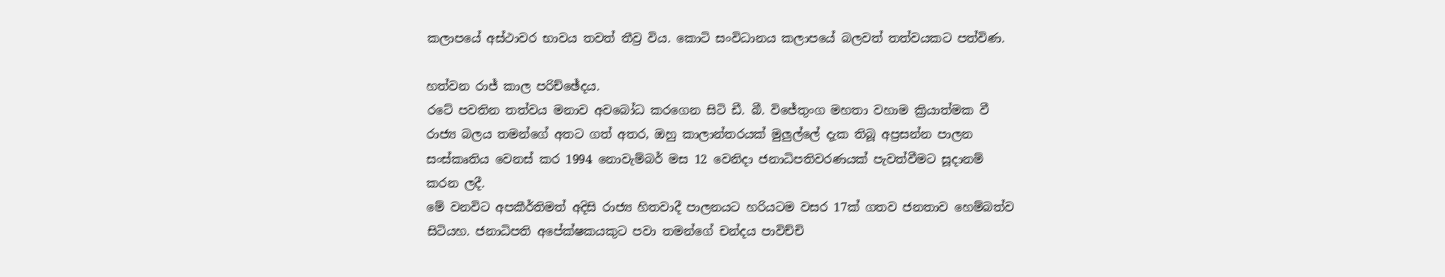කලාපයේ අස්ථාවර භාවය තවත් තීව්‍ර විය. කොටි සංවිධානය කලාපයේ බලවත් තත්වයකට පත්විණ.

හත්වන රාජ් කාල පරිච්ඡේදය.
රටේ පවතින තත්වය මනාව අවබෝධ කරගෙන සිටි ඩී. බී. විජේතුංග මහතා වහාම ක්‍රියාත්මක වී රාජ්‍ය බලය තමන්ගේ අතට ගත් අතර, ඔහු කාලාන්තරයක් මුලුල්ලේ දැක තිබූ අප්‍රසන්න පාලන සංස්කෘතිය වෙනස් කර 1994 නොවැම්බර් මස 12 වෙනිදා ජනාධිපතිවරණයක් පැවත්වීමට සූදානම් කරන ලදී.
මේ වනවිට අපකීර්තිමත් අදිසි රාජ්‍ය හිතවාදී පාලනයට හරියටම වසර 17ක් ගතව ජනතාව හෙම්බත්ව සිටියහ. ජනාධිපති අපේක්ෂකයකුට පවා තමන්ගේ චන්දය පාවිච්චි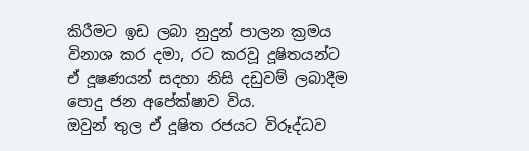කිරීමට ඉඩ ලබා නුදුන් පාලන ක්‍රමය විනාශ කර දමා, රට කරවූ දූෂිතයන්ට ඒ දූෂණයන් සදහා නිසි දඩුවම් ලබාදීම පොදු ජන අපේක්ෂාව විය.
ඔවුන් තුල ඒ දූෂිත රජයට විරූද්ධව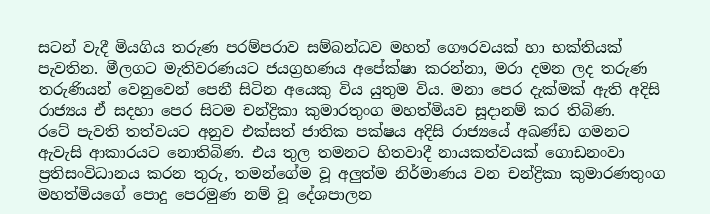සටන් වැදී මියගිය තරුණ පරම්පරාව සම්බන්ධව මහත් ගෞරවයක් හා භක්තියක් පැවතින. මීලගට මැතිවරණයට ජයග්‍රහණය අපේක්ෂා කරන්නා, මරා දමන ලද තරුණ තරුණියන් වෙනුවෙන් පෙනී සිටින අයෙකු විය යුතුම විය. මනා පෙර දැක්මක් ඇති අදිසි රාජ්‍යය ඒ සදහා පෙර සිටම චන්ද්‍රිකා කුමාරතුංග මහත්මියව සූදානම් කර තිබිණ.
රටේ පැවති තත්වයට අනුව එක්සත් ජාතික පක්ෂය අදිසි රාජ්‍යයේ අඛණ්ඩ ගමනට ඇවැසි ආකාරයට නොතිබිණ. එය තුල තමනට හිතවාදී නායකත්වයක් ගොඩනංවා ප්‍රතිසංවිධානය කරන තුරු, තමන්ගේම වූ අලුත්ම නිර්මාණය වන චන්ද්‍රිකා කුමාරණතුංග මහත්මියගේ පොදු පෙරමුණ නම් වූ දේශපාලන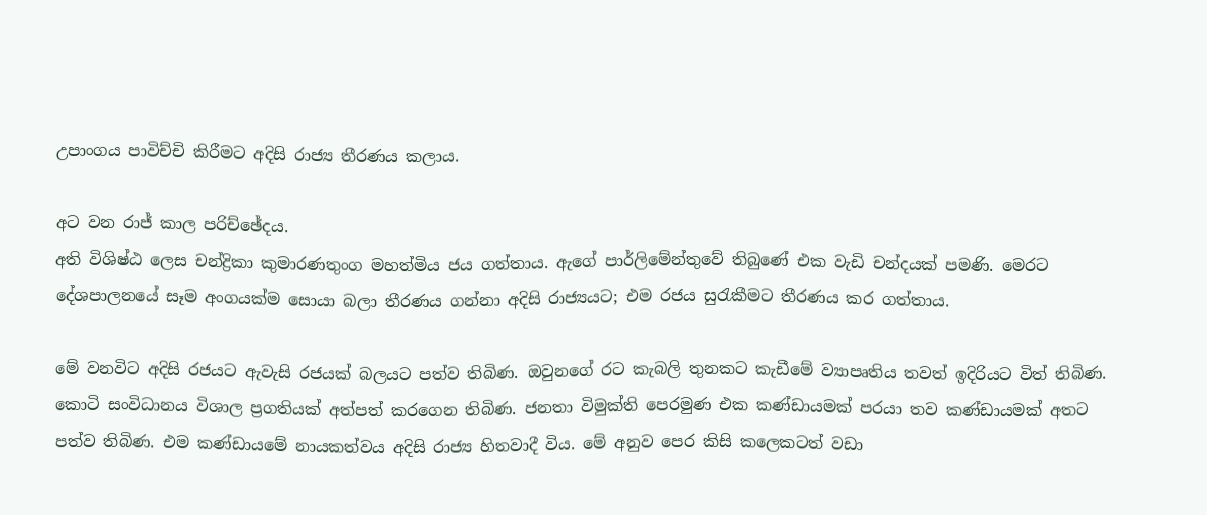උපාංගය පාවිච්චි කිරීමට අදිසි රාජ්‍ය තීරණය කලාය.

අට වන රාජ් කාල පරිච්ඡේදය.
අති විශිෂ්ඨ ලෙස චන්ද්‍රිකා කුමාරණතුංග මහත්මිය ජය ගත්තාය. ඇගේ පාර්ලිමේන්තුවේ තිබුණේ එක වැඩි චන්දයක් පමණි. මෙරට දේශපාලනයේ සෑම අංගයක්ම සොයා බලා තීරණය ගන්නා අදිසි රාජ්‍යයට; එම රජය සුරැකීමට තීරණය කර ගත්තාය.

මේ වනවිට අදිසි රජයට ඇවැසි රජයක් බලයට පත්ව තිබිණ. ඔවුනගේ රට කැබලි තුනකට කැඩීමේ ව්‍යාපෘතිය තවත් ඉදිරියට විත් තිබිණ. කොටි සංවිධානය විශාල ප්‍රගතියක් අත්පත් කරගෙන තිබිණ. ජනතා විමුක්ති පෙරමුණ එක කණ්ඩායමක් පරයා තව කණ්ඩායමක් අතට පත්ව තිබිණ. එම කණ්ඩායමේ නායකත්වය අදිසි රාජ්‍ය හිතවාදී විය. මේ අනුව පෙර කිසි කලෙකටත් වඩා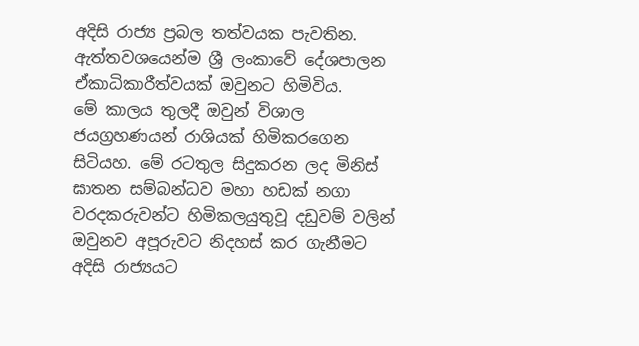අදිසි රාජ්‍ය ප්‍රබල තත්වයක පැවතින. ඇත්තවශයෙන්ම ශ්‍රී ලංකාවේ දේශපාලන ඒකාධිකාරීත්වයක් ඔවුනට හිමිවිය.
මේ කාලය තුලදී ඔවුන් විශාල ජයග්‍රහණයන් රාශියක් හිමිකරගෙන සිටියහ. මේ රටතුල සිදුකරන ලද මිනිස් ඝාතන සම්බන්ධව මහා හඩක් නගා වරදකරුවන්ට හිමිකලයුතුවූ දඩුවම් වලින් ඔවුනව අපූරුවට නිදහස් කර ගැනීමට අදිසි රාජ්‍යයට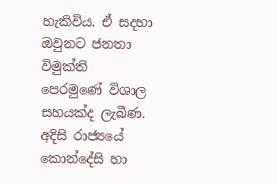හැකිවිය. ඒ සදහා ඔවුනට ජනතා විමුක්ති පෙරමුණේ විශාල සහයක්ද ලැබීණ. අදිසි රාජ්‍යයේ කොන්දේසි හා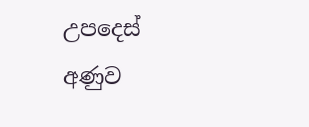උපදෙස් අණුව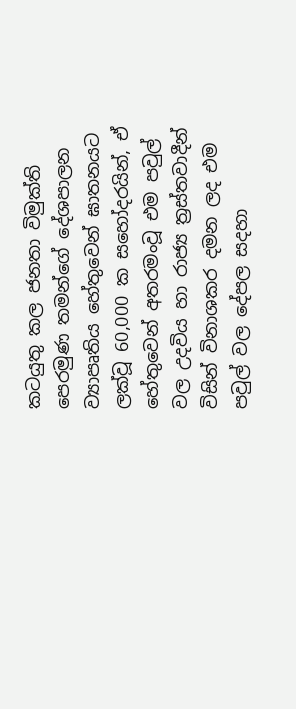කටයුතු කල ජනතා විමුක්ති පෙරමුණ තමන්ගේ දේශපාලන ව්‍යාපෘතිය හේතුවෙන් ඝාතනයට ලක්වූ 60,000 ක සහෝදරයින්, ඒ හේතුවෙන් අතරමංවූ එම පවුල් වල උදවිය හා රාජ්‍ය ත්‍රස්තවාදීන් විසින් විනාශකර දමන ලද එම පවුල් වල දේපල සදහා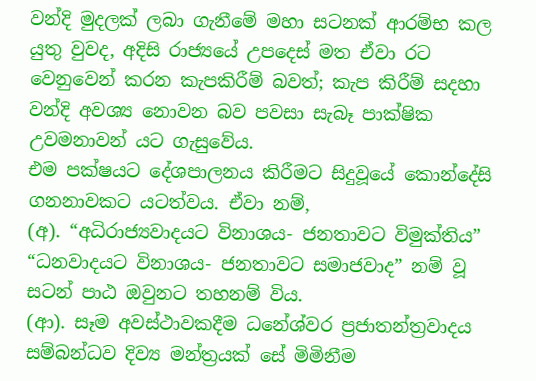වන්දි මුදලක් ලබා ගැනීමේ මහා සටනක් ආරම්භ කල යුතු වුවද, අදිසි රාජ්‍යයේ උපදෙස් මත ඒවා රට වෙනුවෙන් කරන කැපකිරීම් බවත්; කැප කිරීම් සදහා වන්දි අවශ්‍ය නොවන බව පවසා සැබෑ පාක්ෂික උවමනාවන් යට ගැසුවේය.
එම පක්ෂයට දේශපාලනය කිරීමට සිදුවූයේ කොන්දේසි ගනනාවකට යටත්වය. ඒවා නම්,
(අ). “අධිරාජ්‍යවාදයට විනාශය- ජනතාවට විමුක්තිය”
“ධනවාදයට විනාශය- ජනතාවට සමාජවාද” නම් වූ සටන් පාඨ ඔවුනට තහනම් විය.
(ආ). සෑම අවස්ථාවකදීම ධනේශ්වර ප්‍රජාතන්ත්‍රවාදය සම්බන්ධව දිව්‍ය මන්ත්‍රයක් සේ මිමිනීම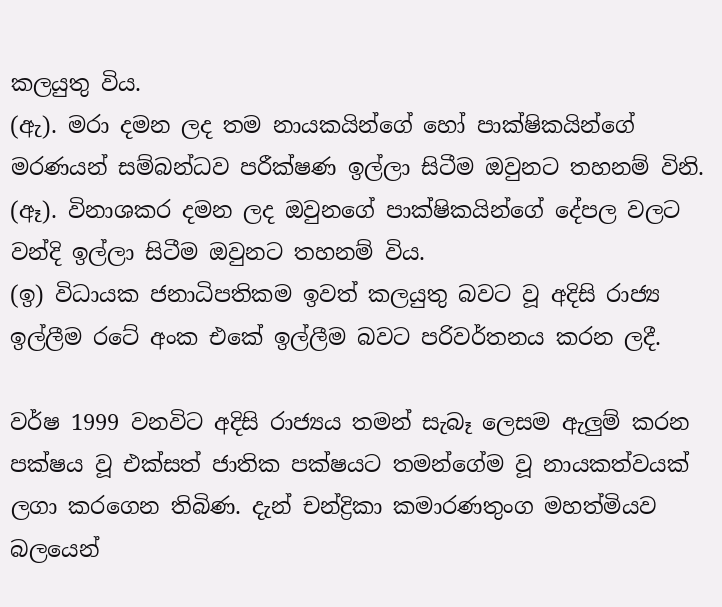කලයුතු විය.
(ඇ). මරා දමන ලද තම නායකයින්ගේ හෝ පාක්ෂිකයින්ගේ මරණයන් සම්බන්ධව පරීක්ෂණ ඉල්ලා සිටීම ඔවුනට තහනම් විනි.
(ඈ). විනාශකර දමන ලද ඔවුනගේ පාක්ෂිකයින්ගේ දේපල වලට වන්දි ඉල්ලා සිටීම ඔවුනට තහනම් විය.
(ඉ) විධායක ජනාධිපතිකම ඉවත් කලයුතු බවට වූ අදිසි රාජ්‍ය ඉල්ලීම රටේ අංක එකේ ඉල්ලීම බවට පරිවර්තනය කරන ලදී.

වර්ෂ 1999 වනවිට අදිසි රාජ්‍යය තමන් සැබෑ ලෙසම ඇලුම් කරන පක්ෂය වූ එක්සත් ජාතික පක්ෂයට තමන්ගේම වූ නායකත්වයක් ලගා කරගෙන තිබිණ. දැන් චන්ද්‍රිකා කමාරණතුංග මහත්මියව බලයෙන්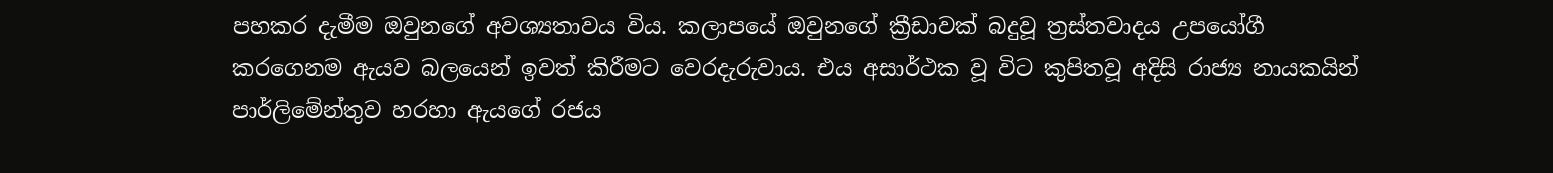පහකර දැමීම ඔවුනගේ අවශ්‍යතාවය විය. කලාපයේ ඔවුනගේ ක්‍රීඩාවක් බදුවූ ත්‍රස්තවාදය උපයෝගී කරගෙනම ඇයව බලයෙන් ඉවත් කිරීමට වෙරදැරුවාය. එය අසාර්ථක වූ විට කුපිතවූ අදිසි රාජ්‍ය නායකයින් පාර්ලිමේන්තුව හරහා ඇයගේ රජය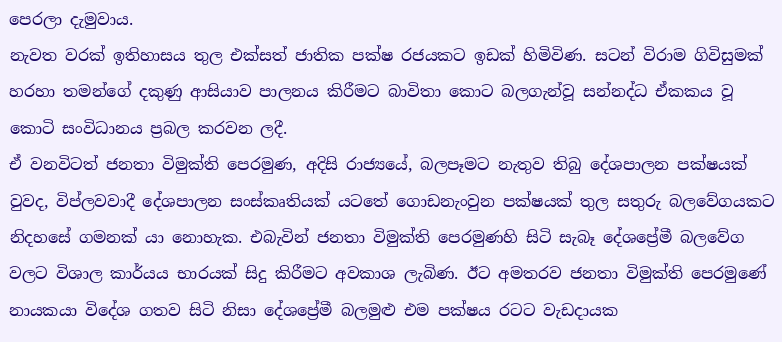පෙරලා දැමුවාය.
නැවත වරක් ඉතිහාසය තුල එක්සත් ජාතික පක්ෂ රජයකට ඉඩක් හිමිවිණ. සටන් විරාම ගිවිසුමක් හරහා තමන්ගේ දකුණු ආසියාව පාලනය කිරීමට බාවිතා කොට බලගැන්වූ සන්නද්ධ ඒකකය වූ කොටි සංවිධානය ප්‍රබල කරවන ලදී.
ඒ වනවිටත් ජනතා විමුක්ති පෙරමුණ, අදිසි රාජ්‍යයේ, බලපෑමට නැතුව තිබු දේශපාලන පක්ෂයක් වුවද, විප්ලවවාදී දේශපාලන සංස්කෘතියක් යටතේ ගොඩනැංවුන පක්ෂයක් තුල සතුරු බලවේගයකට නිදහසේ ගමනක් යා නොහැක. එබැවින් ජනතා විමුක්ති පෙරමුණහි සිටි සැබෑ දේශප්‍රේමී බලවේග වලට විශාල කාර්යය භාරයක් සිදු කිරීමට අවකාශ ලැබිණ. ඊට අමතරව ජනතා විමුක්ති පෙරමුණේ නායකයා විදේශ ගතව සිටි නිසා දේශප්‍රේමී බලමුළු එම පක්ෂය රටට වැඩදායක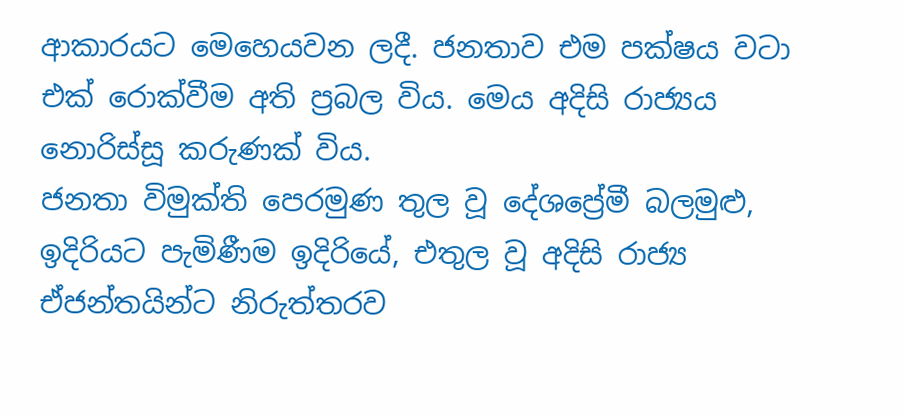ආකාරයට මෙහෙයවන ලදී. ජනතාව එම පක්ෂය වටා එක් රොක්වීම අති ප්‍රබල විය. මෙය අදිසි රාජ්‍යය නොරිස්සූ කරුණක් විය.
ජනතා විමුක්ති පෙරමුණ තුල වූ දේශප්‍රේමී බලමුළු, ඉදිරියට පැමිණීම ඉදිරියේ, එතුල වූ අදිසි රාජ්‍ය ඒජන්තයින්ට නිරුත්තරව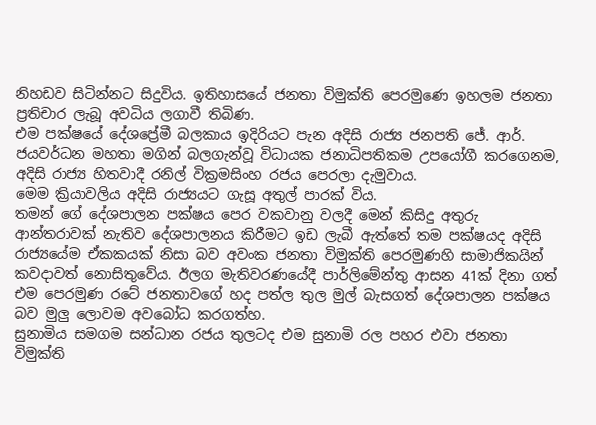නිහඩව සිටින්නට සිදුවිය. ඉතිහාසයේ ජනතා විමුක්ති පෙරමුණෙ ඉහලම ජනතා ප්‍රතිචාර ලැබූ අවධිය ලගාවී තිබිණ.
එම පක්ෂයේ දේශප්‍රේමී බලකාය ඉදිරියට පැන අදිසි රාජ්‍ය ජනපති ජේ. ආර්. ජයවර්ධන මහතා මගින් බලගැන්වූ විධායක ජනාධිපතිකම උපයෝගී කරගෙනම, අදිසි රාජ්‍ය හිතවාදී රනිල් වික්‍රමසිංහ රජය පෙරලා දැමුවාය.
මෙම ක්‍රියාවලිය අදිසි රාජ්‍යයට ගැසූ අතුල් පාරක් විය.
තමන් ගේ දේශපාලන පක්ෂය පෙර වකවානු වලදී මෙන් කිසිදු අතුරු ආන්තරාවක් නැතිව දේශපාලනය කිරීමට ඉඩ ලැබී ඇත්තේ තම පක්ෂයද අදිසි රාජ්‍යයේම ඒකකයක් නිසා බව අවංක ජනතා විමුක්ති පෙරමුණහි සාමාජිකයින් කවදාවත් නොසිතුවේය. ඊලග මැතිවරණයේදී පාර්ලිමේන්තු ආසන 41ක් දිනා ගත් එම පෙරමුණ රටේ ජනතාවගේ හද පත්ල තුල මුල් බැසගත් දේශපාලන පක්ෂය බව මුලු ලොවම අවබෝධ කරගත්හ.
සුනාමිය සමගම සන්ධාන රජය තුලටද එම සුනාමි රල පහර එවා ජනතා විමුක්ති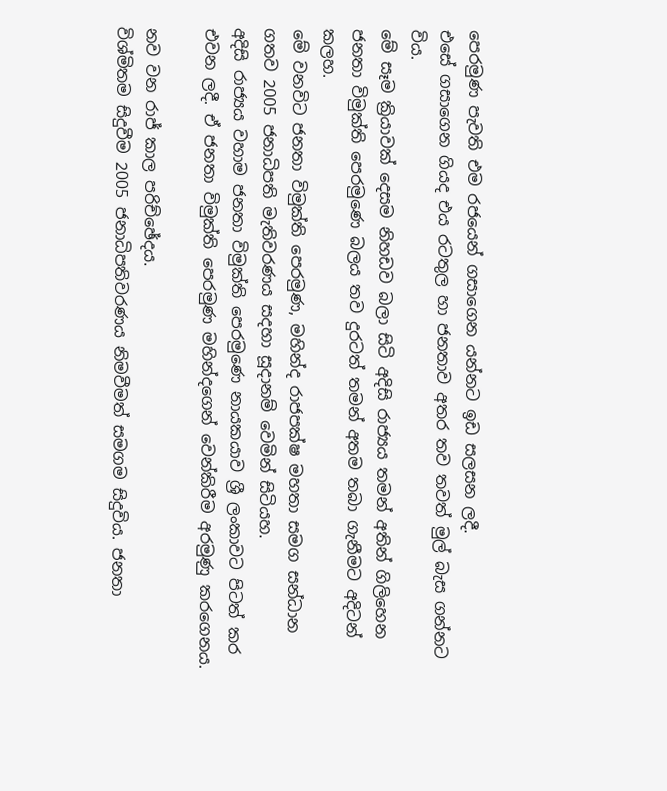පෙරමුණ පැවති එම රජයෙන් ගසාගෙන යන්නට ඉඩ සලසන ලදී.
එසේ ගසාගෙන ගියද එය රටතුල හා ජනතාව අතර තව තවත් මුල් බැස ගන්නට විය.
මේ සෑම ක්‍රියාවක් දෙසම නිහඩව බලා සිටි අදිසි රාජ්‍යය තමන් අතින් ගිලිහෙන ජනතා විමුක්ති පෙරමුණෙ බලය තව දුරටත් තමන් අතම තබා ගැනීමට අදිටන් කලහ.
මේ වනවිට ජනතා විමුක්ති පෙරමුණ, මහින්ද රාජපක්ෂ මහතා සමග සන්ධාන ගතව 2005 ජනාධිපති මැතිවරණය සදහා සූදානම් වෙමින් සිටියහ.
අදිසි රාජ්‍යය වහාම ජනතා විමුක්ති පෙරමුණෙ නායකයාව ශ්‍රී ලංකාවට පිටත් කර එවන ලදී. ඒ ජනතා විමුක්ති පෙරමුණ මහින්දගෙන් වෙන්කිරීම අරමුණු කරගෙනය.

නව වන රාජ් කාල පරිච්ඡේදය.
විශ්මිතම සිදුවීම 2005 ජනාධිපතිවරණය නිමවීමත් සමගම සිදුවිය. ජනතා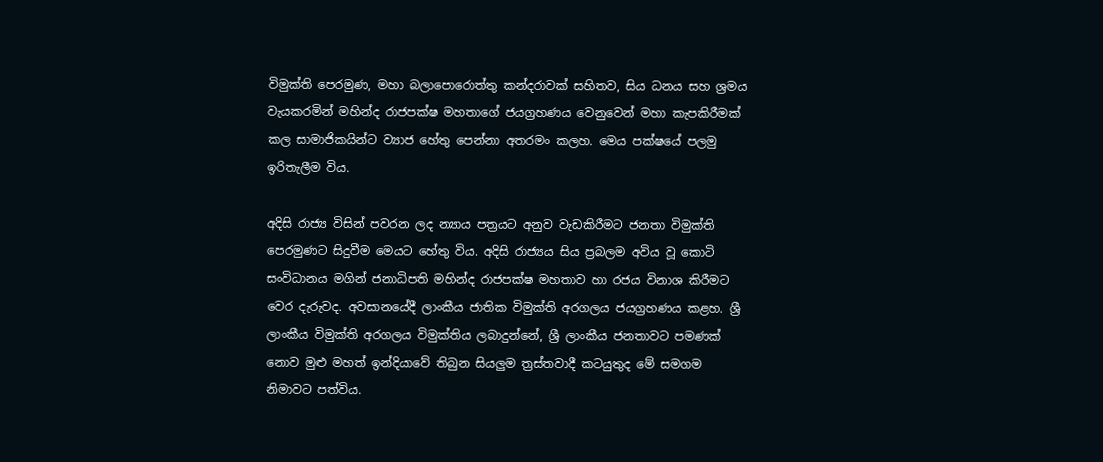විමුක්ති පෙරමුණ, මහා බලාපොරොත්තු කන්දරාවක් සහිතව, සිය ධනය සහ ශ්‍රමය වැයකරමින් මහින්ද රාජපක්ෂ‍ මහතාගේ ජයග්‍රහණය වෙනුවෙන් මහා කැපකිරීමක් කල සාමාජිකයින්ට ව්‍යාජ හේතු පෙන්නා අතරමං කලහ. මෙය පක්ෂයේ පලමු ඉරිතැලීම විය.

අදිසි රාජ්‍ය විසින් පවරන ලද න්‍යාය පත්‍රයට අනුව වැඩකිරීමට ජනතා විමුක්ති පෙරමුණට සිදුවීම මෙයට හේතු විය. අදිසි රාජ්‍යය සිය ප්‍රබලම අවිය වූ කොටි සංවිධානය මගින් ජනාධිපති මහින්ද රාජපක්ෂ මහතාව හා රජය විනාශ කිරීමට වෙර දැරුවද. අවසානයේදී ලාංකීය ජාතික විමුක්ති අරගලය ජයග්‍රහණය කළහ. ශ්‍රී ලාංකීය විමුක්ති අරගලය විමුක්තිය ලබාදුන්නේ, ශ්‍රී ලාංකීය ජනතාවට පමණක් නොව මුළු මහත් ඉන්දියාවේ තිබුන සියලුම ත්‍රස්තවාදී කටයුතුද මේ සමගම නිමාවට පත්විය.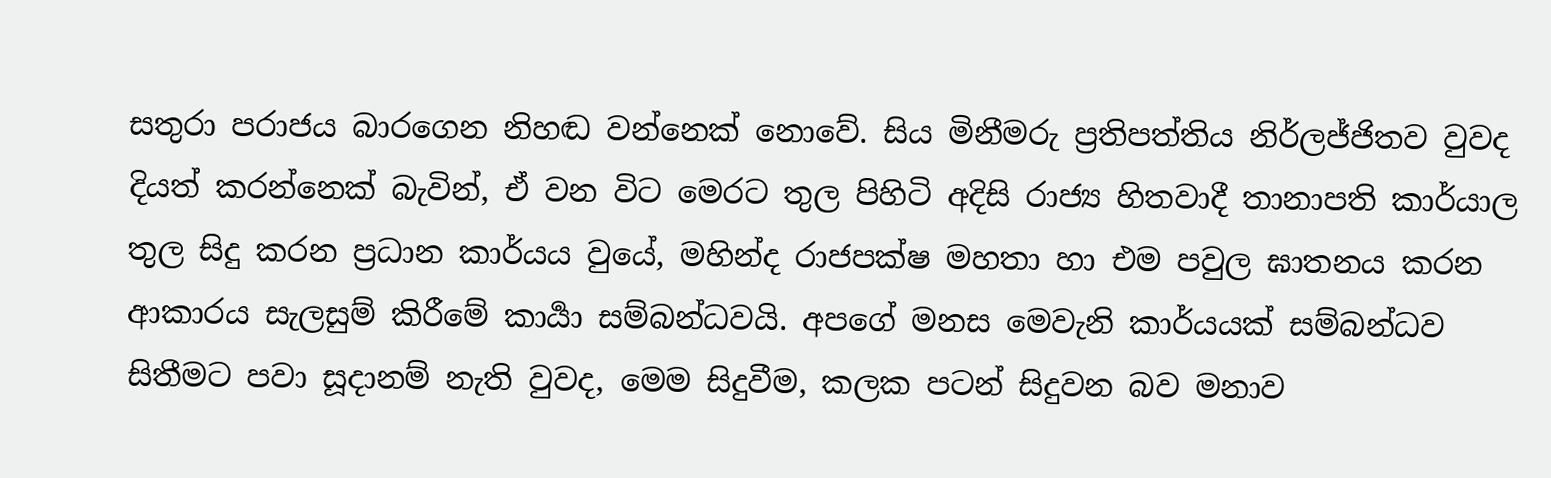සතුරා පරාජය බාරගෙන නිහඬ වන්නෙක් නොවේ. සිය මිනීමරු ප්‍රතිපත්තිය නිර්ලජ්ජිතව වුවද දියත් කරන්නෙක් බැවින්, ඒ වන විට මෙරට තුල පිහිටි අදිසි රාජ්‍ය හිතවාදී තානාපති කාර්යාල තුල සිදු කරන ප්‍රධාන කාර්යය වුයේ, මහින්ද රාජපක්ෂ මහතා හා එම පවුල ඝාතනය කරන ආකාරය සැලසුම් කිරීමේ කාර්‍යා සම්බන්ධවයි. අපගේ මනස මෙවැනි කාර්යයක් සම්බන්ධව සිතීමට පවා සූදානම් නැති වුවද, මෙම සිදුවීම, කලක පටන් සිදුවන බව මනාව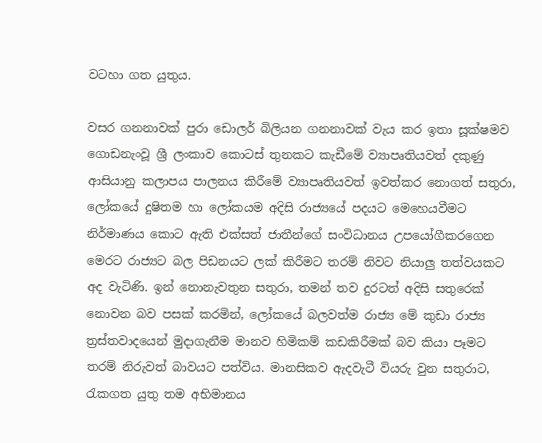වටහා ගත යුතුය.

වසර ගනනාවක් පුරා ඩොලර් බිලියන ගනනාවක් වැය කර ඉතා සූක්ෂමව ගොඩනැංවූ ශ්‍රී ලංකාව කොටස් තුනකට කැඩීමේ ව්‍යාපෘතියවත් දකුණු ආසියානු කලාපය පාලනය කිරීමේ ව්‍යාපෘතියවත් ඉවත්කර නොගත් සතුරා, ලෝකයේ දුෂිතම හා ලෝකයම අදිසි රාජ්‍යයේ පදයට මෙහෙයවීමට නිර්මාණය කොට ඇති එක්සත් ජාතීන්ගේ සංවිධානය උපයෝගීකරගෙන මෙරට රාජ්‍යට බල පිඩනයට ලක් කිරීමට තරම් නිවට නියාලු තත්වයකට අද වැටිණි. ඉන් නොනැවතුන සතුරා, තමන් තව දුරටත් අදිසි සතුරෙක් නොවන බව පසක් කරමින්, ලෝකයේ බලවත්ම රාජ්‍ය මේ කුඩා රාජ්‍ය ත්‍රස්තවාදයෙන් මුදාගැනීම මානව හිමිකම් කඩකිරීමක් බව කියා පෑමට තරම් නිරුවත් බාවයට පත්විය. මානසිකව ඇදවැටී වියරු වුන සතුරාට, රැකගත යුතු තම අභිමානය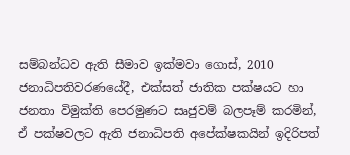සම්බන්ධව ඇති සීමාව ඉක්මවා ගොස්, 2010 ජනාධිපතිවරණයේදී, එක්සත් ජාතික පක්ෂයට හා ජනතා විමුක්ති පෙරමුණට සෘජුවම් බලපෑම් කරමින්, ඒ පක්ෂවලට ඇති ජනාධිපති අපේක්ෂකයින් ඉදිරිපත්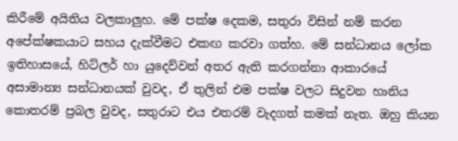කිරීමේ අයිතිය වලකාලුහ. මේ පක්ෂ දෙකම, සතුරා විසින් නම් කරන අපේක්ෂකයාට සහය දැක්වීමට එකඟ කරවා ගත්හ. මේ සන්ධානය ලෝක ඉතිහාසයේ, හිට්ලර් හා යුදෙව්වන් අතර ඇති කරගන්නා ආකාරයේ අසාමාන්‍ය සන්ධානයක් වුවද, ඒ තුලින් එම පක්ෂ වලට සිදුවන හානිය කොතරම් ප්‍රබල වුවද, සතුරාට එය එතරම් වැදගත් කමක් නැත. ඔහු කියන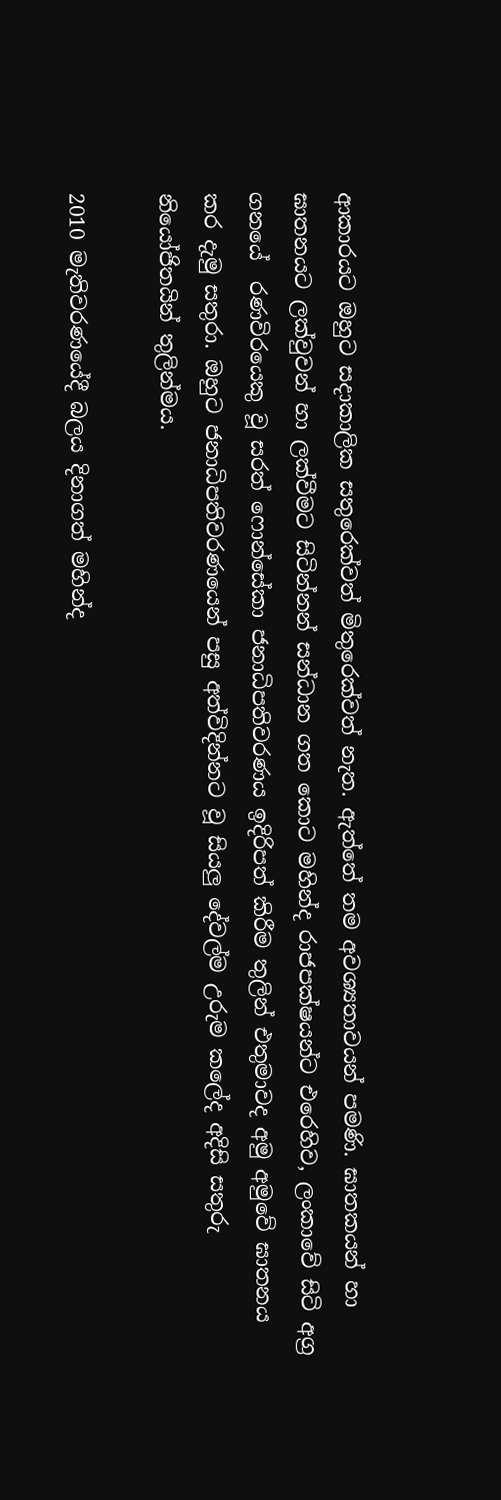ආකාරයට ඔහුට සදාකාලික සතුරෙක්වත් මිතුරෙක්වත් නැත. ඇත්තේ තම අවශ්‍යතාවයන් පමණි. ඝාතකයන් හා ඝාතනයට ලක්වුවන් හා ලක්වීමට සිටින්නන් සන්ධාන ගත කොට මහින්ද රාජපක්ෂයන්ට එරෙහිව, ලංකාවේ සිටි අග්‍ර ගනයේ  රණවිරයෙකු වූ සරත් ෆොන්සේකා ජනාධිපතිවරණය ඉදිරිපත් කිරීම තුලින් එතුමාවද අමු අමුවේ ඝාතනය කර දැමු සතුරා. ඔහුට ජනාධිපතිවරණයෙන් පසු අත්විදින්නට වූ සියලු දේවල්ම උරුම කලේද අදිසි සතුරු නියෝජිතයින් තුලින්මය.

2010 මැතිවරණයේදී බලය දිනාගත් මහින්ද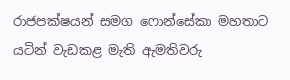රාජපක්ෂයන් සමග ෆොන්සේකා මහතාට යටින් වැඩකළ මැති ඇමතිවරු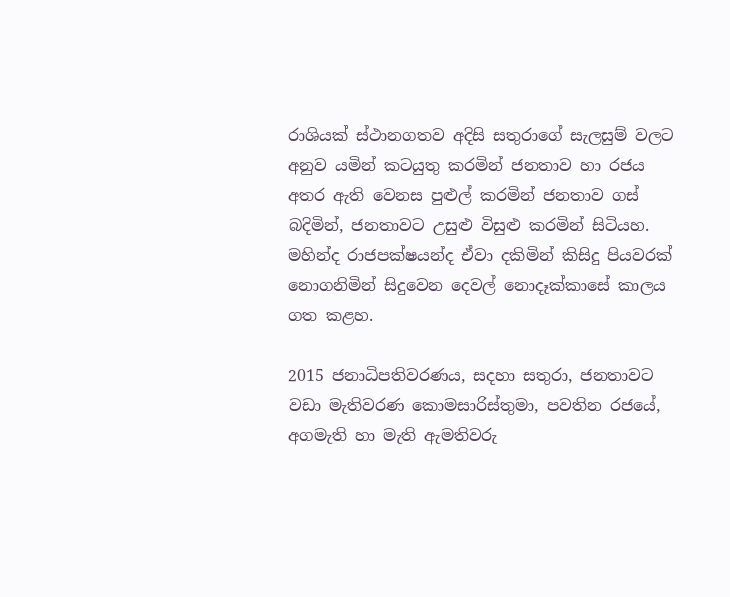රාශියක් ස්ථානගතව අදිසි සතුරාගේ සැලසුම් වලට අනුව යමින් කටයුතු කරමින් ජනතාව හා රජය අතර ඇති වෙනස පුළුල් කරමින් ජනතාව ගස් බදිමින්, ජනතාවට උසුළු විසුළු කරමින් සිටියහ. මහින්ද රාජපක්ෂයන්ද ඒවා දකිමින් කිසිදු පියවරක් නොගනිමින් සිදුවෙන දෙවල් නොදෑක්කාසේ කාලය ගත කළහ.

2015 ජනාධිපතිවරණය, සදහා සතුරා, ජනතාවට වඩා මැතිවරණ කොමසාරිස්තුමා, පවතින රජයේ, අගමැති හා මැති ඇමතිවරු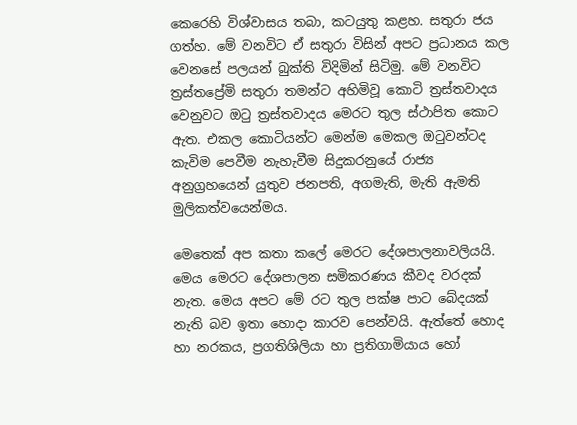කෙරෙහි විශ්වාසය තබා, කටයුතු කළහ. සතුරා ජය ගත්හ. මේ වනවිට ඒ සතුරා විසින් අපට ප්‍රධානය කල වෙනසේ පලයන් බුක්ති විදිමින් සිටිමු. මේ වනවිට ත්‍රස්තප්‍රේමි සතුරා තමන්ට අහිමිවූ කොටි ත්‍රස්තවාදය වෙනුවට ඔටු ත්‍රස්තවාදය මෙරට තුල ස්ථාපිත කොට ඇත. එකල කොටියන්ට මෙන්ම මෙකල ඔටුවන්ටද කැවිම පෙවීම නැහැවීම සිදුකරනුයේ රාජ්‍ය අනුග්‍රහයෙන් යුතුව ජනපති, අගමැති, මැති ඇමති මුලිකත්වයෙන්මය.

මෙතෙක් අප කතා කලේ මෙරට දේශපාලනාවලියයි.  මෙය මෙරට දේශපාලන සමිකරණය කීවද වරදක් නැත. මෙය අපට මේ රට තුල පක්ෂ පාට බේදයක් නැති බව ඉතා හොදා කාරව පෙන්වයි. ඇත්තේ හොද හා නරකය, ප්‍රගතිශිලියා හා ප්‍රතිගාමියාය හෝ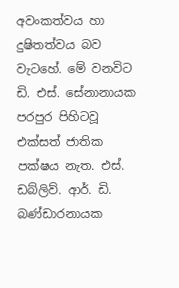අවංකත්වය හා දුෂිතත්වය බව වැටහේ. මේ වනවිට ඩි. එස්. සේනානායක පරපුර පිහිටවූ එක්සත් ජාතික පක්ෂය නැත. එස්. ඩබ්ලිව්. ආර්. ඩි. බණ්ඩාරනායක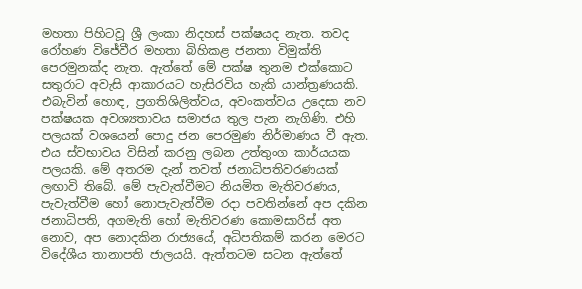මහතා පිහිටවූ ශ්‍රී ලංකා නිදහස් පක්ෂයද නැත. තවද රෝහණ විජේවීර මහතා බිහිකළ ජනතා විමුක්ති පෙරමුනක්ද නැත. ඇත්තේ මේ පක්ෂ තුනම එක්කොට සතුරාට අවැසි ආකාරයට හැසිරවිය හැකි යාන්ත්‍රණයකි. එබැවින් හොඳ, ප්‍රගතිශිලිත්වය, අවංකත්වය උදෙසා නව පක්ෂයක අවශ්‍යතාවය සමාජය තුල පැන නැගිණි. එහි පලයක් වශයෙන් පොදු ජන පෙරමුණ නිර්මාණය වී ඇත. එය ස්වභාවය විසින් කරනු ලබන උත්තුංග කාර්යයක පලයකි. මේ අතරම දැන් තවත් ජනාධිපතිවරණයක් ලඟාවි තිබේ. මේ පැවැත්වීමට නියමිත මැතිවරණය, පැවැත්වීම හෝ නොපැවැත්වීම රදා පවතින්නේ අප දකින ජනාධිපති, අගමැති හෝ මැතිවරණ කොමසාරිස් අත නොව, අප නොදකින රාජ්‍යයේ, අධිපතිකම් කරන මෙරට විදේශීය තානාපති ජාලයයි. ඇත්තටම සටන ඇත්තේ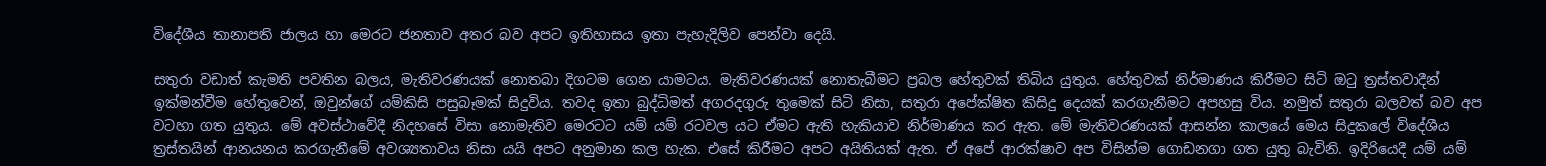විදේශීය තානාපති ජාලය හා මෙරට ජනතාව අතර බව අපට ඉතිහාසය ඉතා පැහැදිලිව පෙන්වා දෙයි.

සතුරා වඩාත් කැමති පවතින බලය, මැතිවරණයක් නොතබා දිගටම ගෙන යාමටය. මැතිවරණයක් නොතැබීමට ප්‍රබල හේතුවක් තිබිය යුතුය. හේතුවක් නිර්මාණය කිරීමට සිටි ඔටු ත්‍රස්තවාදීන් ඉක්මන්වීම හේතුවෙන්, ඔවුන්ගේ යම්කිසි පසුබෑමක් සිදුවිය. තවද ඉතා බුද්ධිමත් අගරදගුරු තුමෙක් සිටි නිසා, සතුරා අපේක්ෂිත කිසිදු දෙයක් කරගැනීමට අපහසු විය. නමුත් සතුරා බලවත් බව අප වටහා ගත යුතුය. මේ අවස්ථාවේදී නිදහසේ විසා නොමැතිව මෙරටට යම් යම් රටවල යට ඒමට ඇති හැකියාව නිර්මාණය කර ඇත. මේ මැතිවරණයක් ආසන්න කාලයේ මෙය සිදුකලේ විදේශීය ත්‍රස්තයින් ආනයනය කරගැනීමේ අවශ්‍යතාවය නිසා යයි අපට අනුමාන කල හැක. එසේ කිරීමට අපට අයිතියක් ඇත. ඒ අපේ ආරක්ෂාව අප විසින්ම ගොඩනගා ගත යුතු බැවිනි. ඉදිරියෙදී යම් යම්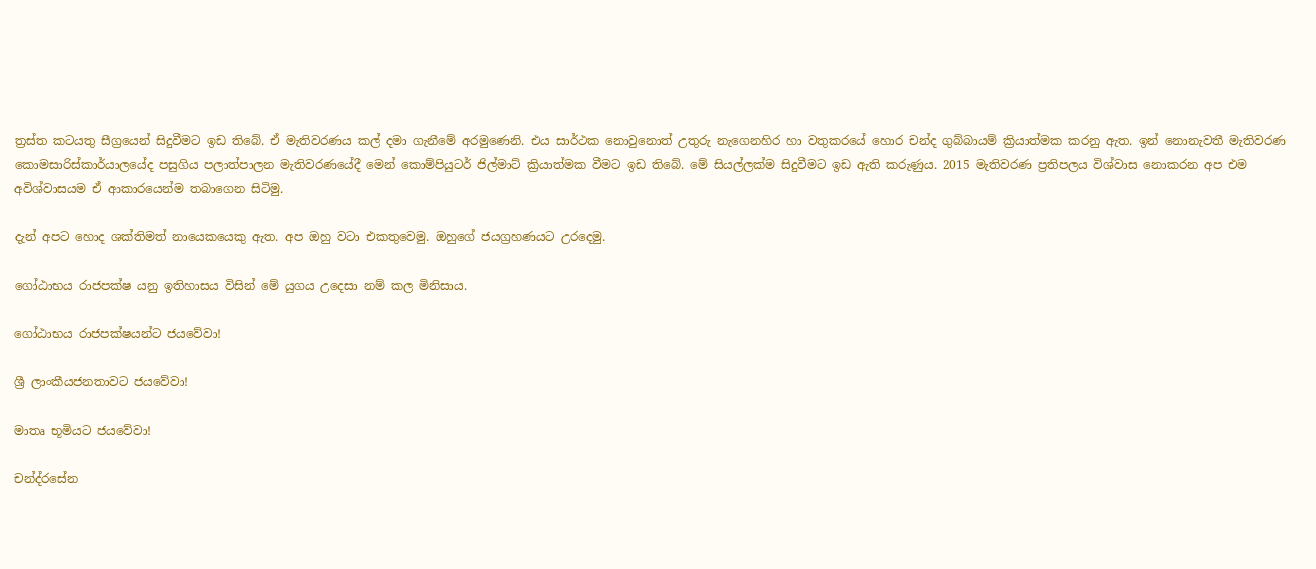ත්‍රස්ත කටයතු සීග්‍රයෙන් සිදුවීමට ඉඩ තිබේ. ඒ මැතිවරණය කල් දමා ගැනීමේ අරමුණෙනි. එය සාර්ථක නොවුනොත් උතුරු නැගෙනහිර හා වතුකරයේ හොර චන්ද ගුබ්බායම් ක්‍රියාත්මක කරනු ඇත. ඉන් නොනැවතී මැතිවරණ කොමසාරිස්කාර්යාලයේද පසුගිය පලාත්පාලන මැතිවරණයේදී මෙන් කොම්පියුටර් ජිල්මාට් ක්‍රියාත්මක වීමට ඉඩ තිබේ. මේ සියල්ලක්ම සිදුවීමට ඉඩ ඇති කරුණුය. 2015 මැතිවරණ ප්‍රතිපලය විශ්වාස නොකරන අප එම අවිශ්වාසයම ඒ ආකාරයෙන්ම තබාගෙන සිටිමු.

දැන් අපට හොද ශක්තිමත් නායෙකයෙකු ඇත. අප ඔහු වටා එකතුවෙමු. ඔහුගේ ජයග්‍රහණයට උරදෙමු.

ගෝඨාභය රාජපක්ෂ යනු ඉතිහාසය විසින් මේ යුගය උදෙසා නම් කල මිනිසාය.

ගෝඨාභය රාජපක්ෂයන්ට ජයවේවා!

ශ්‍රී ලාංකීයජනතාවට ජයවේවා!

මාතෘ භූමියට ජයවේවා!

චන්ද්රසේන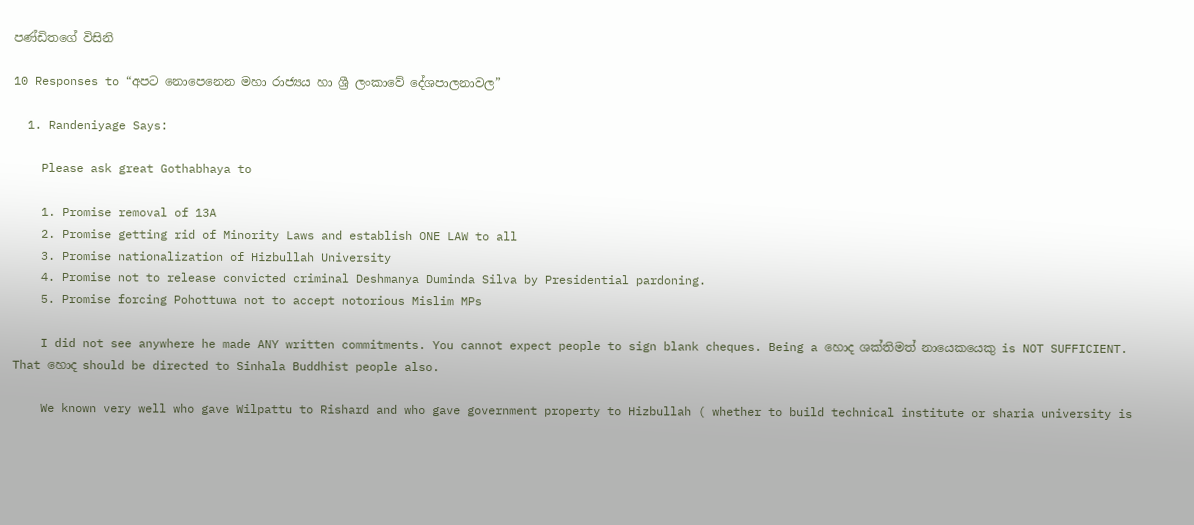පණ්ඩිතගේ විසිනි

10 Responses to “අපට නොපෙනෙන මහා රාජ්‍යය හා ශ්‍රී ලංකාවේ දේශපාලනාවල”

  1. Randeniyage Says:

    Please ask great Gothabhaya to

    1. Promise removal of 13A
    2. Promise getting rid of Minority Laws and establish ONE LAW to all
    3. Promise nationalization of Hizbullah University
    4. Promise not to release convicted criminal Deshmanya Duminda Silva by Presidential pardoning.
    5. Promise forcing Pohottuwa not to accept notorious Mislim MPs

    I did not see anywhere he made ANY written commitments. You cannot expect people to sign blank cheques. Being a හොද ශක්තිමත් නායෙකයෙකු is NOT SUFFICIENT. That හොද should be directed to Sinhala Buddhist people also.

    We known very well who gave Wilpattu to Rishard and who gave government property to Hizbullah ( whether to build technical institute or sharia university is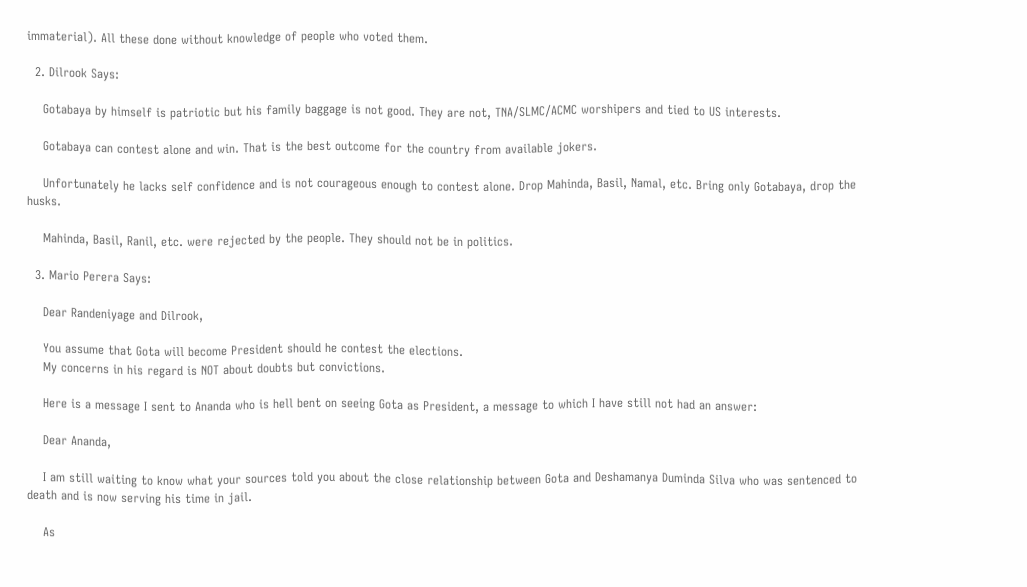immaterial). All these done without knowledge of people who voted them.

  2. Dilrook Says:

    Gotabaya by himself is patriotic but his family baggage is not good. They are not, TNA/SLMC/ACMC worshipers and tied to US interests.

    Gotabaya can contest alone and win. That is the best outcome for the country from available jokers.

    Unfortunately he lacks self confidence and is not courageous enough to contest alone. Drop Mahinda, Basil, Namal, etc. Bring only Gotabaya, drop the husks.

    Mahinda, Basil, Ranil, etc. were rejected by the people. They should not be in politics.

  3. Mario Perera Says:

    Dear Randeniyage and Dilrook,

    You assume that Gota will become President should he contest the elections.
    My concerns in his regard is NOT about doubts but convictions.

    Here is a message I sent to Ananda who is hell bent on seeing Gota as President, a message to which I have still not had an answer:

    Dear Ananda,

    I am still waiting to know what your sources told you about the close relationship between Gota and Deshamanya Duminda Silva who was sentenced to death and is now serving his time in jail.

    As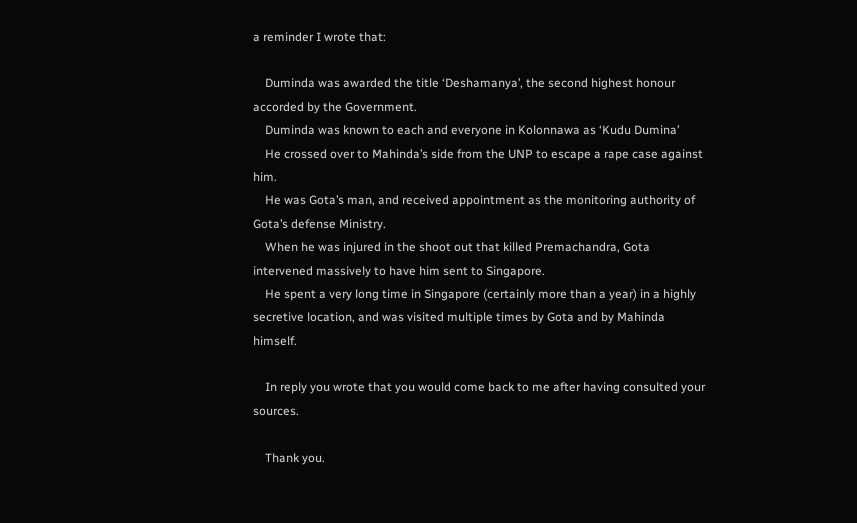a reminder I wrote that:

    Duminda was awarded the title ‘Deshamanya’, the second highest honour accorded by the Government.
    Duminda was known to each and everyone in Kolonnawa as ‘Kudu Dumina’
    He crossed over to Mahinda’s side from the UNP to escape a rape case against him.
    He was Gota’s man, and received appointment as the monitoring authority of Gota’s defense Ministry.
    When he was injured in the shoot out that killed Premachandra, Gota intervened massively to have him sent to Singapore.
    He spent a very long time in Singapore (certainly more than a year) in a highly secretive location, and was visited multiple times by Gota and by Mahinda himself.

    In reply you wrote that you would come back to me after having consulted your sources.

    Thank you.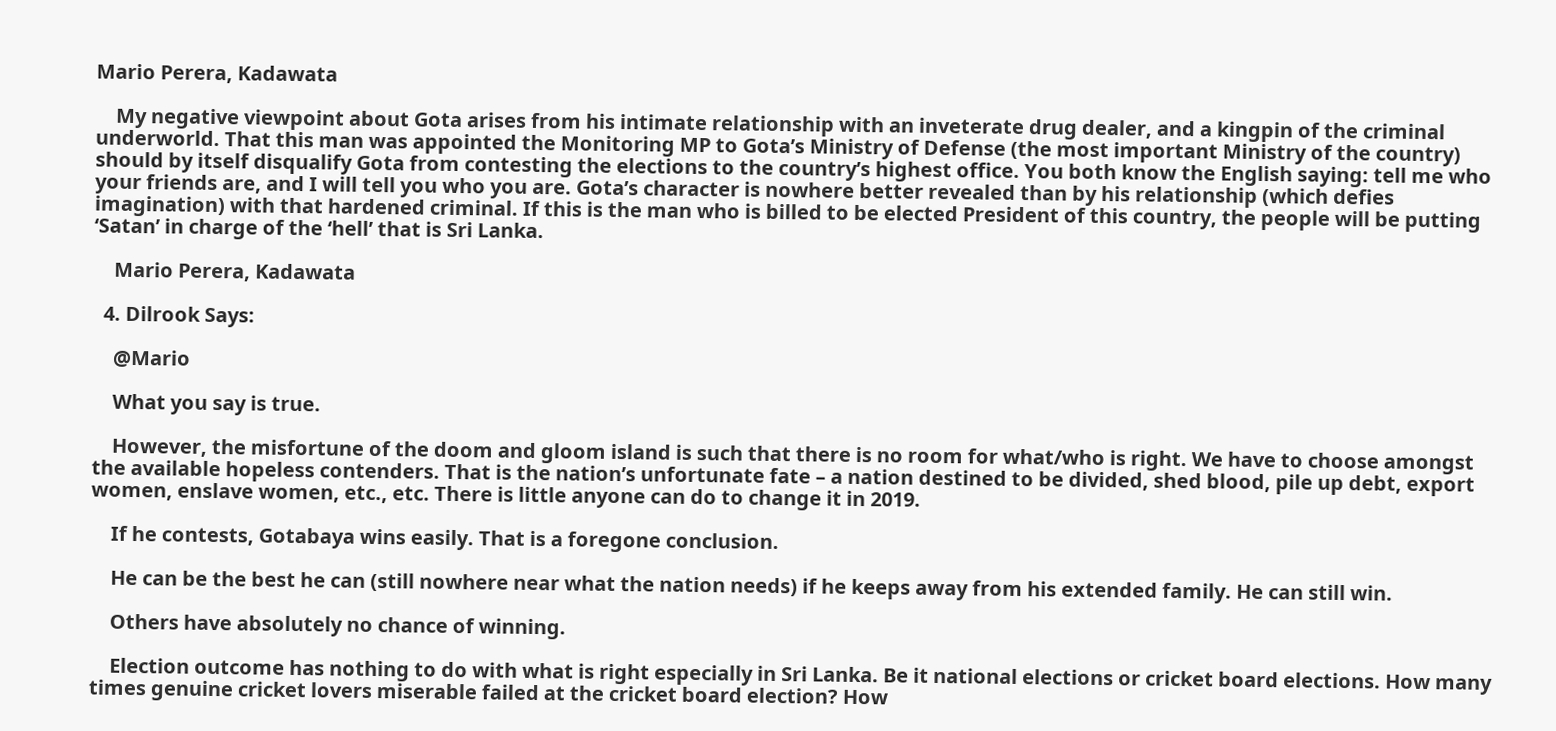Mario Perera, Kadawata

    My negative viewpoint about Gota arises from his intimate relationship with an inveterate drug dealer, and a kingpin of the criminal underworld. That this man was appointed the Monitoring MP to Gota’s Ministry of Defense (the most important Ministry of the country) should by itself disqualify Gota from contesting the elections to the country’s highest office. You both know the English saying: tell me who your friends are, and I will tell you who you are. Gota’s character is nowhere better revealed than by his relationship (which defies imagination) with that hardened criminal. If this is the man who is billed to be elected President of this country, the people will be putting ‘Satan’ in charge of the ‘hell’ that is Sri Lanka.

    Mario Perera, Kadawata

  4. Dilrook Says:

    @Mario

    What you say is true.

    However, the misfortune of the doom and gloom island is such that there is no room for what/who is right. We have to choose amongst the available hopeless contenders. That is the nation’s unfortunate fate – a nation destined to be divided, shed blood, pile up debt, export women, enslave women, etc., etc. There is little anyone can do to change it in 2019.

    If he contests, Gotabaya wins easily. That is a foregone conclusion.

    He can be the best he can (still nowhere near what the nation needs) if he keeps away from his extended family. He can still win.

    Others have absolutely no chance of winning.

    Election outcome has nothing to do with what is right especially in Sri Lanka. Be it national elections or cricket board elections. How many times genuine cricket lovers miserable failed at the cricket board election? How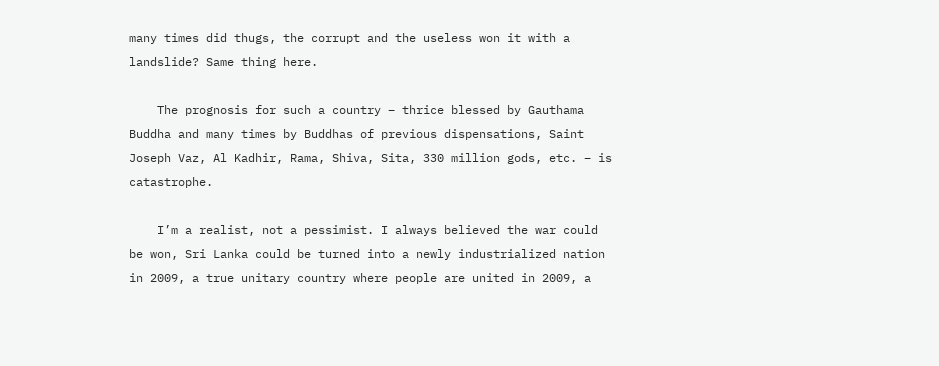many times did thugs, the corrupt and the useless won it with a landslide? Same thing here.

    The prognosis for such a country – thrice blessed by Gauthama Buddha and many times by Buddhas of previous dispensations, Saint Joseph Vaz, Al Kadhir, Rama, Shiva, Sita, 330 million gods, etc. – is catastrophe.

    I’m a realist, not a pessimist. I always believed the war could be won, Sri Lanka could be turned into a newly industrialized nation in 2009, a true unitary country where people are united in 2009, a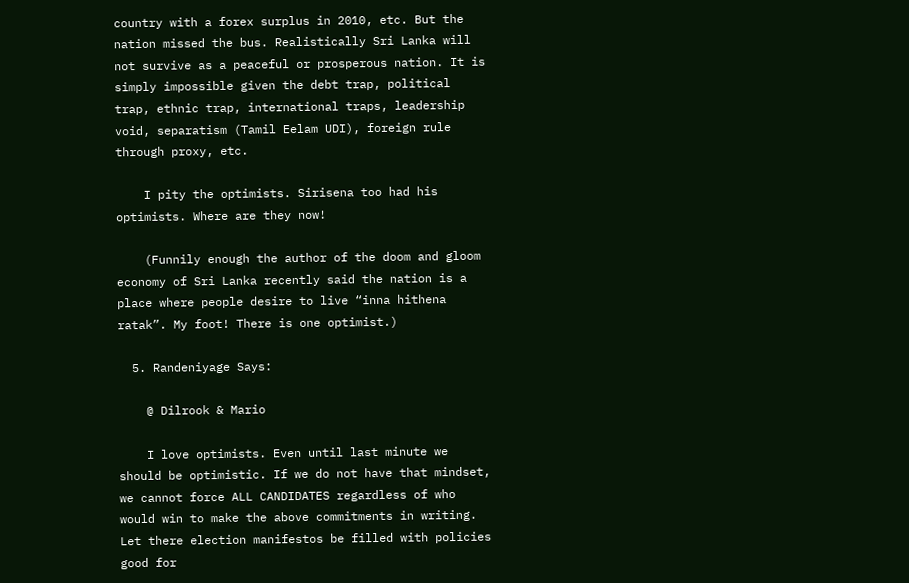country with a forex surplus in 2010, etc. But the nation missed the bus. Realistically Sri Lanka will not survive as a peaceful or prosperous nation. It is simply impossible given the debt trap, political trap, ethnic trap, international traps, leadership void, separatism (Tamil Eelam UDI), foreign rule through proxy, etc.

    I pity the optimists. Sirisena too had his optimists. Where are they now!

    (Funnily enough the author of the doom and gloom economy of Sri Lanka recently said the nation is a place where people desire to live “inna hithena ratak”. My foot! There is one optimist.)

  5. Randeniyage Says:

    @ Dilrook & Mario

    I love optimists. Even until last minute we should be optimistic. If we do not have that mindset, we cannot force ALL CANDIDATES regardless of who would win to make the above commitments in writing. Let there election manifestos be filled with policies good for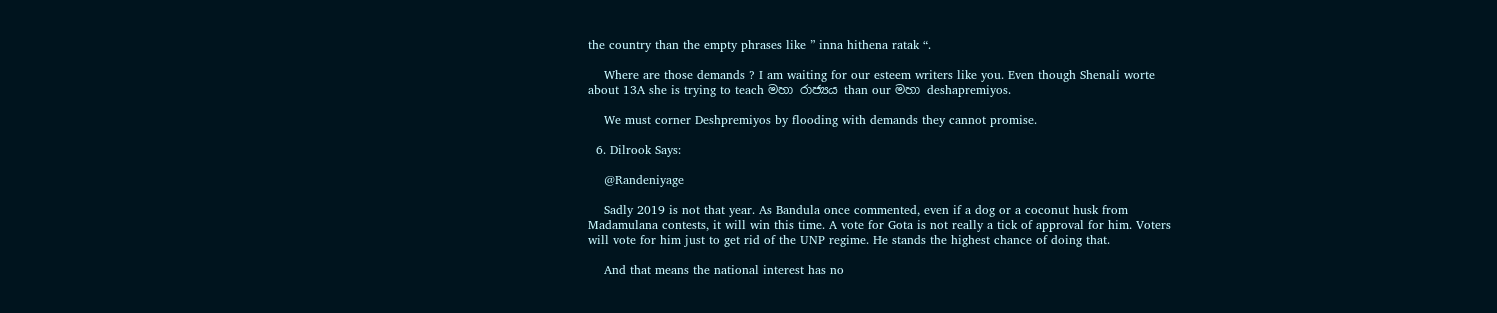the country than the empty phrases like ” inna hithena ratak “.

    Where are those demands ? I am waiting for our esteem writers like you. Even though Shenali worte about 13A she is trying to teach මහා රාජ්‍යය than our මහා deshapremiyos.

    We must corner Deshpremiyos by flooding with demands they cannot promise.

  6. Dilrook Says:

    @Randeniyage

    Sadly 2019 is not that year. As Bandula once commented, even if a dog or a coconut husk from Madamulana contests, it will win this time. A vote for Gota is not really a tick of approval for him. Voters will vote for him just to get rid of the UNP regime. He stands the highest chance of doing that.

    And that means the national interest has no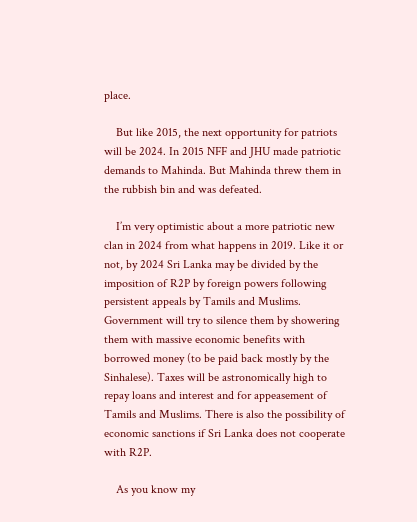place.

    But like 2015, the next opportunity for patriots will be 2024. In 2015 NFF and JHU made patriotic demands to Mahinda. But Mahinda threw them in the rubbish bin and was defeated.

    I’m very optimistic about a more patriotic new clan in 2024 from what happens in 2019. Like it or not, by 2024 Sri Lanka may be divided by the imposition of R2P by foreign powers following persistent appeals by Tamils and Muslims. Government will try to silence them by showering them with massive economic benefits with borrowed money (to be paid back mostly by the Sinhalese). Taxes will be astronomically high to repay loans and interest and for appeasement of Tamils and Muslims. There is also the possibility of economic sanctions if Sri Lanka does not cooperate with R2P.

    As you know my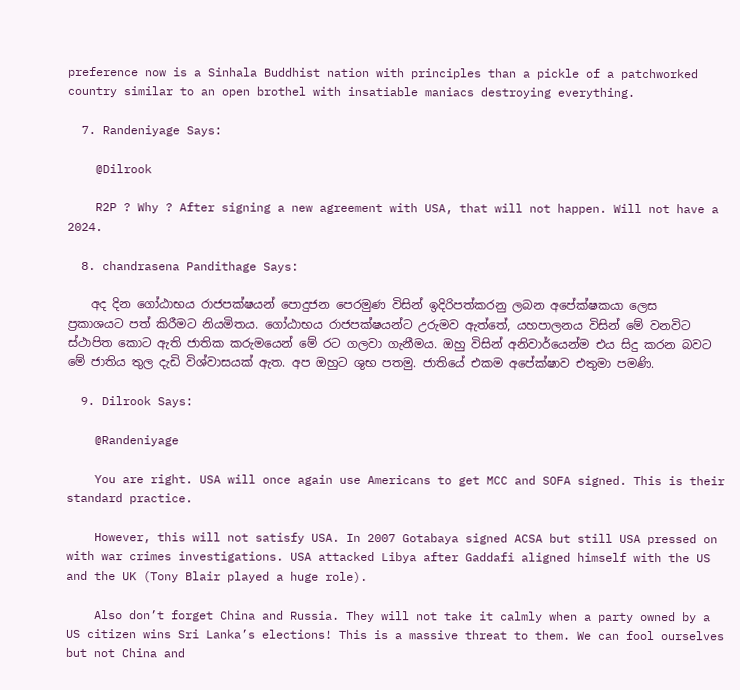preference now is a Sinhala Buddhist nation with principles than a pickle of a patchworked country similar to an open brothel with insatiable maniacs destroying everything.

  7. Randeniyage Says:

    @Dilrook

    R2P ? Why ? After signing a new agreement with USA, that will not happen. Will not have a 2024.

  8. chandrasena Pandithage Says:

    අද දින ගෝඨාභය රාජපක්ෂයන් පොදුජන පෙරමුණ විසින් ඉදිරිපත්කරනු ලබන අපේක්ෂකයා ලෙස ප්‍රකාශයට පත් කිරීමට නියමිතය. ගෝඨාභය රාජපක්ෂයන්ට උරුමව ඇත්තේ, යහපාලනය විසින් මේ වනවිට ස්ථාපිත කොට ඇති ජාතික කරුමයෙන් මේ රට ගලවා ගැනීමය. ඔහු විසින් අනිවාර්යෙන්ම එය සිදු කරන බවට මේ ජාතිය තුල දැඩි විශ්වාසයක් ඇත. අප ඔහුට ශුභ පතමු. ජාතියේ එකම අපේක්ෂාව එතුමා පමණි.

  9. Dilrook Says:

    @Randeniyage

    You are right. USA will once again use Americans to get MCC and SOFA signed. This is their standard practice.

    However, this will not satisfy USA. In 2007 Gotabaya signed ACSA but still USA pressed on with war crimes investigations. USA attacked Libya after Gaddafi aligned himself with the US and the UK (Tony Blair played a huge role).

    Also don’t forget China and Russia. They will not take it calmly when a party owned by a US citizen wins Sri Lanka’s elections! This is a massive threat to them. We can fool ourselves but not China and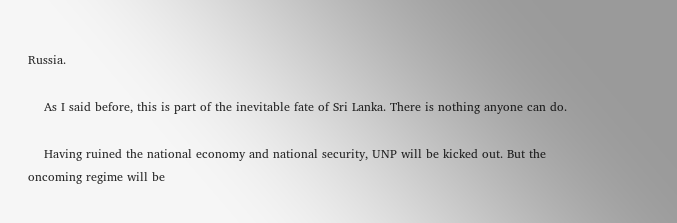Russia.

    As I said before, this is part of the inevitable fate of Sri Lanka. There is nothing anyone can do.

    Having ruined the national economy and national security, UNP will be kicked out. But the oncoming regime will be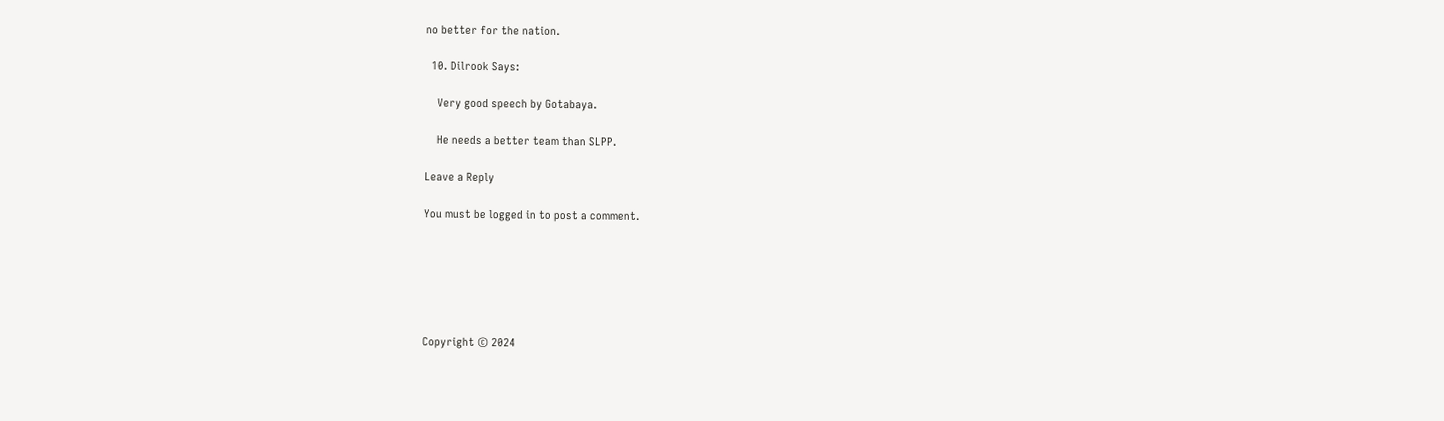no better for the nation.

  10. Dilrook Says:

    Very good speech by Gotabaya.

    He needs a better team than SLPP.

Leave a Reply

You must be logged in to post a comment.






Copyright © 2024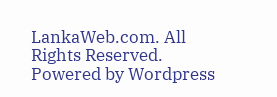LankaWeb.com. All Rights Reserved. Powered by Wordpress